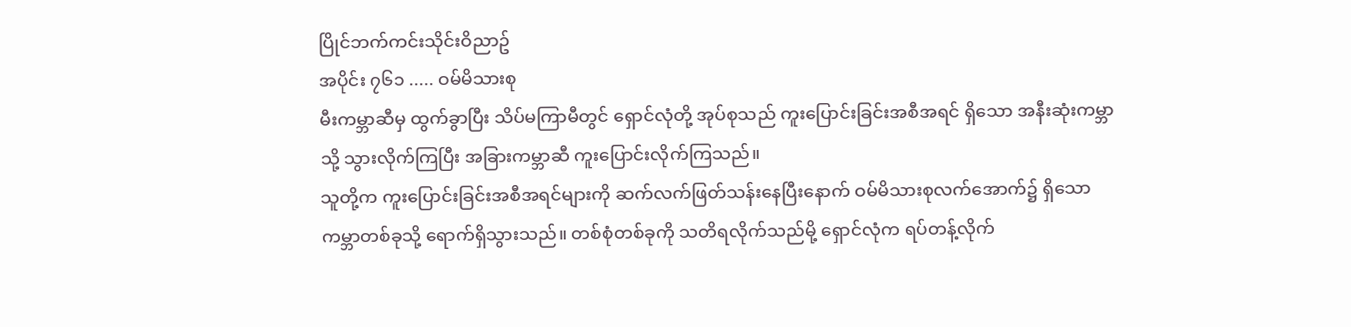ပြိုင်ဘက်ကင်းသိုင်းဝိညာဥ်
အပိုင်း ၇၆၁ ..... ဝမ်မိသားစု
မီးကမ္ဘာဆီမှ ထွက်ခွာပြီး သိပ်မကြာမီတွင် ရှောင်လုံတို့ အုပ်စုသည် ကူးပြောင်းခြင်းအစီအရင် ရှိသော အနီးဆုံးကမ္ဘာသို့ သွားလိုက်ကြပြီး အခြားကမ္ဘာဆီ ကူးပြောင်းလိုက်ကြသည်။
သူတို့က ကူးပြောင်းခြင်းအစီအရင်များကို ဆက်လက်ဖြတ်သန်းနေပြီးနောက် ဝမ်မိသားစုလက်အောက်၌ ရှိသော ကမ္ဘာတစ်ခုသို့ ရောက်ရှိသွားသည်။ တစ်စုံတစ်ခုကို သတိရလိုက်သည်မို့ ရှောင်လုံက ရပ်တန့်လိုက်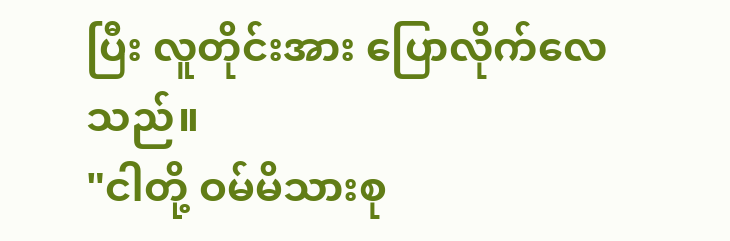ပြီး လူတိုင်းအား ပြောလိုက်လေသည်။
"ငါတို့ ဝမ်မိသားစု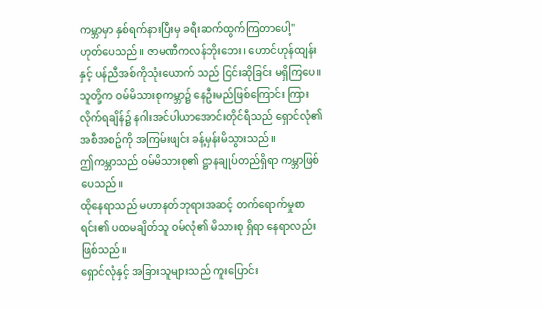ကမ္ဘာမှာ နှစ်ရက်နားပြီးမှ ခရီးဆက်ထွက်ကြတာပေါ့"
ဟုတ်ပေသည်။ ဇာမဏီကလန်ဘိုးဘေး၊ ဟောင်ဟုန်ထျန်းနှင့် ပန်ညီအစ်ကိုသုံးယောက် သည် ငြင်းဆိုခြင်း မရှိကြပေ။
သူတို့က ဝမ်မိသားစုကမ္ဘာ၌ နေဦးမည်ဖြစ်ကြောင်း ကြားလိုက်ရချိန်၌ နဂါးအင်ပါယာအောင်းတိုင်ရီသည် ရှောင်လုံ၏ အစီအစဥ်ကို အကြမ်းဖျင်း ခန့်မှန်းမိသွားသည်။
ဤကမ္ဘာသည် ဝမ်မိသားစု၏ ဋ္ဌာနချုပ်တည်ရှိရာ ကမ္ဘာဖြစ်ပေသည်။
ထိုနေရာသည် မဟာနတ်ဘုရားအဆင့် တက်ရောက်မှုစာရင်း၏ ပထမချိတ်သူ ဝမ်လုံ၏ မိသားစု ရှိရာ နေရာလည်း ဖြစ်သည်။
ရှောင်လုံနှင့် အခြားသူများသည် ကူးပြောင်း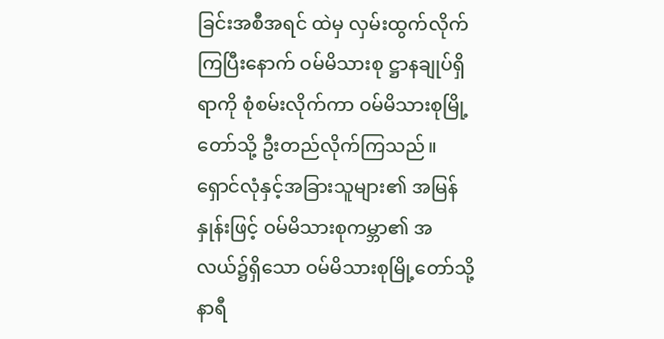ခြင်းအစီအရင် ထဲမှ လှမ်းထွက်လိုက်ကြပြီးနောက် ဝမ်မိသားစု ဋ္ဌာနချုပ်ရှိရာကို စုံစမ်းလိုက်ကာ ဝမ်မိသားစုမြို့တော်သို့ ဦးတည်လိုက်ကြသည်။
ရှောင်လုံနှင့်အခြားသူများ၏ အမြန်နှုန်းဖြင့် ဝမ်မိသားစုကမ္ဘာ၏ အလယ်၌ရှိသော ဝမ်မိသားစုမြို့တော်သို့ နာရီ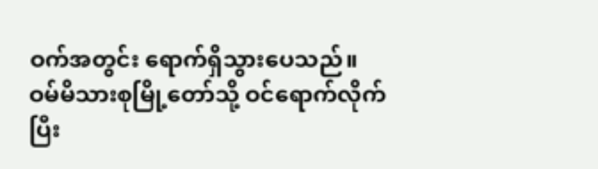ဝက်အတွင်း ရောက်ရှိသွားပေသည်။
ဝမ်မိသားစုမြို့တော်သို့ ဝင်ရောက်လိုက်ပြီး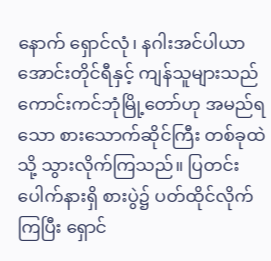နောက် ရှောင်လုံ၊ နဂါးအင်ပါယာအောင်းတိုင်ရီနှင့် ကျန်သူများသည် ကောင်းကင်ဘုံမြို့တော်ဟု အမည်ရသော စားသောက်ဆိုင်ကြီး တစ်ခုထဲသို့ သွားလိုက်ကြသည်။ ပြတင်းပေါက်နားရှိ စားပွဲ၌ ပတ်ထိုင်လိုက်ကြပြီး ရှောင်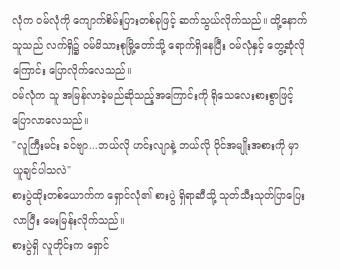လုံက ဝမ်လုံကို ကျောက်စိမ်းပြားတစ်ခုဖြင့် ဆက်သွယ်လိုက်သည်။ ထို့နောက် သူသည် လက်ရှိ၌ ဝမ်မိသားစုမြို့တော်သို့ ရောက်ရှိနေပြီး ဝမ်လုံနှင့် တွေ့ဆုံလိုကြောင်း ပြောလိုက်လေသည်။
ဝမ်လုံက သူ အမြန်လာခဲ့မည်ဆိုသည့်အကြောင်းကို ရိုသေလေးစားစွာဖြင့် ပြောလာလေသည်။
"လူကြီးမင်း ခင်ဗျာ...ဘယ်လို ဟင်းလျာနဲ့ ဘယ်လို ဝိုင်အမျိုးအစားကို မှာယူချင်ပါသလဲ"
စားပွဲထိုးတစ်ယောက်က ရှောင်လုံ၏ စားပွဲ ရှိရာဆီသို့ သုတ်သီးသုတ်ပြာပြေးလာပြီး မေးမြန်းလိုက်သည်။
စားပွဲရှိ လူတိုင်းက ရှောင်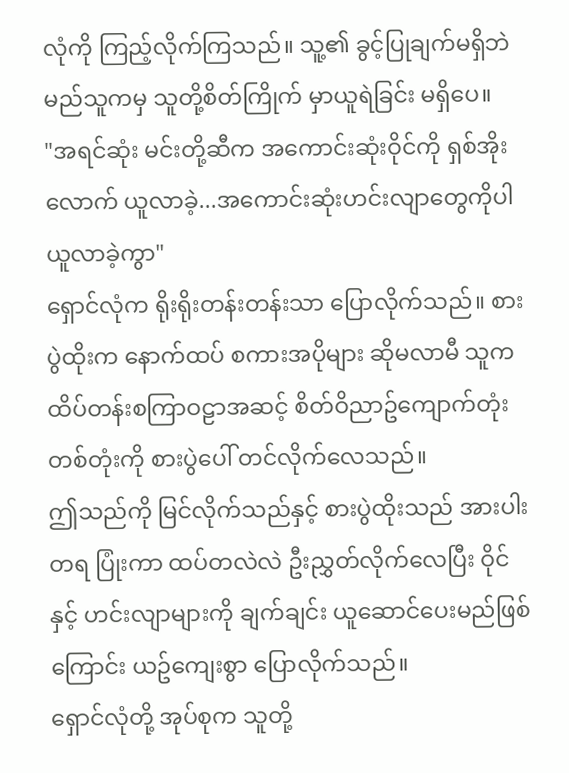လုံကို ကြည့်လိုက်ကြသည်။ သူ့၏ ခွင့်ပြုချက်မရှိဘဲ မည်သူကမှ သူတို့စိတ်ကြိုက် မှာယူရဲခြင်း မရှိပေ။
"အရင်ဆုံး မင်းတို့ဆီက အကောင်းဆုံးဝိုင်ကို ရှစ်အိုးလောက် ယူလာခဲ့...အကောင်းဆုံးဟင်းလျာတွေကိုပါ ယူလာခဲ့ကွာ"
ရှောင်လုံက ရိုးရိုးတန်းတန်းသာ ပြောလိုက်သည်။ စားပွဲထိုးက နောက်ထပ် စကားအပိုများ ဆိုမလာမီ သူက ထိပ်တန်းစကြာဝဠာအဆင့် စိတ်ဝိညာဥ်ကျောက်တုံး တစ်တုံးကို စားပွဲပေါ် တင်လိုက်လေသည်။
ဤသည်ကို မြင်လိုက်သည်နှင့် စားပွဲထိုးသည် အားပါးတရ ပြုံးကာ ထပ်တလဲလဲ ဦးညွှတ်လိုက်လေပြီး ဝိုင်နှင့် ဟင်းလျာများကို ချက်ချင်း ယူဆောင်ပေးမည်ဖြစ်ကြောင်း ယဥ်ကျေးစွာ ပြောလိုက်သည်။
ရှောင်လုံတို့ အုပ်စုက သူတို့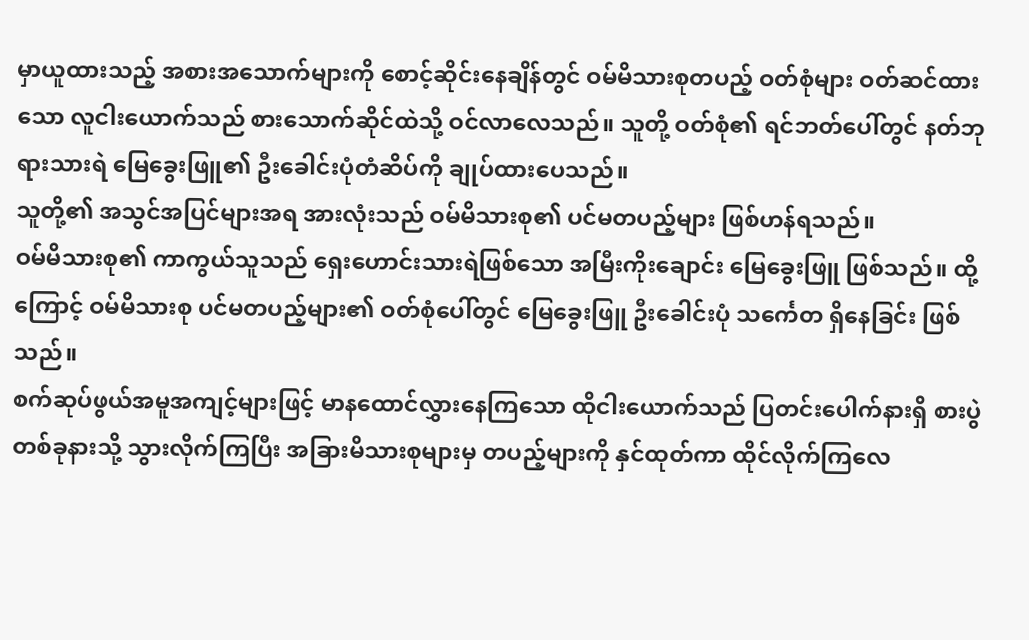မှာယူထားသည့် အစားအသောက်များကို စောင့်ဆိုင်းနေချိန်တွင် ဝမ်မိသားစုတပည့် ဝတ်စုံများ ဝတ်ဆင်ထားသော လူငါးယောက်သည် စားသောက်ဆိုင်ထဲသို့ ဝင်လာလေသည်။ သူတို့ ဝတ်စုံ၏ ရင်ဘတ်ပေါ်တွင် နတ်ဘုရားသားရဲ မြေခွေးဖြူ၏ ဦးခေါင်းပုံတံဆိပ်ကို ချုပ်ထားပေသည်။
သူတို့၏ အသွင်အပြင်များအရ အားလုံးသည် ဝမ်မိသားစု၏ ပင်မတပည့်များ ဖြစ်ဟန်ရသည်။
ဝမ်မိသားစု၏ ကာကွယ်သူသည် ရှေးဟောင်းသားရဲဖြစ်သော အမြီးကိုးချောင်း မြေခွေးဖြူ ဖြစ်သည်။ ထို့ကြောင့် ဝမ်မိသားစု ပင်မတပည့်များ၏ ဝတ်စုံပေါ်တွင် မြေခွေးဖြူ ဦးခေါင်းပုံ သင်္ကေတ ရှိနေခြင်း ဖြစ်သည်။
စက်ဆုပ်ဖွယ်အမူအကျင့်များဖြင့် မာနထောင်လွှားနေကြသော ထိုငါးယောက်သည် ပြတင်းပေါက်နားရှိ စားပွဲတစ်ခုနားသို့ သွားလိုက်ကြပြီး အခြားမိသားစုများမှ တပည့်များကို နှင်ထုတ်ကာ ထိုင်လိုက်ကြလေ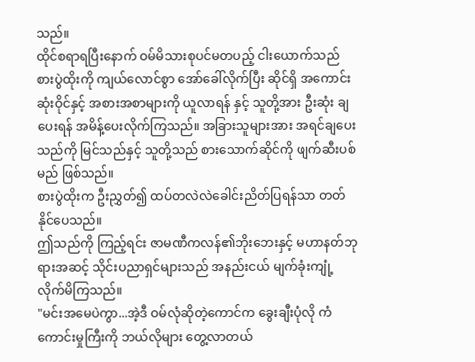သည်။
ထိုင်စရာရပြီးနောက် ဝမ်မိသားစုပင်မတပည့် ငါးယောက်သည် စားပွဲထိုးကို ကျယ်လောင်စွာ အော်ခေါ်လိုက်ပြီး ဆိုင်ရှိ အကောင်းဆုံးဝိုင်နှင့် အစားအစာများကို ယူလာရန် နှင့် သူတို့အား ဦးဆုံး ချပေးရန် အမိန့်ပေးလိုက်ကြသည်။ အခြားသူများအား အရင်ချပေးသည်ကို မြင်သည်နှင့် သူတို့သည် စားသောက်ဆိုင်ကို ဖျက်ဆီးပစ်မည် ဖြစ်သည်။
စားပွဲထိုးက ဦးညွှတ်၍ ထပ်တလဲလဲခေါင်းညိတ်ပြရန်သာ တတ်နိုင်ပေသည်။
ဤသည်ကို ကြည့်ရင်း ဇာမဏီကလန်၏ဘိုးဘေးနှင့် မဟာနတ်ဘုရားအဆင့် သိုင်းပညာရှင်များသည် အနည်းငယ် မျက်ခုံးကျုံ့လိုက်မိကြသည်။
"မင်းအမေပဲကွာ...အဲ့ဒီ ဝမ်လုံဆိုတဲ့ကောင်က ခွေးချီးပုံလို ကံကောင်းမှုကြီးကို ဘယ်လိုများ တွေ့လာတယ်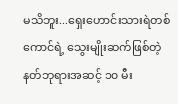မသိဘူး...ရှေးဟောင်းသားရဲတစ်ကောင်ရဲ့ သွေးမျိုးဆက်ဖြစ်တဲ့ နတ်ဘုရားအဆင့် ၁၀ မီး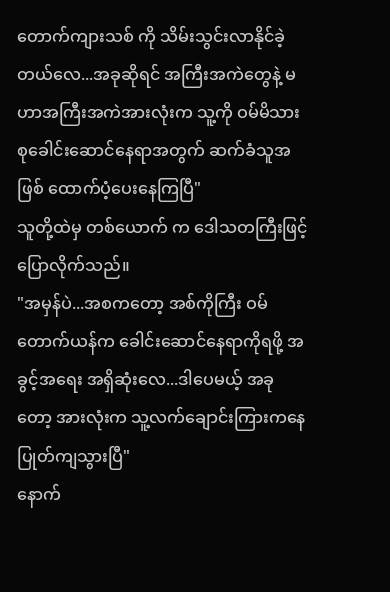တောက်ကျားသစ် ကို သိမ်းသွင်းလာနိုင်ခဲ့တယ်လေ...အခုဆိုရင် အကြီးအကဲတွေနဲ့ မဟာအကြီးအကဲအားလုံးက သူ့ကို ဝမ်မိသားစုခေါင်းဆောင်နေရာအတွက် ဆက်ခံသူအဖြစ် ထောက်ပံ့ပေးနေကြပြီ"
သူတို့ထဲမှ တစ်ယောက် က ဒေါသတကြီးဖြင့် ပြောလိုက်သည်။
"အမှန်ပဲ...အစကတော့ အစ်ကိုကြီး ဝမ်တောက်ယန်က ခေါင်းဆောင်နေရာကိုရဖို့ အခွင့်အရေး အရှိဆုံးလေ...ဒါပေမယ့် အခုတော့ အားလုံးက သူ့လက်ချောင်းကြားကနေ ပြုတ်ကျသွားပြီ"
နောက်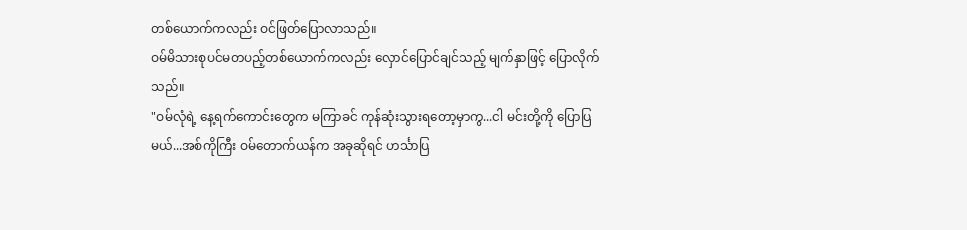တစ်ယောက်ကလည်း ဝင်ဖြတ်ပြောလာသည်။
ဝမ်မိသားစုပင်မတပည့်တစ်ယောက်ကလည်း လှောင်ပြောင်ချင်သည့် မျက်နှာဖြင့် ပြောလိုက်သည်။
"ဝမ်လုံရဲ့ နေ့ရက်ကောင်းတွေက မကြာခင် ကုန်ဆုံးသွားရတော့မှာကွ...ငါ မင်းတို့ကို ပြောပြမယ်...အစ်ကိုကြီး ဝမ်တောက်ယန်က အခုဆိုရင် ဟင်္သာပြ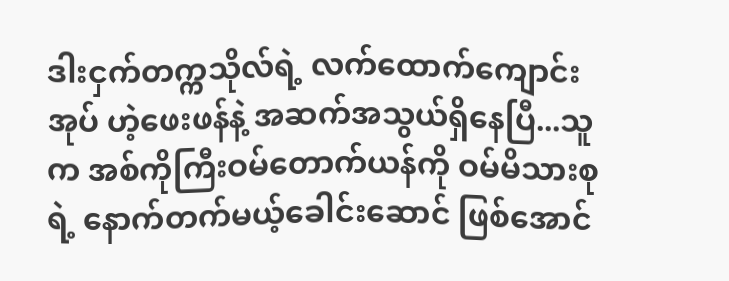ဒါးငှက်တက္ကသိုလ်ရဲ့ လက်ထောက်ကျောင်းအုပ် ဟဲ့ဖေးဖန်နဲ့ အဆက်အသွယ်ရှိနေပြီ...သူက အစ်ကိုကြီးဝမ်တောက်ယန်ကို ဝမ်မိသားစုရဲ့ နောက်တက်မယ့်ခေါင်းဆောင် ဖြစ်အောင်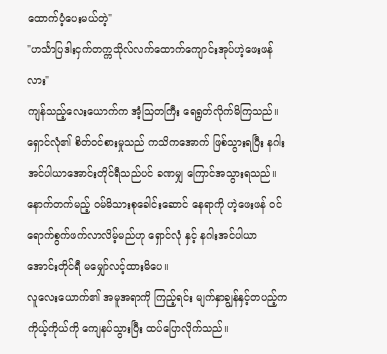ထောက်ပံ့ပေးမယ်တဲ့"
"ဟင်္သာပြဒါးငှက်တက္ကသိုလ်လက်ထောက်ကျောင်းအုပ်ဟဲ့ဖေးဖန် လား"
ကျန်သည့်လေးယောက်က အံ့သြတကြီး ရေရွတ်လိုက်မိကြသည်။
ရှောင်လုံ၏ စိတ်ဝင်စားမှုသည် ကသိကအောက် ဖြစ်သွားရပြီး နဂါးအင်ပါယာအောင်းတိုင်ရီသည်ပင် ခဏမျှ ကြောင်အသွားရသည်။
နောက်တက်မည့် ဝမ်မိသားစုခေါင်းဆောင် နေရာကို ဟဲ့ဖေးဖန် ဝင်ရောက်စွက်ဖက်လာလိမ့်မည်ဟု ရှောင်လုံ နှင့် နဂါးအင်ပါယာအောင်းတိုင်ရီ မမျှော်လင့်ထားမိပေ။
လူလေးယောက်၏ အမူအရာကို ကြည့်ရင်း မျက်နှာချွန်နှင့်တပည့်က ကိုယ့်ကိုယ်ကို ကျေနပ်သွားပြီး ထပ်ပြောလိုက်သည်။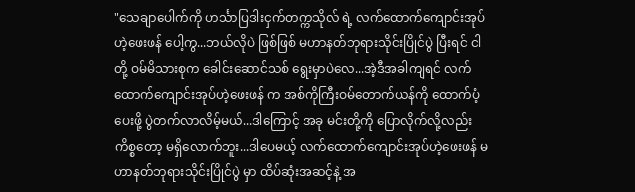"သေချာပေါက်ကို ဟင်္သာပြဒါးငှက်တက္ကသိုလ် ရဲ့ လက်ထောက်ကျောင်းအုပ်ဟဲ့ဖေးဖန် ပေါ့ကွ...ဘယ်လိုပဲ ဖြစ်ဖြစ် မဟာနတ်ဘုရားသိုင်းပြိုင်ပွဲ ပြီးရင် ငါတို့ ဝမ်မိသားစုက ခေါင်းဆောင်သစ် ရွေးမှာပဲလေ...အဲ့ဒီအခါကျရင် လက်ထောက်ကျောင်းအုပ်ဟဲ့ဖေးဖန် က အစ်ကိုကြီးဝမ်တောက်ယန်ကို ထောက်ပံ့ပေးဖို့ ပွဲတက်လာလိမ့်မယ်...ဒါကြောင့် အခု မင်းတို့ကို ပြောလိုက်လို့လည်း ကိစ္စတော့ မရှိလောက်ဘူး...ဒါပေမယ့် လက်ထောက်ကျောင်းအုပ်ဟဲ့ဖေးဖန် မဟာနတ်ဘုရားသိုင်းပြိုင်ပွဲ မှာ ထိပ်ဆုံးအဆင့်နဲ့ အ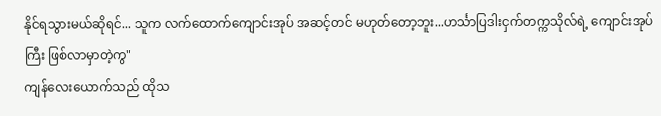နိုင်ရသွားမယ်ဆိုရင်... သူက လက်ထောက်ကျောင်းအုပ် အဆင့်တင် မဟုတ်တော့ဘူး...ဟင်္သာပြဒါးငှက်တက္ကသိုလ်ရဲ့ ကျောင်းအုပ်ကြီး ဖြစ်လာမှာတဲ့ကွ"
ကျန်လေးယောက်သည် ထိုသ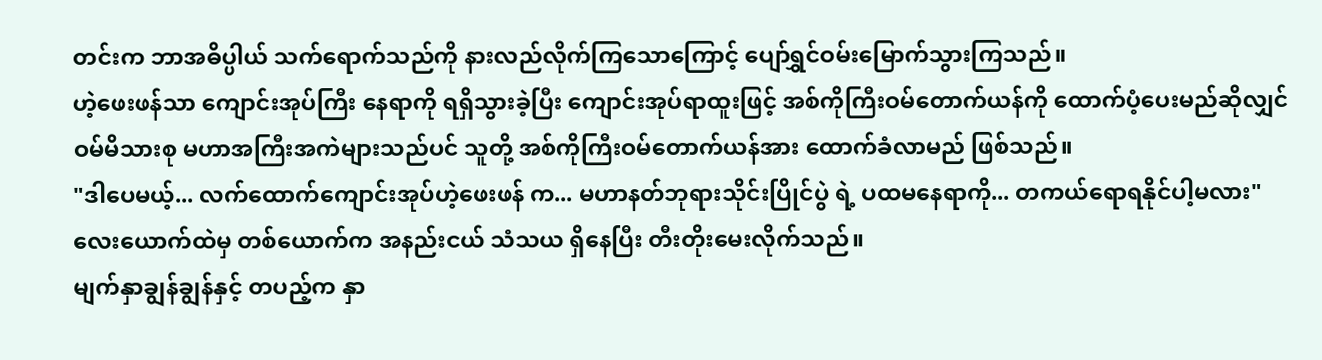တင်းက ဘာအဓိပ္ပါယ် သက်ရောက်သည်ကို နားလည်လိုက်ကြသောကြောင့် ပျော်ရွှင်ဝမ်းမြောက်သွားကြသည်။
ဟဲ့ဖေးဖန်သာ ကျောင်းအုပ်ကြီး နေရာကို ရရှိသွားခဲ့ပြီး ကျောင်းအုပ်ရာထူးဖြင့် အစ်ကိုကြီးဝမ်တောက်ယန်ကို ထောက်ပံ့ပေးမည်ဆိုလျှင် ဝမ်မိသားစု မဟာအကြီးအကဲများသည်ပင် သူတို့ အစ်ကိုကြီးဝမ်တောက်ယန်အား ထောက်ခံလာမည် ဖြစ်သည်။
"ဒါပေမယ့်... လက်ထောက်ကျောင်းအုပ်ဟဲ့ဖေးဖန် က... မဟာနတ်ဘုရားသိုင်းပြိုင်ပွဲ ရဲ့ ပထမနေရာကို... တကယ်ရောရနိုင်ပါ့မလား"
လေးယောက်ထဲမှ တစ်ယောက်က အနည်းငယ် သံသယ ရှိနေပြီး တီးတိုးမေးလိုက်သည်။
မျက်နှာချွန်ချွန်နှင့် တပည့်က နှာ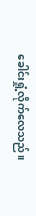ခေါင်းရှုံ့လိုက်လေသည်။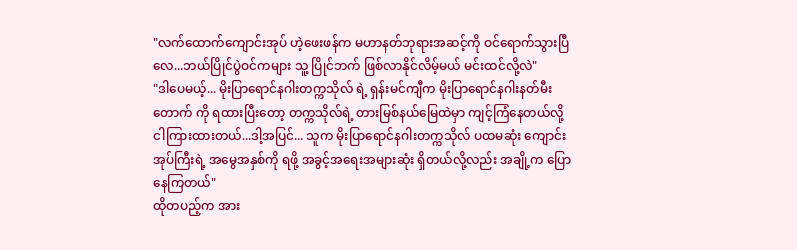"လက်ထောက်ကျောင်းအုပ် ဟဲ့ဖေးဖန်က မဟာနတ်ဘုရားအဆင့်ကို ဝင်ရောက်သွားပြီလေ...ဘယ်ပြိုင်ပွဲဝင်ကများ သူ့ ပြိုင်ဘက် ဖြစ်လာနိုင်လိမ့်မယ် မင်းထင်လို့လဲ"
"ဒါပေမယ့်... မိုးပြာရောင်နဂါးတက္ကသိုလ် ရဲ့ ရှန်းမင်ကျီက မိုးပြာရောင်နဂါးနတ်မီးတောက် ကို ရထားပြီးတော့ တက္ကသိုလ်ရဲ့ တားမြစ်နယ်မြေထဲမှာ ကျင့်ကြံနေတယ်လို့ ငါကြားထားတယ်...ဒါ့အပြင်... သူက မိုးပြာရောင်နဂါးတက္ကသိုလ် ပထမဆုံး ကျောင်းအုပ်ကြီးရဲ့ အမွေအနှစ်ကို ရဖို့ အခွင့်အရေးအများဆုံး ရှိတယ်လို့လည်း အချို့က ပြောနေကြတယ်"
ထိုတပည့်က အား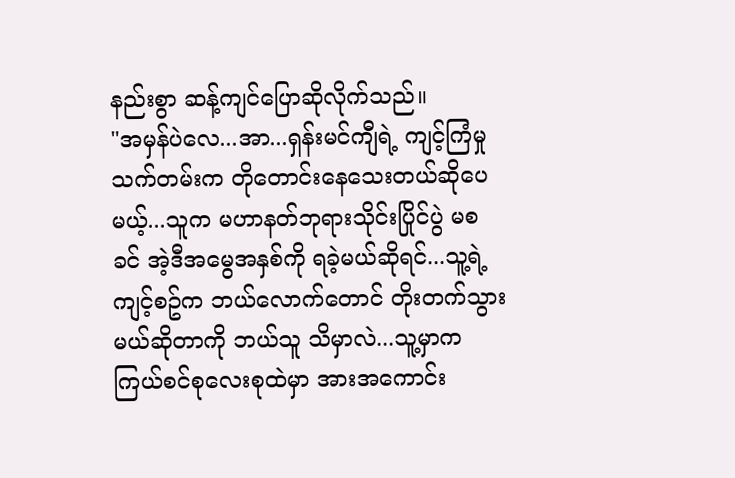နည်းစွာ ဆန့်ကျင်ပြောဆိုလိုက်သည်။
"အမှန်ပဲလေ...အာ...ရှန်းမင်ကျီရဲ့ ကျင့်ကြံမှုသက်တမ်းက တိုတောင်းနေသေးတယ်ဆိုပေမယ့်...သူက မဟာနတ်ဘုရားသိုင်းပြိုင်ပွဲ မစခင် အဲ့ဒီအမွေအနှစ်ကို ရခဲ့မယ်ဆိုရင်...သူ့ရဲ့ ကျင့်စဥ်က ဘယ်လောက်တောင် တိုးတက်သွားမယ်ဆိုတာကို ဘယ်သူ သိမှာလဲ...သူ့မှာက ကြယ်စင်စုလေးစုထဲမှာ အားအကောင်း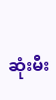ဆုံးမီး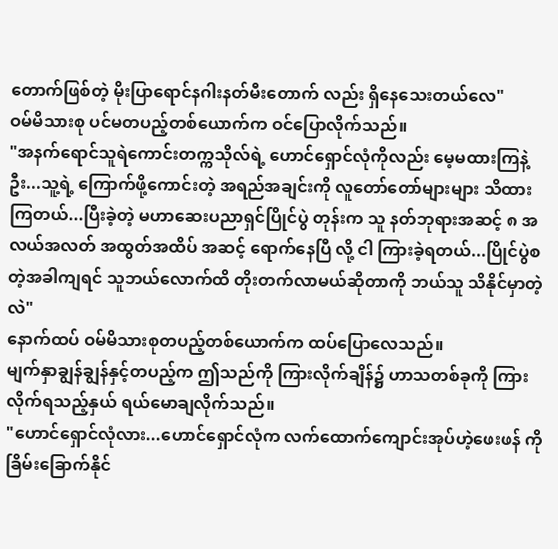တောက်ဖြစ်တဲ့ မိုးပြာရောင်နဂါးနတ်မီးတောက် လည်း ရှိနေသေးတယ်လေ"
ဝမ်မိသားစု ပင်မတပည့်တစ်ယောက်က ဝင်ပြောလိုက်သည်။
"အနက်ရောင်သူရဲကောင်းတက္ကသိုလ်ရဲ့ ဟောင်ရှောင်လုံကိုလည်း မေ့မထားကြနဲ့ဦး...သူ့ရဲ့ ကြောက်ဖို့ကောင်းတဲ့ အရည်အချင်းကို လူတော်တော်များများ သိထားကြတယ်...ပြီးခဲ့တဲ့ မဟာဆေးပညာရှင်ပြိုင်ပွဲ တုန်းက သူ နတ်ဘုရားအဆင့် ၈ အလယ်အလတ် အထွတ်အထိပ် အဆင့် ရောက်နေပြီ လို့ ငါ ကြားခဲ့ရတယ်...ပြိုင်ပွဲစတဲ့အခါကျရင် သူဘယ်လောက်ထိ တိုးတက်လာမယ်ဆိုတာကို ဘယ်သူ သိနိုင်မှာတဲ့လဲ"
နောက်ထပ် ဝမ်မိသားစုတပည့်တစ်ယောက်က ထပ်ပြောလေသည်။
မျက်နှာချွန်ချွန်နှင့်တပည့်က ဤသည်ကို ကြားလိုက်ချိန်၌ ဟာသတစ်ခုကို ကြားလိုက်ရသည့်နှယ် ရယ်မောချလိုက်သည်။
"ဟောင်ရှောင်လုံလား...ဟောင်ရှောင်လုံက လက်ထောက်ကျောင်းအုပ်ဟဲ့ဖေးဖန် ကို ခြိမ်းခြောက်နိုင်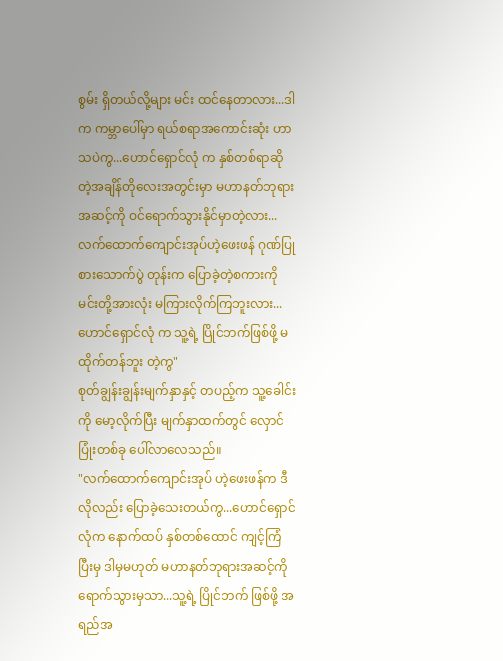စွမ်း ရှိတယ်လို့များ မင်း ထင်နေတာလား...ဒါက ကမ္ဘာပေါ်မှာ ရယ်စရာအကောင်းဆုံး ဟာသပဲကွ...ဟောင်ရှောင်လုံ က နှစ်တစ်ရာဆိုတဲ့အချိန်တိုလေးအတွင်းမှာ မဟာနတ်ဘုရားအဆင့်ကို ဝင်ရောက်သွားနိုင်မှာတဲ့လား...လက်ထောက်ကျောင်းအုပ်ဟဲ့ဖေးဖန် ဂုဏ်ပြုစားသောက်ပွဲ တုန်းက ပြောခဲ့တဲ့စကားကို မင်းတို့အားလုံး မကြားလိုက်ကြဘူးလား...ဟောင်ရှောင်လုံ က သူ့ရဲ့ ပြိုင်ဘက်ဖြစ်ဖို့ မထိုက်တန်ဘူး တဲ့ကွ"
စုတ်ချွန်းချွန်းမျက်နှာနှင့် တပည့်က သူ့ခေါင်းကို မော့လိုက်ပြီး မျက်နှာထက်တွင် လှောင်ပြုံးတစ်ခု ပေါ်လာလေသည်။
"လက်ထောက်ကျောင်းအုပ် ဟဲ့ဖေးဖန်က ဒီလိုလည်း ပြောခဲ့သေးတယ်ကွ...ဟောင်ရှောင်လုံက နောက်ထပ် နှစ်တစ်ထောင် ကျင့်ကြံပြီးမှ ဒါမှမဟုတ် မဟာနတ်ဘုရားအဆင့်ကို ရောက်သွားမှသာ...သူ့ရဲ့ ပြိုင်ဘက် ဖြစ်ဖို့ အရည်အ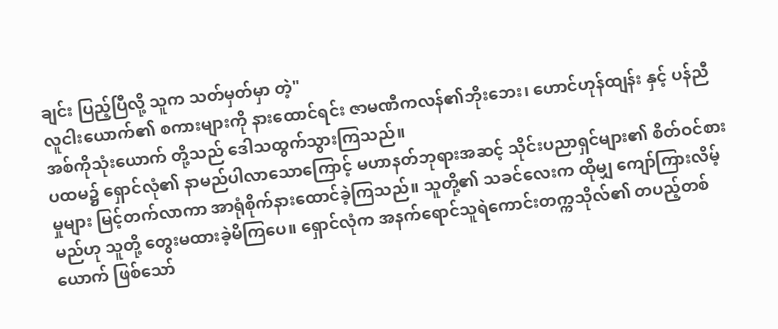ချင်း ပြည့်ပြီလို့ သူက သတ်မှတ်မှာ တဲ့"
လူငါးယောက်၏ စကားများကို နားထောင်ရင်း ဇာမဏီကလန်၏ဘိုးဘေး၊ ဟောင်ဟုန်ထျန်း နှင့် ပန်ညီအစ်ကိုသုံးယောက် တို့သည် ဒေါသထွက်သွားကြသည်။
ပထမ၌ ရှောင်လုံ၏ နာမည်ပါလာသောကြောင့် မဟာနတ်ဘုရားအဆင့် သိုင်းပညာရှင်များ၏ စိတ်ဝင်စားမှုများ မြင့်တက်လာကာ အာရုံစိုက်နားထောင်ခဲ့ကြသည်။ သူတို့၏ သခင်လေးက ထိုမျှ ကျော်ကြားလိမ့်မည်ဟု သူတို့ တွေးမထားခဲ့မိကြပေ။ ရှောင်လုံက အနက်ရောင်သူရဲကောင်းတက္ကသိုလ်၏ တပည့်တစ်ယောက် ဖြစ်သော်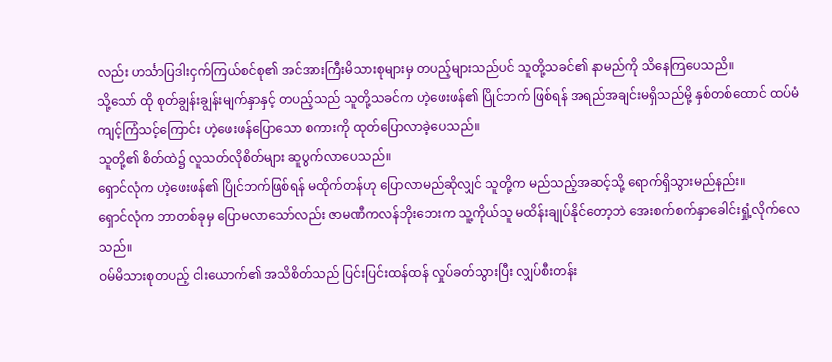လည်း ဟင်္သာပြဒါးငှက်ကြယ်စင်စု၏ အင်အားကြီးမိသားစုများမှ တပည့်များသည်ပင် သူတို့သခင်၏ နာမည်ကို သိနေကြပေသညိ။
သို့သော် ထို စုတ်ချွန်းချွန်းမျက်နှာနှင့် တပည့်သည် သူတို့သခင်က ဟဲ့ဖေးဖန်၏ ပြိုင်ဘက် ဖြစ်ရန် အရည်အချင်းမရှိသည်မို့ နှစ်တစ်ထောင် ထပ်မံ ကျင့်ကြံသင့်ကြောင်း ဟဲ့ဖေးဖန်ပြောသော စကားကို ထုတ်ပြောလာခဲ့ပေသည်။
သူတို့၏ စိတ်ထဲ၌ လူသတ်လိုစိတ်များ ဆူပွက်လာပေသည်။
ရှောင်လုံက ဟဲ့ဖေးဖန်၏ ပြိုင်ဘက်ဖြစ်ရန် မထိုက်တန်ဟု ပြောလာမည်ဆိုလျှင် သူတို့က မည်သည့်အဆင့်သို့ ရောက်ရှိသွားမည်နည်း။
ရှောင်လုံက ဘာတစ်ခုမှ ပြောမလာသော်လည်း ဇာမဏီကလန်ဘိုးဘေးက သူ့ကိုယ်သူ မထိန်းချုပ်နိုင်တော့ဘဲ အေးစက်စက်နှာခေါင်းရှုံ့လိုက်လေသည်။
ဝမ်မိသားစုတပည့် ငါးယောက်၏ အသိစိတ်သည် ပြင်းပြင်းထန်ထန် လှုပ်ခတ်သွားပြီး လျှပ်စီးတန်း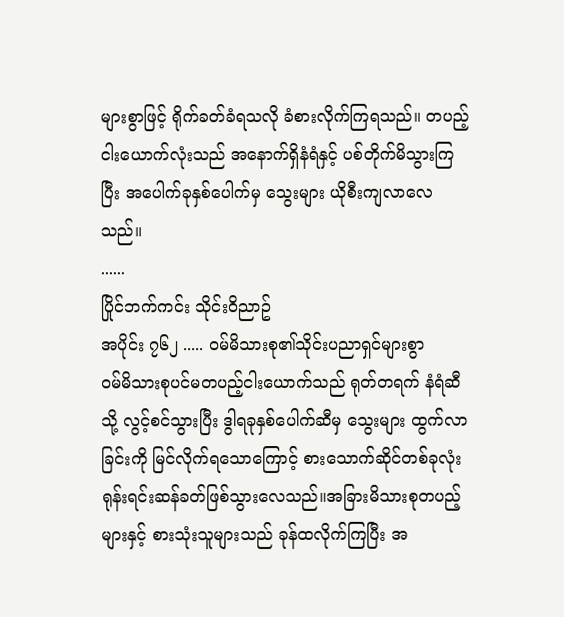များစွာဖြင့် ရိုက်ခတ်ခံရသလို ခံစားလိုက်ကြရသည်။ တပည့်ငါးယောက်လုံးသည် အနောက်ရှိနံရံနှင့် ပစ်တိုက်မိသွားကြပြီး အပေါက်ခုနှစ်ပေါက်မှ သွေးများ ယိုစီးကျလာလေသည်။
......
ပြိုင်ဘက်ကင်း သိုင်းဝိညာဥ်
အပိုင်း ၇၆၂ ..... ၀မ်မိသားစု၏သိုင်းပညာရှင်များစွာ
၀မ်မိသားစုပင်မတပည့်ငါးယောက်သည် ရုတ်တရက် နံရံဆီသို့ လွင့်စင်သွားပြီး ဒွါရခုနှစ်ပေါက်ဆီမှ သွေးများ ထွက်လာခြင်းကို မြင်လိုက်ရသောကြောင့် စားသောက်ဆိုင်တစ်ခုလုံး ရုန်းရင်းဆန်ခတ်ဖြစ်သွားလေသည်။အခြားမိသားစုတပည့်များနှင့် စားသုံးသူများသည် ခုန်ထလိုက်ကြပြီး အ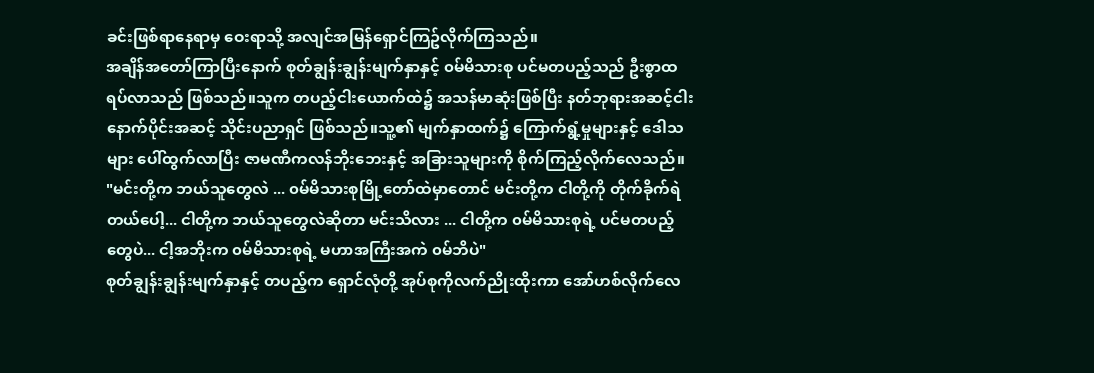ခင်းဖြစ်ရာနေရာမှ ဝေးရာသို့ အလျင်အမြန်ရှောင်ကြဥ်လိုက်ကြသည်။
အချိန်အတော်ကြာပြီးနောက် စုတ်ချွန်းချွန်းမျက်နှာနှင့် ၀မ်မိသားစု ပင်မတပည့်သည် ဦးစွာထရပ်လာသည် ဖြစ်သည်။သူက တပည့်ငါးယောက်ထဲ၌ အသန်မာဆုံးဖြစ်ပြီး နတ်ဘုရားအဆင့်ငါးနောက်ပိုင်းအဆင့် သိုင်းပညာရှင် ဖြစ်သည်။သူ့၏ မျက်နှာထက်၌ ကြောက်ရွံ့မှုများနှင့် ဒေါသများ ပေါ်ထွက်လာပြီး ဇာမဏီကလန်ဘိုးဘေးနှင့် အခြားသူများကို စိုက်ကြည့်လိုက်လေသည်။
"မင်းတို့က ဘယ်သူတွေလဲ ... ၀မ်မိသားစုမြို့တော်ထဲမှာတောင် မင်းတို့က ငါတို့ကို တိုက်ခိုက်ရဲတယ်ပေါ့... ငါတို့က ဘယ်သူတွေလဲဆိုတာ မင်းသိလား ... ငါတို့က ၀မ်မိသားစုရဲ့ ပင်မတပည့်တွေပဲ... ငါ့အဘိုးက ၀မ်မိသားစုရဲ့ မဟာအကြီးအကဲ ၀မ်ဘိပဲ"
စုတ်ချွန်းချွန်းမျက်နှာနှင့် တပည့်က ရှောင်လုံတို့ အုပ်စုကိုလက်ညိုးထိုးကာ အော်ဟစ်လိုက်လေ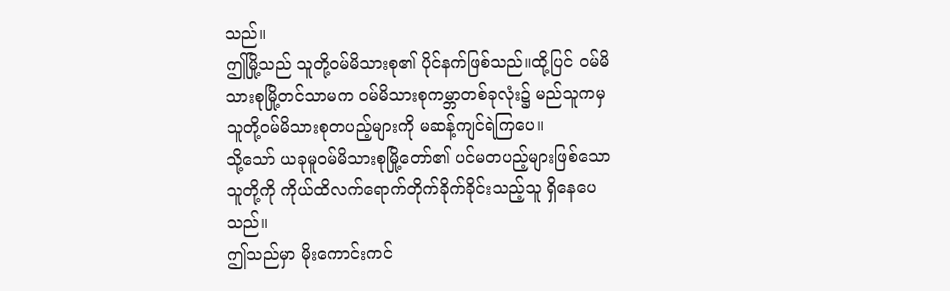သည်။
ဤမြို့သည် သူတို့၀မ်မိသားစု၏ ပိုင်နက်ဖြစ်သည်။ထို့ပြင် ၀မ်မိသားစုမြို့တင်သာမက ၀မ်မိသားစုကမ္ဘာတစ်ခုလုံး၌ မည်သူကမှ သူတို့၀မ်မိသားစုတပည့်များကို မဆန့်ကျင်ရဲကြပေ။
သို့သော် ယခုမူ၀မ်မိသားစုမြို့တော်၏ ပင်မတပည့်များဖြစ်သော သူတို့ကို ကိုယ်ထိလက်ရောက်တိုက်ခိုက်ခိုင်းသည့်သူ ရှိနေပေသည်။
ဤသည်မှာ မိုးကောင်းကင်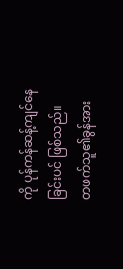ကို ပုန်ကန်ဆန့်ကျင်နေခြင်းပင် ဖြစ်သည်။
တဖက်သူ၏ခွန်အား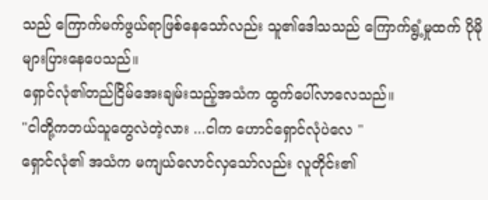သည် ကြောက်မက်ဖွယ်ရာဖြစ်နေသော်လည်း သူ၏ဒေါသသည် ကြောက်ရွံ့မှုထက် ပိုမိုများပြားနေပေသည်။
ရှောင်လုံ၏တည်ငြိမ်အေးချမ်းသည့်အသံက ထွက်ပေါ်လာလေသည်။
"ငါတို့ကဘယ်သူတွေလဲတဲ့လား ...ငါက ဟောင်ရှောင်လုံပဲလေ "
ရှောင်လုံ၏ အသံက မကျယ်လောင်လှသော်လည်း လူတိုင်း၏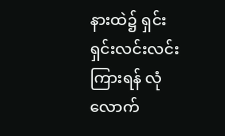နားထဲ၌ ရှင်းရှင်းလင်းလင်းကြားရန် လုံလောက်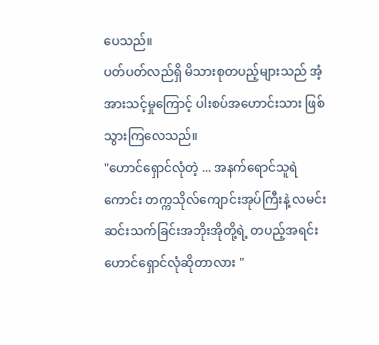ပေသည်။
ပတ်ပတ်လည်ရှိ မိသားစုတပည့်များသည် အံ့အားသင့်မှုကြောင့် ပါးစပ်အဟောင်းသား ဖြစ်သွားကြလေသည်။
"ဟောင်ရှောင်လုံတဲ့ ... အနက်ရောင်သူရဲကောင်း တက္ကသိုလ်ကျောင်းအုပ်ကြီးနဲ့ လမင်းဆင်းသက်ခြင်းအဘိုးအိုတို့ရဲ့ တပည့်အရင်းဟောင်ရှောင်လုံဆိုတာလား "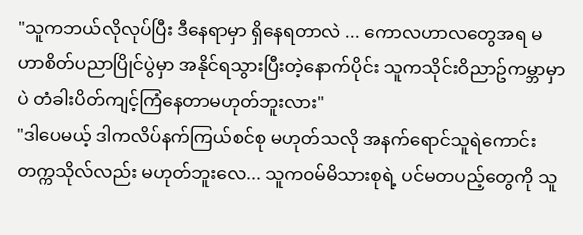"သူကဘယ်လိုလုပ်ပြီး ဒီနေရာမှာ ရှိနေရတာလဲ ... ကောလဟာလတွေအရ မဟာစိတ်ပညာပြိုင်ပွဲမှာ အနိုင်ရသွားပြီးတဲ့နောက်ပိုင်း သူကသိုင်းဝိညာဥ်ကမ္ဘာမှာပဲ တံခါးပိတ်ကျင့်ကြံနေတာမဟုတ်ဘူးလား"
"ဒါပေမယ့် ဒါကလိပ်နက်ကြယ်စင်စု မဟုတ်သလို အနက်ရောင်သူရဲကောင်းတက္ကသိုလ်လည်း မဟုတ်ဘူးလေ... သူက၀မ်မိသားစုရဲ့ ပင်မတပည့်တွေကို သူ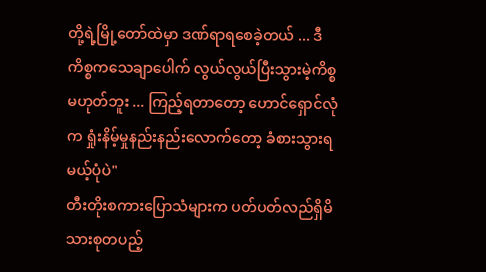တို့ရဲ့မြို့တော်ထဲမှာ ဒဏ်ရာရစေခဲ့တယ် ... ဒီကိစ္စကသေချာပေါက် လွယ်လွယ်ပြီးသွားမဲ့ကိစ္စမဟုတ်ဘူး ... ကြည့်ရတာတော့ ဟောင်ရှောင်လုံက ရှုံးနိမ့်မှုနည်းနည်းလောက်တော့ ခံစားသွားရမယ့်ပုံပဲ"
တီးတိုးစကားပြောသံများက ပတ်ပတ်လည်ရှိမိသားစုတပည့်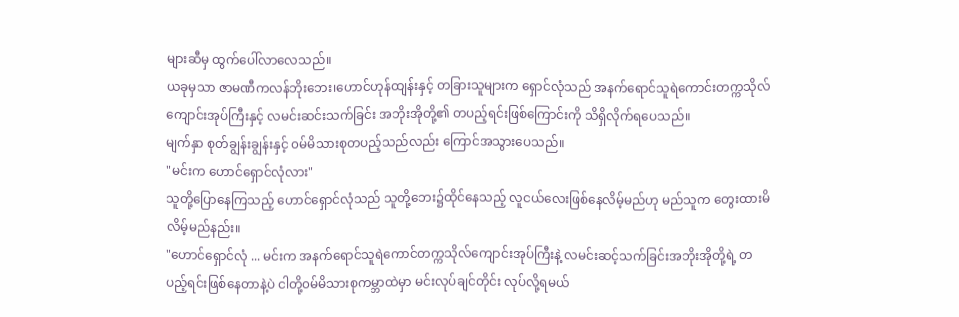များဆီမှ ထွက်ပေါ်လာလေသည်။
ယခုမှသာ ဇာမဏီကလန်ဘိုးဘေး၊ဟောင်ဟုန်ထျန်းနှင့် တခြားသူများက ရှောင်လုံသည် အနက်ရောင်သူရဲကောင်းတက္ကသိုလ်ကျောင်းအုပ်ကြီးနှင့် လမင်းဆင်းသက်ခြင်း အဘိုးအိုတို့၏ တပည့်ရင်းဖြစ်ကြောင်းကို သိရှိလိုက်ရပေသည်။
မျက်နှာ စုတ်ချွန်းချွန်းနှင့် ၀မ်မိသားစုတပည့်သည်လည်း ကြောင်အသွားပေသည်။
"မင်းက ဟောင်ရှောင်လုံလား"
သူတို့ပြောနေကြသည့် ဟောင်ရှောင်လုံသည် သူတို့ဘေး၌ထိုင်နေသည့် လူငယ်လေးဖြစ်နေလိမ့်မည်ဟု မည်သူက တွေးထားမိလိမ့်မည်နည်း။
"ဟောင်ရှောင်လုံ ... မင်းက အနက်ရောင်သူရဲကောင်တက္ကသိုလ်ကျောင်းအုပ်ကြီးနဲ့ လမင်းဆင့်သက်ခြင်းအဘိုးအိုတို့ရဲ့ တပည့်ရင်းဖြစ်နေတာနဲ့ပဲ ငါတို့၀မ်မိသားစုကမ္ဘာထဲမှာ မင်းလုပ်ချင်တိုင်း လုပ်လို့ရမယ်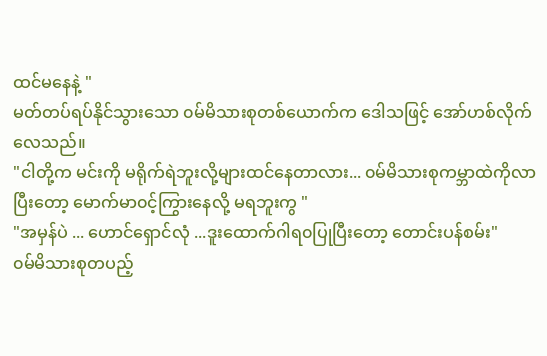ထင်မနေနဲ့ "
မတ်တပ်ရပ်နိုင်သွားသော ၀မ်မိသားစုတစ်ယောက်က ဒေါသဖြင့် အော်ဟစ်လိုက်လေသည်။
"ငါတို့က မင်းကို မရိုက်ရဲဘူးလို့များထင်နေတာလား... ၀မ်မိသားစုကမ္ဘာထဲကိုလာပြီးတော့ မောက်မာ၀င့်ကြွားနေလို့ မရဘူးကွ "
"အမှန်ပဲ ... ဟောင်ရှောင်လုံ ...ဒူးထောက်ဂါရ၀ပြုပြီးတော့ တောင်းပန်စမ်း"
၀မ်မိသားစုတပည့်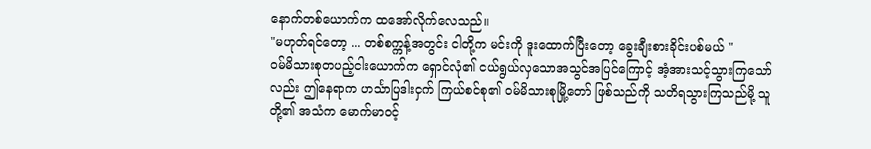နောက်တစ်ယောက်က ထအော်လိုက်လေသည်။
"မဟုတ်ရင်တော့ ... တစ်စက္ကန့်အတွင်း ငါတို့က မင်းကို ဒူးထောက်ပြီးတော့ ခွေးချီးစားခိုင်းပစ်မယ် "
၀မ်မိသားစုတပည့်ငါးယောက်က ရှောင်လုံ၏ ငယ်ရွယ်လှသောအသွင်အပြင်ကြောင့် အံ့အားသင့်သွားကြသော်လည်း ဤနေရာက ဟင်္သာပြဒါးငှက် ကြယ်စင်စု၏ ၀မ်မိသားစုမြို့တော် ဖြစ်သည်ကို သတိရသွားကြသည်မို့ သူတို့၏ အသံက မောက်မာ၀င့်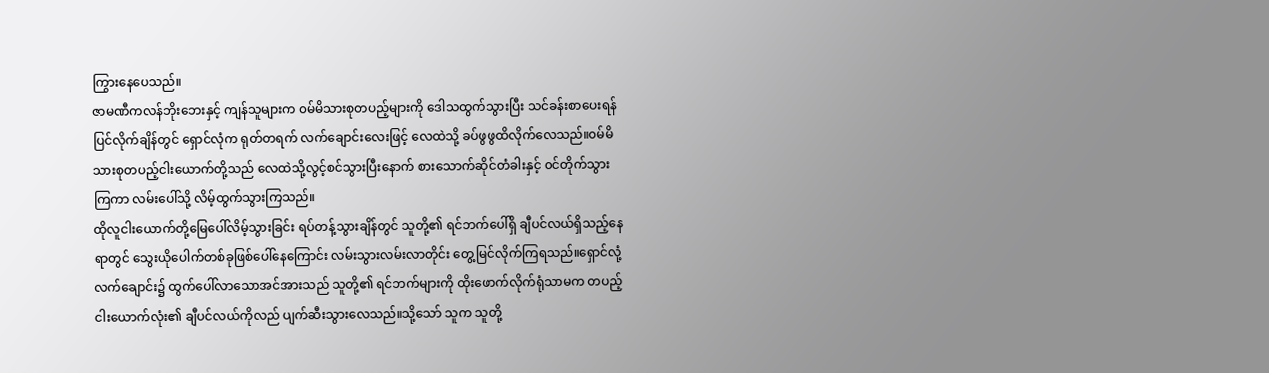ကြွားနေပေသည်။
ဇာမဏီကလန်ဘိုးဘေးနှင့် ကျန်သူများက ၀မ်မိသားစုတပည့်များကို ဒေါသထွက်သွားပြီး သင်ခန်းစာပေးရန် ပြင်လိုက်ချိန်တွင် ရှောင်လုံက ရုတ်တရက် လက်ချောင်းလေးဖြင့် လေထဲသို့ ခပ်ဖွဖွထိလိုက်လေသည်။၀မ်မိသားစုတပည့်ငါးယောက်တို့သည် လေထဲသို့လွင့်စင်သွားပြီးနောက် စားသောက်ဆိုင်တံခါးနှင့် ၀င်တိုက်သွားကြကာ လမ်းပေါ်သို့ လိမ့်ထွက်သွားကြသည်။
ထိုလူငါးယောက်တို့မြေပေါ်လိမ့်သွားခြင်း ရပ်တန့်သွားချိန်တွင် သူတို့၏ ရင်ဘက်ပေါ်ရှိ ချီပင်လယ်ရှိသည့်နေရာတွင် သွေးယိုပေါက်တစ်ခုဖြစ်ပေါ်နေကြောင်း လမ်းသွားလမ်းလာတိုင်း တွေ့မြင်လိုက်ကြရသည်။ရှောင်လုံ့လက်ချောင်း၌ ထွက်ပေါ်လာသောအင်အားသည် သူတို့၏ ရင်ဘက်များကို ထိုးဖောက်လိုက်ရုံသာမက တပည့်ငါးယောက်လုံး၏ ချီပင်လယ်ကိုလည် ပျက်ဆီးသွားလေသည်။သို့သော် သူက သူတို့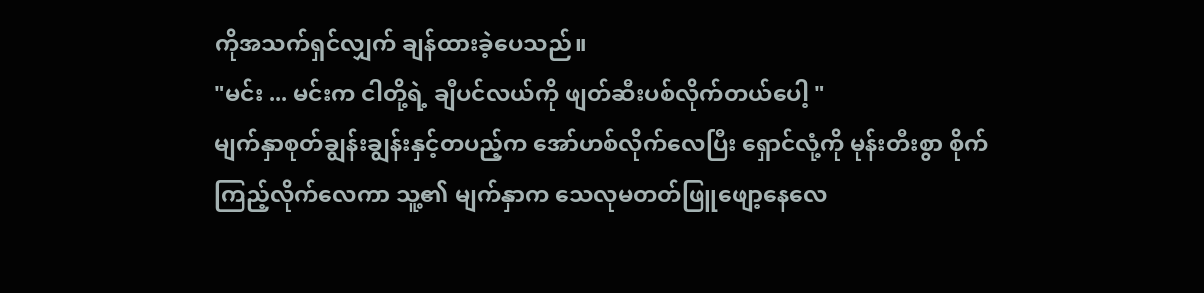ကိုအသက်ရှင်လျှက် ချန်ထားခဲ့ပေသည်။
"မင်း ... မင်းက ငါတို့ရဲ့ ချီပင်လယ်ကို ဖျတ်ဆီးပစ်လိုက်တယ်ပေါ့ "
မျက်နှာစုတ်ချွန်းချွန်းနှင့်တပည့်က အော်ဟစ်လိုက်လေပြီး ရှောင်လုံ့ကို မုန်းတီးစွာ စိုက်ကြည့်လိုက်လေကာ သူ့၏ မျက်နှာက သေလုမတတ်ဖြူဖျော့နေလေ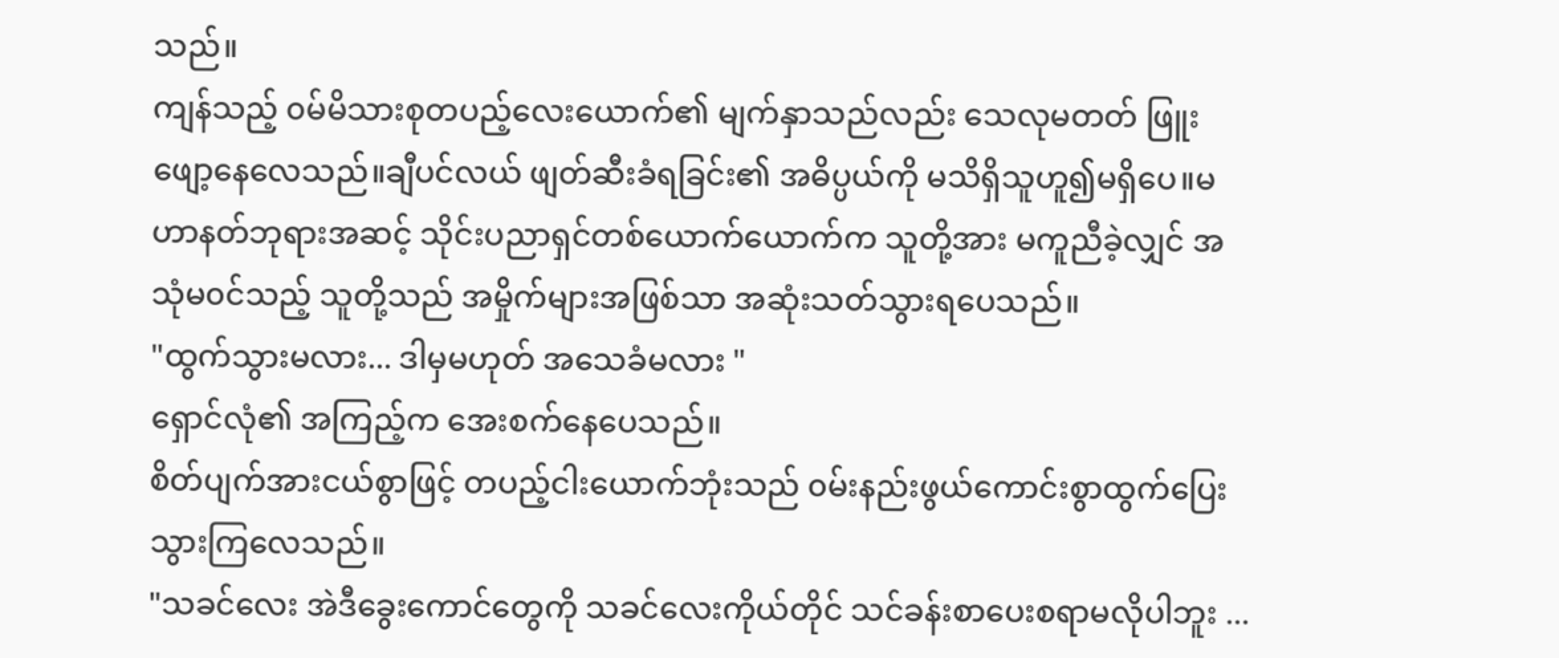သည်။
ကျန်သည့် ၀မ်မိသားစုတပည့်လေးယောက်၏ မျက်နှာသည်လည်း သေလုမတတ် ဖြူးဖျော့နေလေသည်။ချီပင်လယ် ဖျတ်ဆီးခံရခြင်း၏ အဓိပ္ပယ်ကို မသိရှိသူဟူ၍မရှိပေ။မဟာနတ်ဘုရားအဆင့် သိုင်းပညာရှင်တစ်ယောက်ယောက်က သူတို့အား မကူညီခဲ့လျှင် အသုံမ၀င်သည့် သူတို့သည် အမှိုက်များအဖြစ်သာ အဆုံးသတ်သွားရပေသည်။
"ထွက်သွားမလား... ဒါမှမဟုတ် အသေခံမလား "
ရှောင်လုံ၏ အကြည့်က အေးစက်နေပေသည်။
စိတ်ပျက်အားငယ်စွာဖြင့် တပည့်ငါးယောက်ဘုံးသည် ၀မ်းနည်းဖွယ်ကောင်းစွာထွက်ပြေးသွားကြလေသည်။
"သခင်လေး အဲဒီခွေးကောင်တွေကို သခင်လေးကိုယ်တိုင် သင်ခန်းစာပေးစရာမလိုပါဘူး ...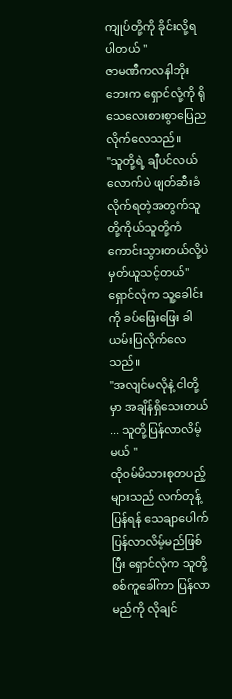ကျုပ်တို့ကို ခိုင်းလို့ရပါတယ် "
ဇာမဏီကလနါဘိုးဘေးက ရှောင်လုံ့ကို ရိုသေလေးစားစွာပြေညလိုက်လေသည်။
"သူတို့ရဲ့ ချီပင်လယ်လောက်ပဲ ဖျတ်ဆီးခံလိုက်ရတဲ့အတွက်သူတို့ကိုယ်သူတို့ကံကောင်းသွားတယ်လို့ပဲ မှတ်ယူသင့်တယ်"
ရှောင်လုံက သူ့ခေါင်းကို ခပ်ဖြေးဖြေး ခါယမ်းပြလိုက်လေသည်။
"အလျင်မလိုနဲ့ ငါတို့မှာ အချိန်ရှိသေးတယ် ... သူတို့ပြန်လာလိမ့်မယ် "
ထို၀မ်မိသားစုတပည့်များသည် လက်တုန့်ပြန်ရန် သေချာပေါက် ပြန်လာလိမ့်မည်ဖြစ်ပြီး ရှောင်လုံက သူတို့စစ်ကူခေါ်ကာ ပြန်လာမည်ကို လိုချင်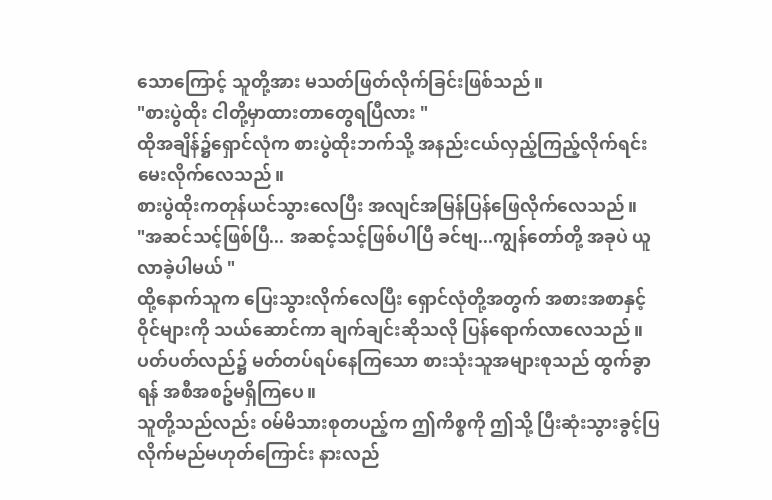သောကြောင့် သူတို့အား မသတ်ဖြတ်လိုက်ခြင်းဖြစ်သည်။
"စားပွဲထိုး ငါတို့မှာထားတာတွေရပြီလား "
ထိုအချိန်၌ရှောင်လုံက စားပွဲထိုးဘက်သို့ အနည်းငယ်လှည့်ကြည့်လိုက်ရင်း မေးလိုက်လေသည်။
စားပွဲထိုးကတုန်ယင်သွားလေပြီး အလျင်အမြန်ပြန်ဖြေလိုက်လေသည်။
"အဆင်သင့်ဖြစ်ပြီ... အဆင့်သင့်ဖြစ်ပါပြီ ခင်ဗျ...ကျွန်တော်တို့ အခုပဲ ယူလာခဲ့ပါမယ် "
ထို့နောက်သူက ပြေးသွားလိုက်လေပြီး ရှောင်လုံတို့အတွက် အစားအစာနှင့်ဝိုင်များကို သယ်ဆောင်ကာ ချက်ချင်းဆိုသလို ပြန်ရောက်လာလေသည်။
ပတ်ပတ်လည်၌ မတ်တပ်ရပ်နေကြသော စားသုံးသူအများစုသည် ထွက်ခွာရန် အစီအစဥ်မရှိကြပေ။
သူတို့သည်လည်း ၀မ်မိသားစုတပည့်က ဤကိစ္စကို ဤသို့ ပြီးဆုံးသွားခွင့်ပြလိုက်မည်မဟုတ်ကြောင်း နားလည်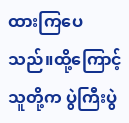ထားကြပေသည်။ထို့ကြောင့် သူတို့က ပွဲကြီးပွဲ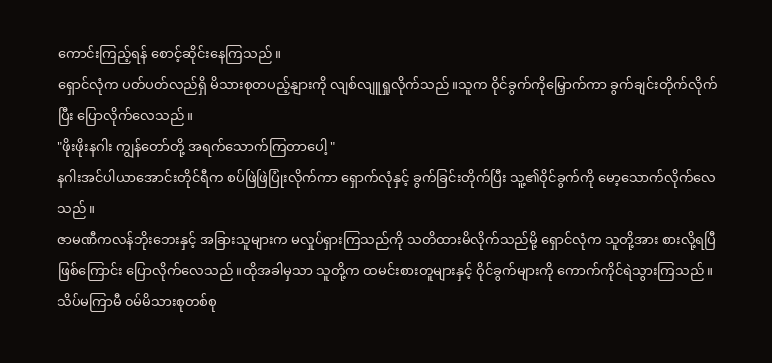ကောင်းကြည့်ရန် စောင့်ဆိုင်းနေကြသည်။
ရှောင်လုံက ပတ်ပတ်လည်ရှိ မိသားစုတပည့်နျားကို လျစ်လျူရှုလိုက်သည်။သူက ဝိုင်ခွက်ကိုမြှောက်ကာ ခွက်ချင်းတိုက်လိုက်ပြီး ပြောလိုက်လေသည်။
"ဖိုးဖိုးနဂါး ကျွန်တော်တို့ အရက်သောက်ကြတာပေါ့ "
နဂါးအင်ပါယာအောင်းတိုင်ရီက စပ်ဖြဲဖြဲပြုံးလိုက်ကာ ရှောက်လုံနှင့် ခွက်ခြင်းတိုက်ပြီး သူ့၏ဝိုင်ခွက်ကို မော့သောက်လိုက်လေသည်။
ဇာမဏီကလန်ဘိုးဘေးနှင့် အခြားသူများက မလှုပ်ရှားကြသည်ကို သတိထားမိလိုက်သည်မို့ ရှောင်လုံက သူတို့အား စားလို့ရပြီဖြစ်ကြောင်း ပြောလိုက်လေသည်။ထိုအခါမှသာ သူတို့က ထမင်းစားတူများနှင့် ဝိုင်ခွက်များကို ကောက်ကိုင်ရဲသွားကြသည်။
သိပ်မကြာမီ ၀မ်မိသားစုတစ်စု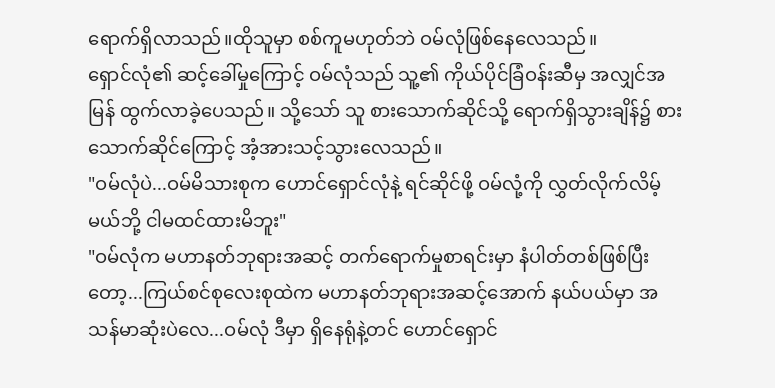ရောက်ရှိလာသည်။ထိုသူမှာ စစ်ကူမဟုတ်ဘဲ ဝမ်လုံဖြစ်နေလေသည်။
ရှောင်လုံ၏ ဆင့်ခေါ်မှုကြောင့် ဝမ်လုံသည် သူ့၏ ကိုယ်ပိုင်ခြံဝန်းဆီမှ အလျှင်အမြန် ထွက်လာခဲ့ပေသည်။ သို့သော် သူ စားသောက်ဆိုင်သို့ ရောက်ရှိသွားချိန်၌ စားသောက်ဆိုင်ကြောင့် အံ့အားသင့်သွားလေသည်။
"ဝမ်လုံပဲ...ဝမ်မိသားစုက ဟောင်ရှောင်လုံနဲ့ ရင်ဆိုင်ဖို့ ဝမ်လုံ့ကို လွှတ်လိုက်လိမ့်မယ်ဘို့ ငါမထင်ထားမိဘူး"
"ဝမ်လုံက မဟာနတ်ဘုရားအဆင့် တက်ရောက်မှုစာရင်းမှာ နံပါတ်တစ်ဖြစ်ပြီးတော့...ကြယ်စင်စုလေးစုထဲက မဟာနတ်ဘုရားအဆင့်အောက် နယ်ပယ်မှာ အသန်မာဆုံးပဲလေ...ဝမ်လုံ ဒီမှာ ရှိနေရုံနဲ့တင် ဟောင်ရှောင်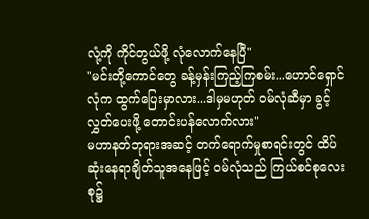လုံ့ကို ကိုင်တွယ်ဖို့ လုံလောက်နေပြီ"
"မင်းတို့ကောင်တွေ ခန့်မှန်းကြည့်ကြစမ်း...ဟောင်ရှောင်လုံက ထွက်ပြေးမှာလား...ဒါမှမဟုတ် ဝမ်လုံဆီမှာ ခွင့်လွှတ်ပေးဖို့ တောင်းပန်လောက်လား"
မဟာနတ်ဘုရားအဆင့် တက်ရောက်မှုစာရင်းတွင် ထိပ်ဆုံးနေရာချိတ်သူအနေဖြင့် ဝမ်လုံသည် ကြယ်စင်စုလေးစု၌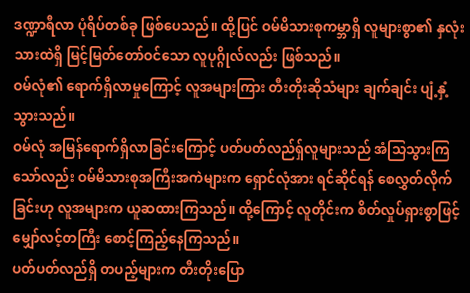ဒဏ္ဍာရီလာ ပုံရိပ်တစ်ခု ဖြစ်ပေသည်။ ထို့ပြင် ဝမ်မိသားစုကမ္ဘာရှိ လူများစွာ၏ နှလုံးသားထဲရှိ မြင့်မြတ်တော်ဝင်သော လူပုဂ္ဂိုလ်လည်း ဖြစ်သည်။
ဝမ်လုံ၏ ရောက်ရှိလာမှုကြောင့် လူအများကြား တီးတိုးဆိုသံများ ချက်ချင်း ပျံ့နှံ့သွားသည်။
ဝမ်လုံ အမြန်ရောက်ရှိလာခြင်းကြောင့် ပတ်ပတ်လည်ရှ်လူများသည် အံသြသွားကြသော်လည်း ဝမ်မိသားစုအကြီးအကဲများက ရှောင်လုံအား ရင်ဆိုင်ရန် စေလွှတ်လိုက်ခြင်းဟု လူအများက ယူဆထားကြသည်။ ထို့ကြောင့် လူတိုင်းက စိတ်လှုပ်ရှားစွာဖြင့် မျှော်လင့်တကြီး စောင့်ကြည့်နေကြသည်။
ပတ်ပတ်လည်ရှိ တပည့်များက တီးတိုးပြော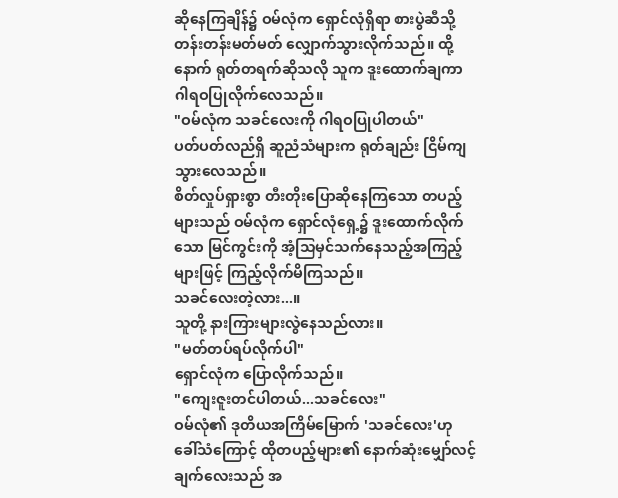ဆိုနေကြချိန်၌ ဝမ်လုံက ရှောင်လုံရှိရာ စားပွဲဆီသို့ တန်းတန်းမတ်မတ် လျှောက်သွားလိုက်သည်။ ထို့နောက် ရုတ်တရက်ဆိုသလို သူက ဒူးထောက်ချကာ ဂါရဝပြုလိုက်လေသည်။
"ဝမ်လုံက သခင်လေးကို ဂါရဝပြုပါတယ်"
ပတ်ပတ်လည်ရှိ ဆူညံသံများက ရုတ်ချည်း ငြိမ်ကျသွားလေသည်။
စိတ်လှုပ်ရှားစွာ တီးတိုးပြောဆိုနေကြသော တပည့်များသည် ဝမ်လုံက ရှောင်လုံရှေ့၌ ဒူးထောက်လိုက်သော မြင်ကွင်းကို အံ့သြမှင်သက်နေသည့်အကြည့်များဖြင့် ကြည့်လိုက်မိကြသည်။
သခင်လေးတဲ့လား...။
သူတို့ နားကြားများလွဲနေသည်လား။
"မတ်တပ်ရပ်လိုက်ပါ"
ရှောင်လုံက ပြောလိုက်သည်။
"ကျေးဇူးတင်ပါတယ်...သခင်လေး"
ဝမ်လုံ၏ ဒုတိယအကြိမ်မြောက် 'သခင်လေး'ဟု ခေါ်သံကြောင့် ထိုတပည့်များ၏ နောက်ဆုံးမျှော်လင့်ချက်လေးသည် အ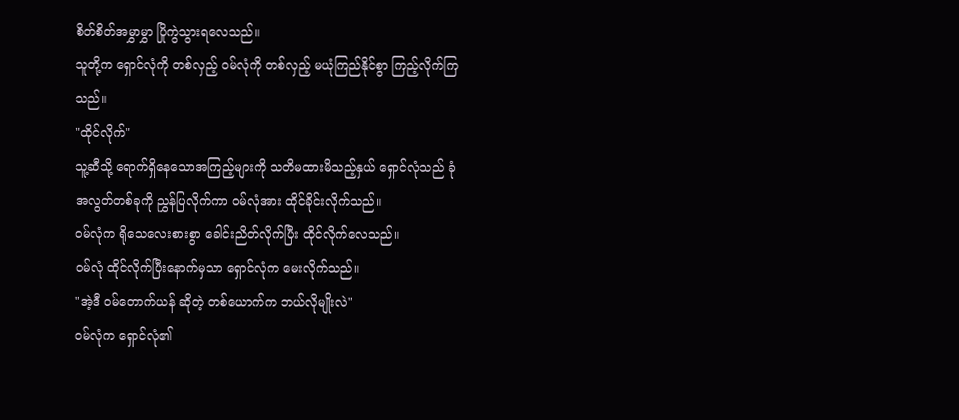စိတ်စိတ်အမွှာမွှာ ပြိုကွဲသွားရလေသည်။
သူတို့က ရှောင်လုံကို တစ်လှည့် ဝမ်လုံကို တစ်လှည့် မယုံကြည်နိုင်စွာ ကြည့်လိုက်ကြသည်။
"ထိုင်လိုက်"
သူ့ဆီသို့ ရောက်ရှိနေသောအကြည့်များကို သတိမထားမိသည့်နှယ် ရှောင်လုံသည် ခုံအလွတ်တစ်ခုကို ညွှန်ပြလိုက်ကာ ဝမ်လုံအား ထိုင်ခိုင်းလိုက်သည်။
ဝမ်လုံက ရိုသေလေးစားစွာ ခေါင်းညိတ်လိုက်ပြီး ထိုင်လိုက်လေသည်။
ဝမ်လုံ ထိုင်လိုက်ပြီးနောက်မှသာ ရှောင်လုံက မေးလိုက်သည်။
"အဲ့ဒီ ဝမ်တောက်ယန် ဆိုတဲ့ တစ်ယောက်က ဘယ်လိုမျိုးလဲ"
ဝမ်လုံက ရှောင်လုံ၏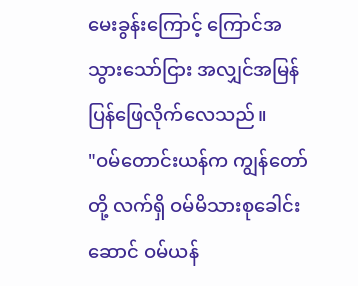မေးခွန်းကြောင့် ကြောင်အသွားသော်ငြား အလျှင်အမြန် ပြန်ဖြေလိုက်လေသည်။
"ဝမ်တောင်းယန်က ကျွန်တော်တို့ လက်ရှိ ဝမ်မိသားစုခေါင်းဆောင် ဝမ်ယန်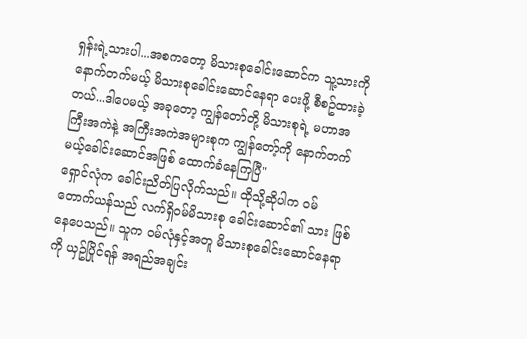ရှန်းရဲ့သားပါ...အစကတော့ မိသားစုခေါင်းဆောင်က သူ့သားကို နောက်တက်မယ့် မိသားစုခေါင်းဆောင်နေရာ ပေးဖို့ စီစဥ်ထားခဲ့တယ်...ဒါပေမယ့် အခုတော့ ကျွန်တော်တို့ မိသားစုရဲ့ မဟာအကြီးအကဲနဲ့ အကြီးအကဲအများစုက ကျွန်တော့်ကို နောက်တက်မယ့်ခေါင်းဆောင်အဖြစ် ထောက်ခံနေကြပြီ"
ရှောင်လုံက ခေါင်းညိတ်ပြလိုက်သည်။ ထိုသို့ဆိုပါက ဝမ်တောက်ယန်သည် လက်ရှိဝမ်မိသားစု ခေါင်းဆောင်၏ သား ဖြစ်နေပေသည်။ သူက ဝမ်လုံနှင့်အတူ မိသားစုခေါင်းဆောင်နေရာကို ယှဥ်ပြိုင်ရန် အရည်အချင်း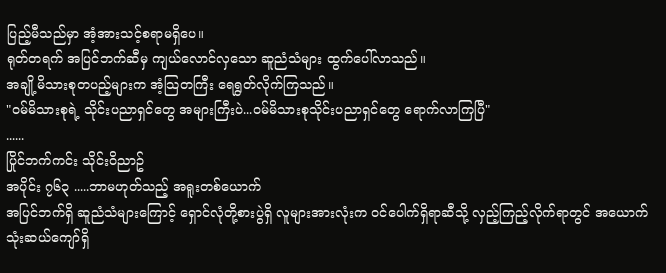ပြည့်မီသည်မှာ အံ့အားသင့်စရာမရှိပေ။
ရုတ်တရက် အပြင်ဘက်ဆီမှ ကျယ်လောင်လှသော ဆူညံသံများ ထွက်ပေါ်လာသည်။
အချို့မိသားစုတပည့်များက အံ့သြတကြီး ရေရွတ်လိုက်ကြသည်။
"ဝမ်မိသားစုရဲ့ သိုင်းပညာရှင်တွေ အများကြီးပဲ...ဝမ်မိသားစုသိုင်းပညာရှင်တွေ ရောက်လာကြပြီ"
......
ပြိုင်ဘက်ကင်း သိုင်းဝိညာဥ်
အပိုင်း ၇၆၃ .....ဘာမဟုတ်သည့် အရူးတစ်ယောက်
အပြင်ဘက်ရှိ ဆူညံသံများကြောင့် ရှောင်လုံတို့စားပွဲရှိ လူများအားလုံးက ၀င်ပေါက်ရှိရာဆီသို့ လှည့်ကြည့်လိုက်ရာတွင် အယောက်သုံးဆယ်ကျော်ရှိ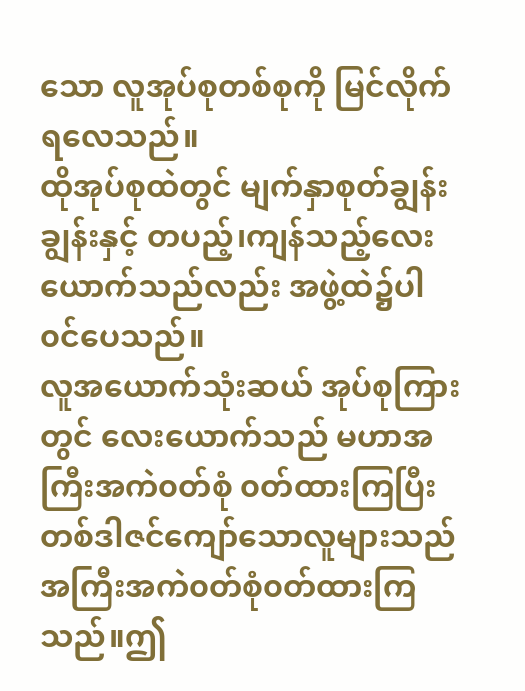သော လူအုပ်စုတစ်စုကို မြင်လိုက်ရလေသည်။
ထိုအုပ်စုထဲတွင် မျက်နှာစုတ်ချွန်းချွန်းနှင့် တပည့်၊ကျန်သည့်လေးယောက်သည်လည်း အဖွဲ့ထဲ၌ပါ၀င်ပေသည်။
လူအယောက်သုံးဆယ် အုပ်စုကြားတွင် လေးယောက်သည် မဟာအကြီးအကဲ၀တ်စုံ ၀တ်ထားကြပြီး တစ်ဒါဇင်ကျော်သောလူများသည် အကြီးအကဲ၀တ်စုံ၀တ်ထားကြသည်။ဤ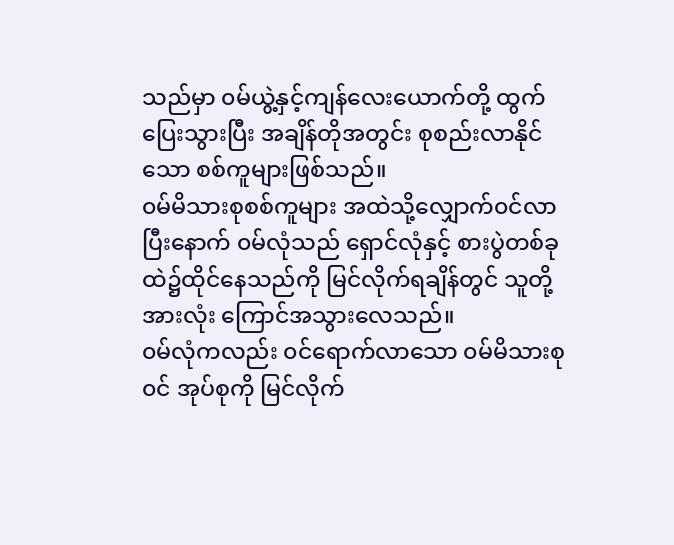သည်မှာ ၀မ်ယွဲ့နှင့်ကျန်လေးယောက်တို့ ထွက်ပြေးသွားပြီး အချိန်တိုအတွင်း စုစည်းလာနိုင်သော စစ်ကူများဖြစ်သည်။
၀မ်မိသားစုစစ်ကူများ အထဲသို့လျှောက်၀င်လာပြီးနောက် ၀မ်လုံသည် ရှောင်လုံနှင့် စားပွဲတစ်ခု ထဲ၌ထိုင်နေသည်ကို မြင်လိုက်ရချိန်တွင် သူတို့အားလုံး ကြောင်အသွားလေသည်။
၀မ်လုံကလည်း ၀င်ရောက်လာသော ၀မ်မိသားစု၀င် အုပ်စုကို မြင်လိုက်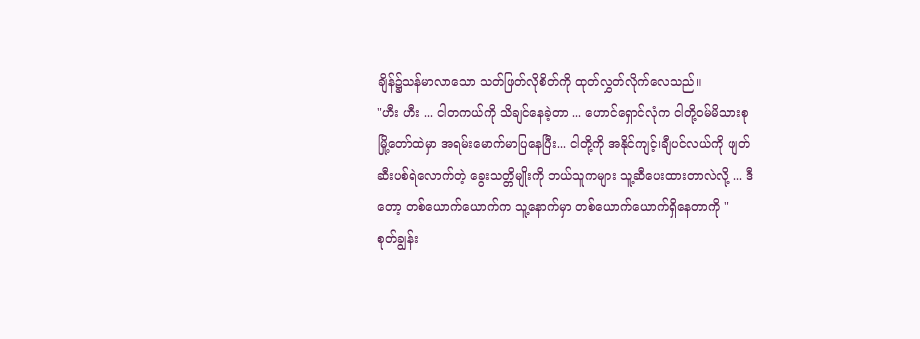ချိန်၌သန်မာလာသော သတ်ဖြတ်လိုစိတ်ကို ထုတ်လွှတ်လိုက်လေသည်။
"ဟီး ဟီး ... ငါတကယ်ကို သိချင်နေခဲ့တာ ... ဟောင်ရှောင်လုံက ငါတို့၀မ်မိသားစုမြို့တော်ထဲမှာ အရမ်းမောက်မာပြနေပြီး... ငါတို့ကို အနိုင်ကျင့်၊ချီပင်လယ်ကို ဖျတ်ဆီးပစ်ရဲလောက်တဲ့ ခွေးသတ္တိမျိုးကို ဘယ်သူကများ သူ့ဆီပေးထားတာလဲလို့ ... ဒီတော့ တစ်ယောက်ယောက်က သူ့နောက်မှာ တစ်ယောက်ယောက်ရှိနေတာကို "
စုတ်ချွန်း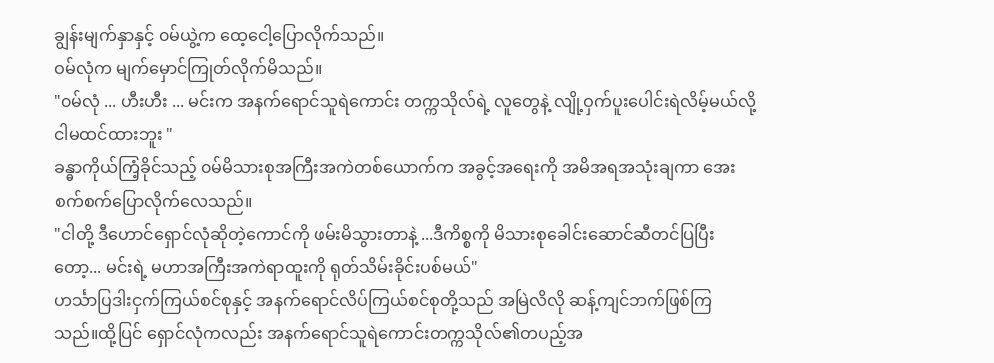ချွန်းမျက်နှာနှင့် ၀မ်ယွဲ့က ထေ့ငေါ့ပြောလိုက်သည်။
ဝမ်လုံက မျက်မှောင်ကြုတ်လိုက်မိသည်။
"၀မ်လုံ ... ဟီးဟီး ... မင်းက အနက်ရောင်သူရဲကောင်း တက္ကသိုလ်ရဲ့ လူတွေနဲ့ လျို့ဝှက်ပူးပေါင်းရဲလိမ့်မယ်လို့ ငါမထင်ထားဘူး "
ခန္ဓာကိုယ်ကြံ့ခိုင်သည့် ၀မ်မိသားစုအကြီးအကဲတစ်ယောက်က အခွင့်အရေးကို အမိအရအသုံးချကာ အေးစက်စက်ပြောလိုက်လေသည်။
"ငါတို့ ဒီဟောင်ရှောင်လုံဆိုတဲ့ကောင်ကို ဖမ်းမိသွားတာနဲ့ ...ဒီကိစ္စကို မိသားစုခေါင်းဆောင်ဆီတင်ပြပြီးတော့... မင်းရဲ့ မဟာအကြီးအကဲရာထူးကို ရုတ်သိမ်းခိုင်းပစ်မယ်"
ဟင်္သာပြဒါးငှက်ကြယ်စင်စုနှင့် အနက်ရောင်လိပ်ကြယ်စင်စုတို့သည် အမြဲလိလို ဆန့်ကျင်ဘက်ဖြစ်ကြသည်။ထို့ပြင် ရှောင်လုံကလည်း အနက်ရောင်သူရဲကောင်းတက္ကသိုလ်၏တပည့်အ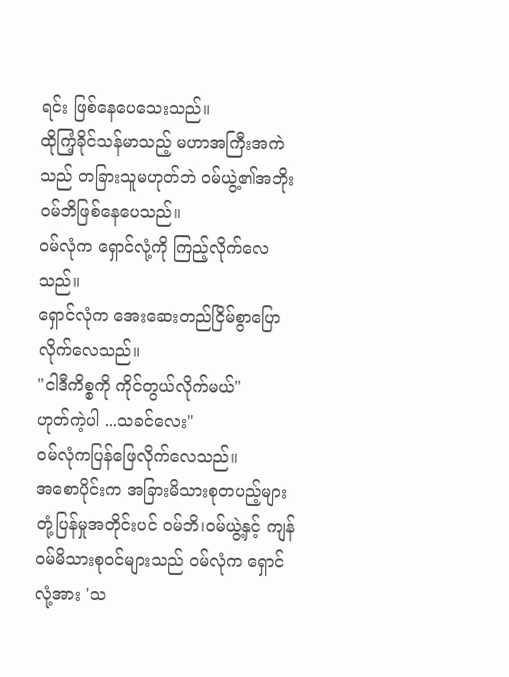ရင်း ဖြစ်နေပေသေးသည်။
ထိုကြံ့ခိုင်သန်မာသည့် မဟာအကြီးအကဲသည် တခြားသူမဟုတ်ဘဲ ၀မ်ယွဲ့၏အဘိုး ၀မ်ဘိဖြစ်နေပေသည်။
၀မ်လုံက ရှောင်လုံ့ကို ကြည့်လိုက်လေသည်။
ရှောင်လုံက အေးဆေးတည်ငြိမ်စွာပြောလိုက်လေသည်။
"ငါဒီကိစ္စကို ကိုင်တွယ်လိုက်မယ်"
ဟုတ်ကဲ့ပါ ...သခင်လေး"
၀မ်လုံကပြန်ဖြေလိုက်လေသည်။
အစောပိုင်းက အခြားမိသားစုတပည့်များ တုံ့ပြန်မှုအတိုင်းပင် ၀မ်ဘိ၊၀မ်ယွဲ့နှင့် ကျန်၀မ်မိသားစု၀င်များသည် ၀မ်လုံက ရှောင်လုံ့အား 'သ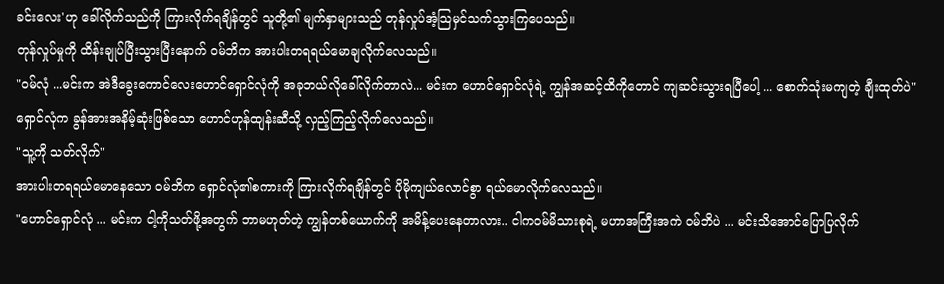ခင်းလေး'ဟု ခေါ်လိုက်သည်ကို ကြားလိုက်ရချိန်တွင် သူတို့၏ မျက်နှာများသည် တုန်လှုပ်အံ့သြမှင်သက်သွားကြပေသည်။
တုန်လှုပ်မှုကို ထိန်းချုပ်ပြီးသွားပြီးနောက် ၀မ်ဘိက အားပါးတရရယ်မောချလိုက်လေသည်။
"၀မ်လုံ ...မင်းက အဲဒီခွေးကောင်လေးဟောင်ရှောင်လုံကို အခုဘယ်လိုခေါ်လိုက်တာလဲ... မင်းက ဟောင်ရှောင်လုံရဲ့ ကျွန်အဆင့်ထိကိုတောင် ကျဆင်းသွားရပြီပေါ့ ... စောက်သုံးမကျတဲ့ ချီးထုတ်ပဲ"
ရှောင်လုံက ခွန်အားအနိမ့်ဆုံးဖြစ်သော ဟောင်ဟုန်ထျန်းဆီသို့ လှည့်ကြည့်လိုက်လေသည်။
"သူ့ကို သတ်လိုက်"
အားပါးတရရယ်မောနေသော ၀မ်ဘိက ရှောင်လုံ၏စကားကို ကြားလိုက်ရချိန်တွင် ပိုမိုကျယ်လောင်စွာ ရယ်မောလိုက်လေသည်။
"ဟောင်ရှောင်လုံ ... မင်းက ငါ့ကိုသတ်ဖို့အတွက် ဘာမဟုတ်တဲ့ ကျွန်တစ်ယောက်ကို အမိန့်ပေးနေတာလား.. ငါက၀မ်မိသားစုရဲ့ မဟာအကြီးအကဲ ၀မ်ဘိပဲ ... မင်းသိအောင်ပြောပြလိုက်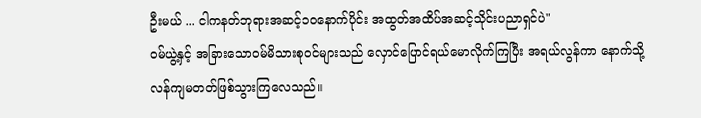ဦးမယ် ... ငါကနတ်ဘုရားအဆင့်၁၀နောက်ပိုင်း အထွတ်အထိပ်အဆင့်သိုင်းပညာရှင်ပဲ"
၀မ်ယွဲ့နှင့် အခြားသော၀မ်မိသားစု၀င်များသည် လှောင်ပြောင်ရယ်မောလိုက်ကြပြီး အရယ်လွန်ကာ နောက်သို့လန်ကျမတတ်ဖြစ်သွားကြလေသည်။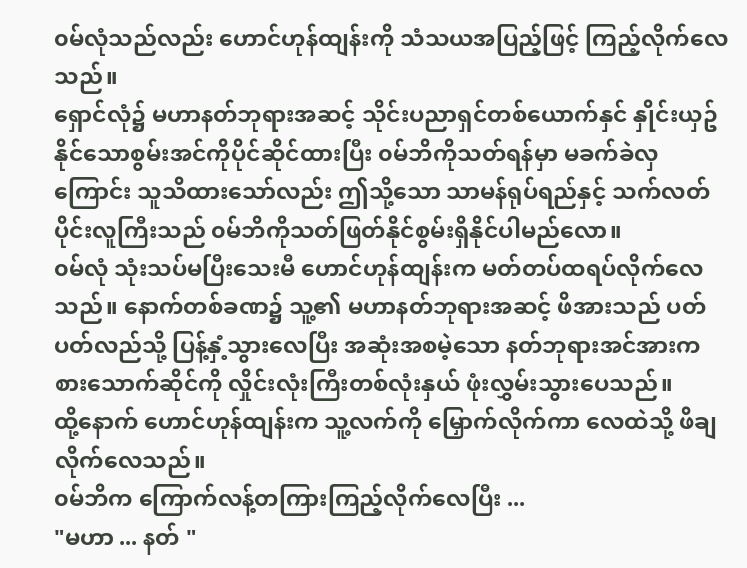၀မ်လုံသည်လည်း ဟောင်ဟုန်ထျန်းကို သံသယအပြည့်ဖြင့် ကြည့်လိုက်လေသည်။
ရှောင်လုံ၌ မဟာနတ်ဘုရားအဆင့် သိုင်းပညာရှင်တစ်ယောက်နှင် နှိုင်းယှဥ်နိုင်သောစွမ်းအင်ကိုပိုင်ဆိုင်ထားပြီး ၀မ်ဘိကိုသတ်ရန်မှာ မခက်ခဲလှကြောင်း သူသိထားသော်လည်း ဤသို့သော သာမန်ရုပ်ရည်နှင့် သက်လတ်ပိုင်းလူကြီးသည် ၀မ်ဘိကိုသတ်ဖြတ်နိုင်စွမ်းရှိနိုင်ပါမည်လော။
၀မ်လုံ သုံးသပ်မပြီးသေးမီ ဟောင်ဟုန်ထျန်းက မတ်တပ်ထရပ်လိုက်လေသည်။ နောက်တစ်ခဏ၌ သူ့၏ မဟာနတ်ဘုရားအဆင့် ဖိအားသည် ပတ်ပတ်လည်သို့ ပြန့်နှံ့သွားလေပြီး အဆုံးအစမဲ့သော နတ်ဘုရားအင်အားက စားသောက်ဆိုင်ကို လှိုင်းလုံးကြီးတစ်လုံးနှယ် ဖုံးလွှမ်းသွားပေသည်။
ထို့နောက် ဟောင်ဟုန်ထျန်းက သူ့လက်ကို မြှောက်လိုက်ကာ လေထဲသို့ ဖိချလိုက်လေသည်။
၀မ်ဘိက ကြောက်လန့်တကြားကြည့်လိုက်လေပြီး ...
"မဟာ ... နတ် "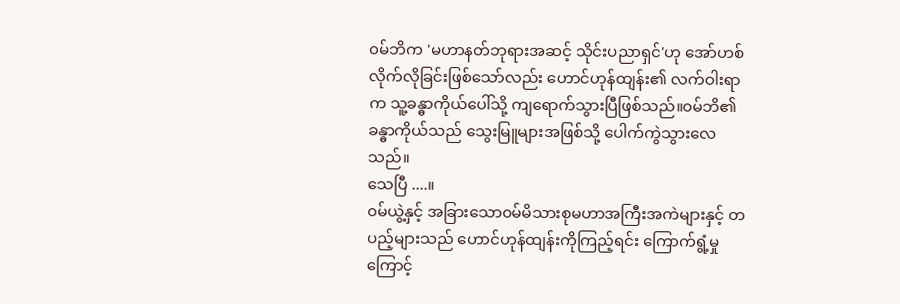၀မ်ဘိက 'မဟာနတ်ဘုရားအဆင့် သိုင်းပညာရှင်'ဟု အော်ဟစ်လိုက်လိုခြင်းဖြစ်သော်လည်း ဟောင်ဟုန်ထျန်း၏ လက်ဝါးရာက သူ့ခန္ဓာကိုယ်ပေါ်သို့ ကျရောက်သွားပြီဖြစ်သည်။၀မ်ဘိ၏ ခန္ဓာကိုယ်သည် သွေးမြူများအဖြစ်သို့ ပေါက်ကွဲသွားလေသည်။
သေပြီ ....။
၀မ်ယွဲ့နှင့် အခြားသော၀မ်မိသားစုမဟာအကြီးအကဲများနှင့် တပည့်များသည် ဟောင်ဟုန်ထျန်းကိုကြည့်ရင်း ကြောက်ရွံ့မှုကြောင့်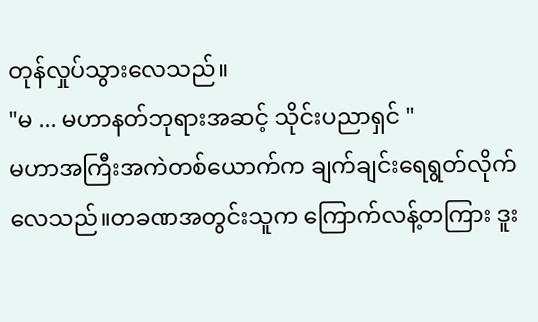တုန်လှုပ်သွားလေသည်။
"မ ... မဟာနတ်ဘုရားအဆင့် သိုင်းပညာရှင် "
မဟာအကြီးအကဲတစ်ယောက်က ချက်ချင်းရေရွတ်လိုက်လေသည်။တခဏအတွင်းသူက ကြောက်လန့်တကြား ဒူး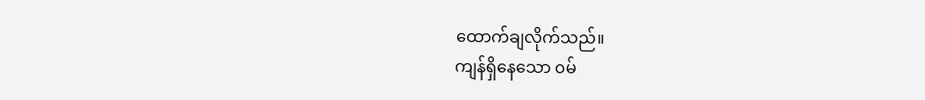ထောက်ချလိုက်သည်။
ကျန်ရှိနေသော ၀မ်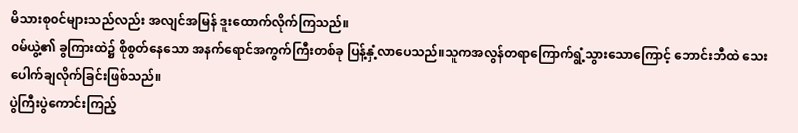မိသားစု၀င်များသည်လည်း အလျင်အမြန် ဒူးထောက်လိုက်ကြသည်။
၀မ်ယွဲ့၏ ခွကြားထဲ၌ စိုစွတ်နေသော အနက်ရောင်အကွက်ကြီးတစ်ခု ပြန့်နှံ့လာပေသည်။သူကအလွန်တရာကြောက်ရွံ့သွားသောကြောင့် ဘောင်းဘီထဲ သေးပေါက်ချလိုက်ခြင်းဖြစ်သည်။
ပွဲကြီးပွဲကောင်းကြည့်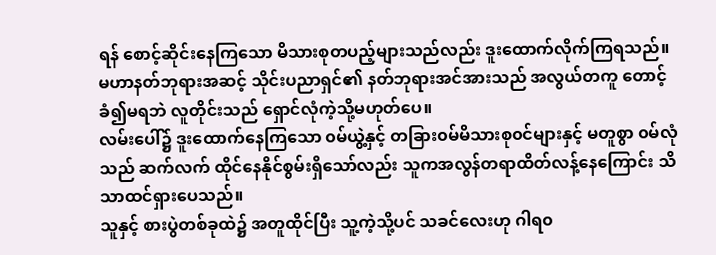ရန် စောင့်ဆိုင်းနေကြသော မိသားစုတပည့်များသည်လည်း ဒူးထောက်လိုက်ကြရသည်။
မဟာနတ်ဘုရားအဆင့် သိုင်းပညာရှင်၏ နတ်ဘုရားအင်အားသည် အလွယ်တကူ တောင့်ခံ၍မရဘဲ လူတိုင်းသည် ရှောင်လုံကဲ့သို့မဟုတ်ပေ။
လမ်းပေါ်၌ ဒူးထောက်နေကြသော ၀မ်ယွဲ့နှင့် တခြား၀မ်မိသားစု၀င်များနှင့် မတူစွာ ၀မ်လုံသည် ဆက်လက် ထိုင်နေနိုင်စွမ်းရှိသော်လည်း သူကအလွန်တရာထိတ်လန့်နေကြောင်း သိသာထင်ရှားပေသည်။
သူနှင့် စားပွဲတစ်ခုထဲ၌ အတူထိုင်ပြီး သူ့ကဲ့သို့ပင် သခင်လေးဟု ဂါရ၀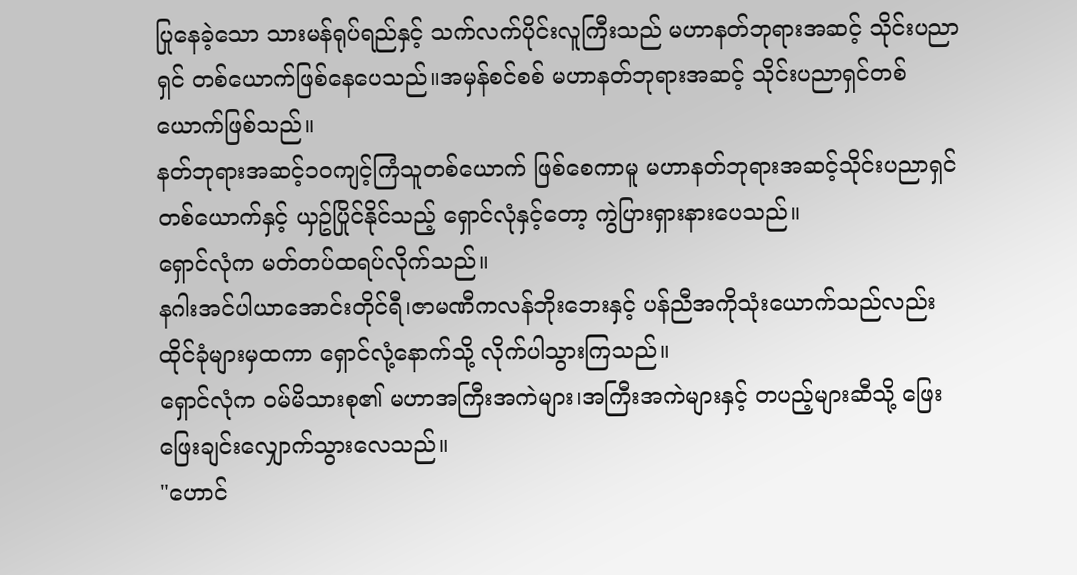ပြုနေခဲ့သော သားမန်ရုပ်ရည်နှင့် သက်လက်ပိုင်းလူကြီးသည် မဟာနတ်ဘုရားအဆင့် သိုင်းပညာရှင် တစ်ယောက်ဖြစ်နေပေသည်။အမှန်စင်စစ် မဟာနတ်ဘုရားအဆင့် သိုင်းပညာရှင်တစ်ယောက်ဖြစ်သည်။
နတ်ဘုရားအဆင့်၁၀ကျင့်ကြံသူတစ်ယောက် ဖြစ်စေကာမူ မဟာနတ်ဘုရားအဆင့်သိုင်းပညာရှင်တစ်ယောက်နှင့် ယှဥ်ပြိုင်နိုင်သည့် ရှောင်လုံနှင့်တော့ ကွဲပြားရှားနားပေသည်။
ရှောင်လုံက မတ်တပ်ထရပ်လိုက်သည်။
နဂါးအင်ပါယာအောင်းတိုင်ရီ၊ဇာမဏီကလန်ဘိုးဘေးနှင့် ပန်ညီအကိုသုံးယောက်သည်လည်း ထိုင်ခုံများမှထကာ ရှောင်လုံ့နောက်သို့ လိုက်ပါသွားကြသည်။
ရှောင်လုံက ၀မ်မိသားစု၏ မဟာအကြီးအကဲများ၊အကြီးအကဲများနှင့် တပည့်များဆီသို့ ဖြေးဖြေးချင်းလျှောက်သွားလေသည်။
"ဟောင်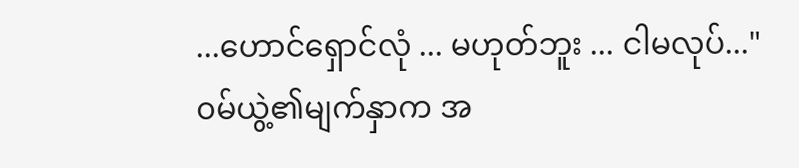...ဟောင်ရှောင်လုံ ... မဟုတ်ဘူး ... ငါမလုပ်..."
၀မ်ယွဲ့၏မျက်နှာက အ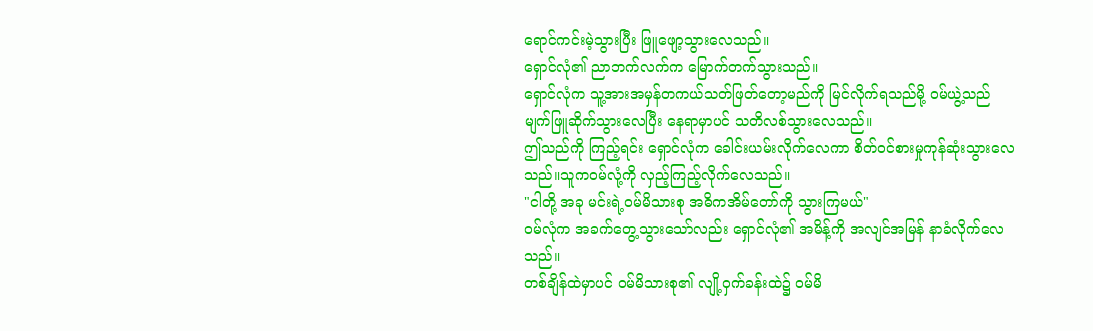ရောင်ကင်းမဲ့သွားပြီး ဖြူဖျော့သွားလေသည်။
ရှောင်လုံ၏ ညာဘက်လက်က မြောက်တက်သွားသည်။
ရှောင်လုံက သူ့အားအမှန်တကယ်သတ်ဖြတ်တော့မည်ကို မြင်လိုက်ရသည်မို့ ၀မ်ယွဲ့သည် မျက်ဖြူဆိုက်သွားလေပြီး နေရာမှာပင် သတိလစ်သွားလေသည်။
ဤသည်ကို ကြည့်ရင်း ရှောင်လုံက ခေါင်းယမ်းလိုက်လေကာ စိတ်၀င်စားမှုကုန်ဆုံးသွားလေသည်။သူက၀မ်လုံ့ကို လှည့်ကြည့်လိုက်လေသည်။
"ငါတို့ အခု မင်းရဲ့၀မ်မိသားစု အဓိကအိမ်တော်ကို သွားကြမယ်"
၀မ်လုံက အခက်တွေ့သွားသော်လည်း ရှောင်လုံ၏ အမိန့်ကို အလျင်အမြန် နာခံလိုက်လေသည်။
တစ်ချိန်ထဲမှာပင် ၀မ်မိသားစု၏ လျို့ဝှက်ခန်းထဲ၌ ၀မ်မိ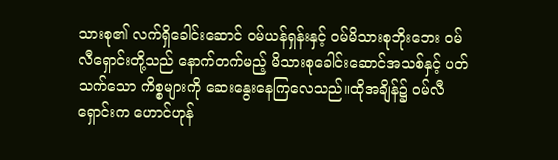သားစု၏ လက်ရှိခေါင်းဆောင် ၀မ်ယန်ရှန်းနှင့် ၀မ်မိသားစုဘိုးဘေး ၀မ်လီရှောင်းတို့သည် နောက်တက်မည့် မိသားစုခေါင်းဆောင်အသစ်နှင့် ပတ်သက်သော ကိစ္စများကို ဆေးနွေးနေကြလေသည်။ထိုအချိန်၌ ၀မ်လီရှောင်းက ဟောင်ဟုန်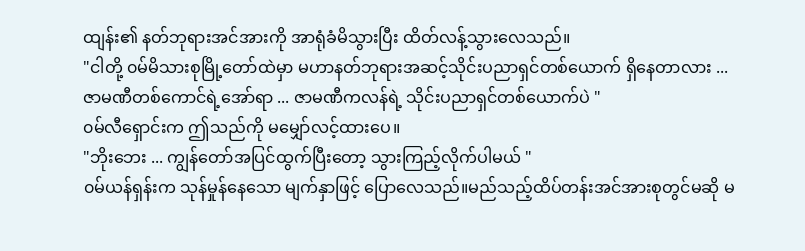ထျန်း၏ နတ်ဘုရားအင်အားကို အာရုံခံမိသွားပြီး ထိတ်လန့်သွားလေသည်။
"ငါတို့ ၀မ်မိသားစုမြို့တော်ထဲမှာ မဟာနတ်ဘုရားအဆင့်သိုင်းပညာရှင်တစ်ယောက် ရှိနေတာလား ... ဇာမဏီတစ်ကောင်ရဲ့အော်ရာ ... ဇာမဏီကလန်ရဲ့ သိုင်းပညာရှင်တစ်ယောက်ပဲ "
၀မ်လီရှောင်းက ဤသည်ကို မမျှော်လင့်ထားပေ။
"ဘိုးဘေး ... ကျွန်တော်အပြင်ထွက်ပြီးတော့ သွားကြည့်လိုက်ပါမယ် "
၀မ်ယန်ရှန်းက သုန်မှုန်နေသော မျက်နှာဖြင့် ပြောလေသည်။မည်သည့်ထိပ်တန်းအင်အားစုတွင်မဆို မ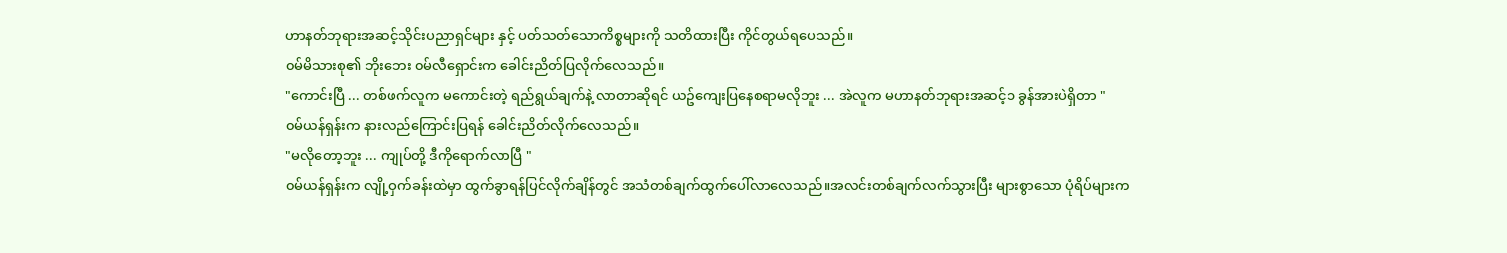ဟာနတ်ဘုရားအဆင့်သိုင်းပညာရှင်များ နှင့် ပတ်သတ်သောကိစ္စများကို သတိထားပြီး ကိုင်တွယ်ရပေသည်။
၀မ်မိသားစု၏ ဘိုးဘေး ၀မ်လီရှောင်းက ခေါင်းညိတ်ပြလိုက်လေသည်။
"ကောင်းပြီ ... တစ်ဖက်လူက မကောင်းတဲ့ ရည်ရွယ်ချက်နဲ့ လာတာဆိုရင် ယဥ်ကျေးပြနေစရာမလိုဘူး ... အဲလူက မဟာနတ်ဘုရားအဆင့်၁ ခွန်အားပဲရှိတာ "
၀မ်ယန်ရှန်းက နားလည်ကြောင်းပြရန် ခေါင်းညိတ်လိုက်လေသည်။
"မလိုတော့ဘူး ... ကျုပ်တို့ ဒီကိုရောက်လာပြီ "
၀မ်ယန်ရှန်းက လျို့ဝှက်ခန်းထဲမှာ ထွက်ခွာရန်ပြင်လိုက်ချိန်တွင် အသံတစ်ချက်ထွက်ပေါ်လာလေသည်။အလင်းတစ်ချက်လက်သွားပြီး များစွာသော ပုံရိပ်များက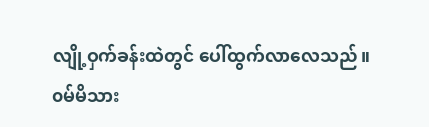လျို့ဝှက်ခန်းထဲတွင် ပေါ်ထွက်လာလေသည်။
၀မ်မိသား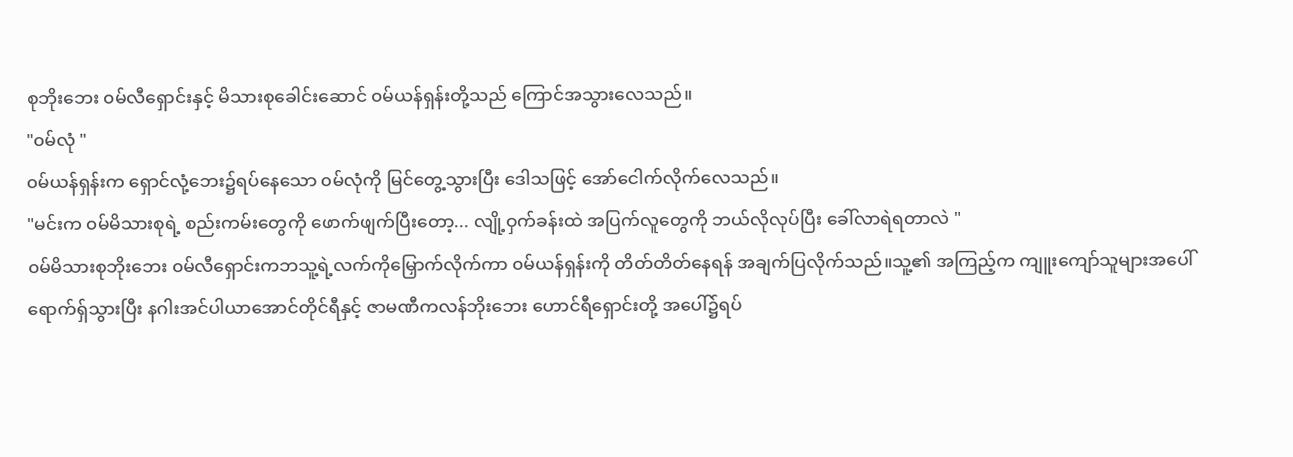စုဘိုးဘေး ၀မ်လီရှောင်းနှင့် မိသားစုခေါင်းဆောင် ၀မ်ယန်ရှန်းတို့သည် ကြောင်အသွားလေသည်။
"၀မ်လုံ "
၀မ်ယန်ရှန်းက ရှောင်လုံ့ဘေး၌ရပ်နေသော ၀မ်လုံကို မြင်တွေ့သွားပြီး ဒေါသဖြင့် အော်ငေါက်လိုက်လေသည်။
"မင်းက ၀မ်မိသားစုရဲ့ စည်းကမ်းတွေကို ဖောက်ဖျက်ပြီးတော့... လျို့ဝှက်ခန်းထဲ အပြက်လူတွေကို ဘယ်လိုလုပ်ပြီး ခေါ်လာရဲရတာလဲ "
၀မ်မိသားစုဘိုးဘေး ၀မ်လီရှောင်းကဘသူ့ရဲ့လက်ကိုမြှောက်လိုက်ကာ ၀မ်ယန်ရှန်းကို တိတ်တိတ်နေရန် အချက်ပြလိုက်သည်။သူ့၏ အကြည့်က ကျူးကျော်သူများအပေါ်ရောက်ရှ်သွားပြီး နဂါးအင်ပါယာအောင်တိုင်ရီနှင့် ဇာမဏီကလန်ဘိုးဘေး ဟောင်ရီရှောင်းတို့ အပေါ်၌ရပ်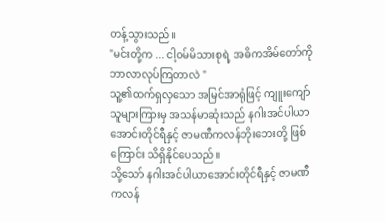တန့်သွားသည်။
"မင်းတို့က ... ငါ့၀မ်မိသားစုရဲ့ အဓိကအိမ်တော်ကို ဘာလာလုပ်ကြတာလဲ "
သူ့၏ထက်ရှလှသော အမြင်အာရုံဖြင့် ကျူးကျော်သူများကြားမှ အသန်မာဆုံးသည် နဂါးအင်ပါယာအောင်းတိုင်ရီနှင့် ဇာမဏီကလန်ဘိုးဘေးတို့ ဖြစ်ကြောင်း သိရှိနိုင်ပေသည်။
သို့သော် နဂါးအင်ပါယာအောင်းတိုင်ရီနှင့် ဇာမဏီကလန်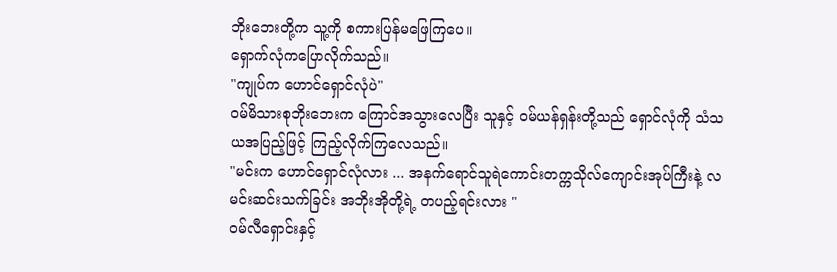ဘိုးဘေးတို့က သူ့ကို စကားပြန်မဖြေကြပေ။
ရှောက်လုံကပြောလိုက်သည်။
"ကျုပ်က ဟောင်ရှောင်လုံပဲ"
၀မ်မိသားစုဘိုးဘေးက ကြောင်အသွားလေပြီး သူနှင့် ၀မ်ယန်ရှန်းတို့သည် ရှောင်လုံကို သံသယအပြည့်ဖြင့် ကြည့်လိုက်ကြလေသည်။
"မင်းက ဟောင်ရှောင်လုံလား ... အနက်ရောင်သူရဲကောင်းတက္ကသိုလ်ကျောင်းအုပ်ကြီးနဲ့ လမင်းဆင်းသက်ခြင်း အဘိုးအိုတို့ရဲ့ တပည့်ရင်းလား "
၀မ်လီရှောင်းနှင့်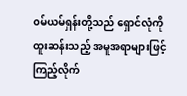၀မ်ယမ်ရှန်းတို့သည် ရှောင်လုံကို ထူးဆန်းသည့် အမူအရာများဖြင့် ကြည့်လိုက်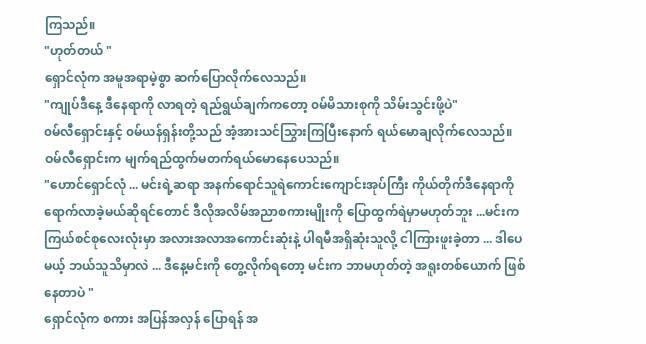ကြသည်။
"ဟုတ်တယ် "
ရှောင်လုံက အမူအရာမဲ့စွာ ဆက်ပြောလိုက်လေသည်။
"ကျုပ်ဒီနေ့ ဒီနေရာကို လာရတဲ့ ရည်ရွယ်ချက်ကတော့ ၀မ်မိသားစုကို သိမ်းသွင်းဖို့ပဲ"
၀မ်လီရှောင်းနှင့် ၀မ်ယန်ရှန်းတို့သည် အံ့အားသင်သြွားကြပြီးနောက် ရယ်မောချလိုက်လေသည်။
ဝမ်လီရှောင်းက မျက်ရည်ထွက်မတက်ရယ်မောနေပေသည်။
"ဟောင်ရှောင်လုံ ... မင်းရဲ့ဆရာ အနက်ရောင်သူရဲကောင်းကျောင်းအုပ်ကြီး ကိုယ်တိုက်ဒီနေရာကို ရောက်လာခဲ့မယ်ဆိုရင်တောင် ဒီလိုအလိမ်အညာစကားမျိုးကို ပြောထွက်ရဲမှာမဟုတ်ဘူး ...မင်းက ကြယ်စင်စုလေးလုံးမှာ အလားအလာအကောင်းဆုံးနဲ့ ပါရမီအရှိဆုံးသူလို့ ငါကြားဖူးခဲ့တာ ... ဒါပေမယ့် ဘယ်သူသိမှာလဲ ... ဒီနေ့မင်းကို တွေ့လိုက်ရတော့ မင်းက ဘာမဟုတ်တဲ့ အရူးတစ်ယောက် ဖြစ်နေတာပဲ "
ရှောင်လုံက စကား အပြန်အလှန် ပြောရန် အ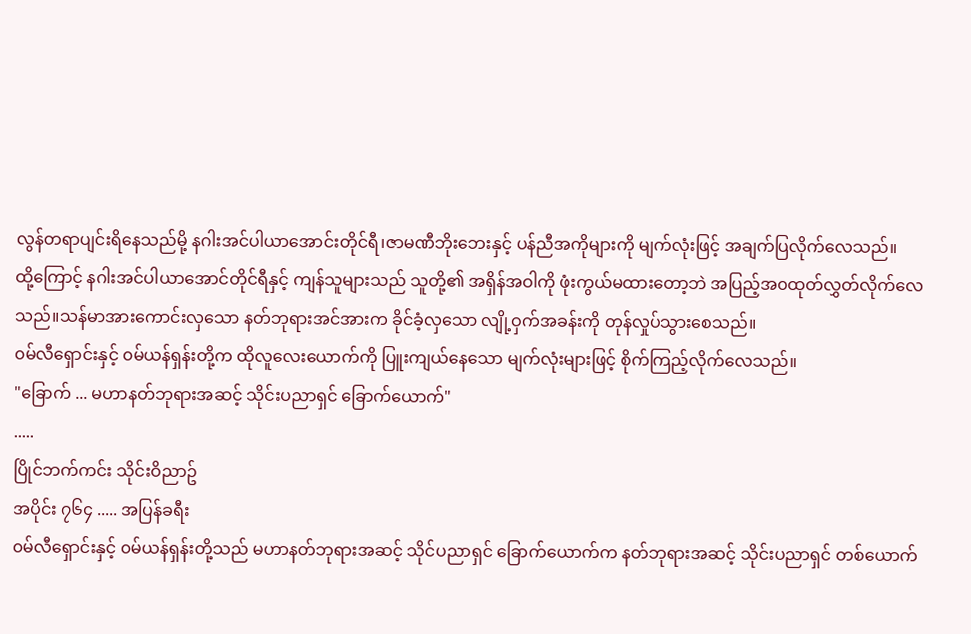လွန်တရာပျင်းရိနေသည်မို့ နဂါးအင်ပါယာအောင်းတိုင်ရီ၊ဇာမဏီဘိုးဘေးနှင့် ပန်ညီအကိုများကို မျက်လုံးဖြင့် အချက်ပြလိုက်လေသည်။
ထို့ကြောင့် နဂါးအင်ပါယာအောင်တိုင်ရီနှင့် ကျန်သူများသည် သူတို့၏ အရှိန်အဝါကို ဖုံးကွယ်မထားတော့ဘဲ အပြည့်အ၀ထုတ်လွှတ်လိုက်လေသည်။သန်မာအားကောင်းလှသော နတ်ဘုရားအင်အားက ခိုင်ခံ့လှသော လျို့ဝှက်အခန်းကို တုန်လှုပ်သွားစေသည်။
၀မ်လီရှောင်းနှင့် ၀မ်ယန်ရှန်းတို့က ထိုလူလေးယောက်ကို ပြူးကျယ်နေသော မျက်လုံးများဖြင့် စိုက်ကြည့်လိုက်လေသည်။
"ခြောက် ... မဟာနတ်ဘုရားအဆင့် သိုင်းပညာရှင် ခြောက်ယောက်"
.....
ပြိုင်ဘက်ကင်း သိုင်းဝိညာဥ်
အပိုင်း ၇၆၄ ..... အပြန်ခရီး
၀မ်လီရှောင်းနှင့် ၀မ်ယန်ရှန်းတို့သည် မဟာနတ်ဘုရားအဆင့် သိုင်ပညာရှင် ခြောက်ယောက်က နတ်ဘုရားအဆင့် သိုင်းပညာရှင် တစ်ယောက်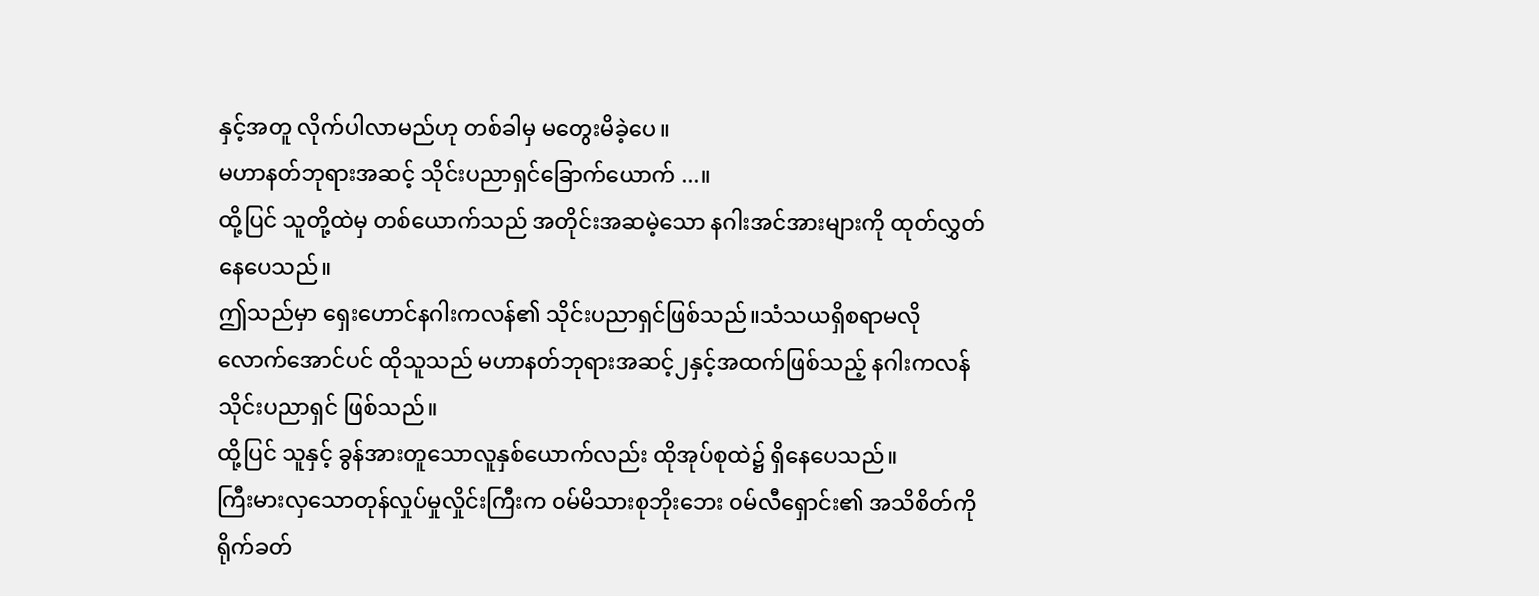နှင့်အတူ လိုက်ပါလာမည်ဟု တစ်ခါမှ မတွေးမိခဲ့ပေ။
မဟာနတ်ဘုရားအဆင့် သိုင်းပညာရှင်ခြောက်ယောက် ...။
ထို့ပြင် သူတို့ထဲမှ တစ်ယောက်သည် အတိုင်းအဆမဲ့သော နဂါးအင်အားများကို ထုတ်လွှတ်နေပေသည်။
ဤသည်မှာ ရှေးဟောင်နဂါးကလန်၏ သိုင်းပညာရှင်ဖြစ်သည်။သံသယရှိစရာမလိုလောက်အောင်ပင် ထိုသူသည် မဟာနတ်ဘုရားအဆင့်၂နှင့်အထက်ဖြစ်သည့် နဂါးကလန်သိုင်းပညာရှင် ဖြစ်သည်။
ထို့ပြင် သူနှင့် ခွန်အားတူသောလူနှစ်ယောက်လည်း ထိုအုပ်စုထဲ၌ ရှိနေပေသည်။
ကြီးမားလှသောတုန်လှုပ်မှုလှိုင်းကြီးက ၀မ်မိသားစုဘိုးဘေး ၀မ်လီရှောင်း၏ အသိစိတ်ကို ရိုက်ခတ်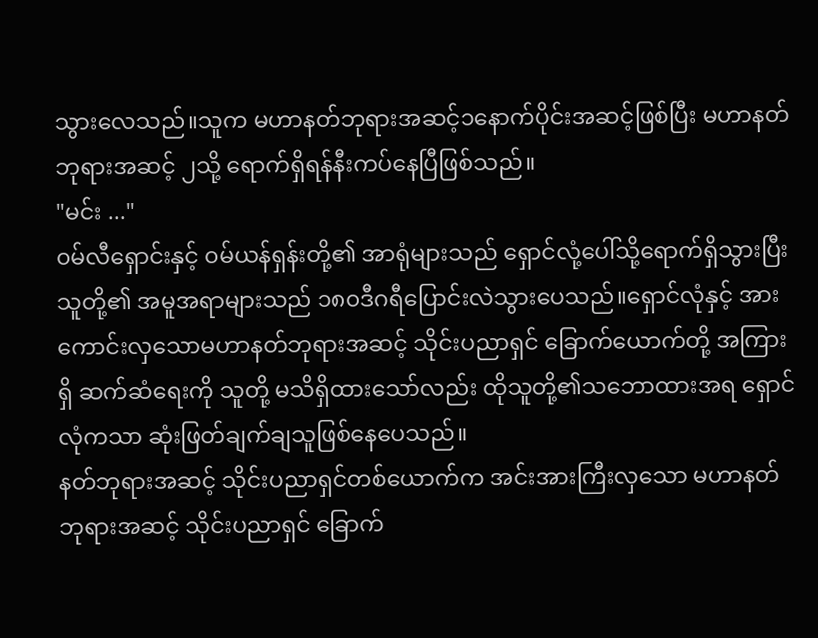သွားလေသည်။သူက မဟာနတ်ဘုရားအဆင့်၁နောက်ပိုင်းအဆင့်ဖြစ်ပြီး မဟာနတ်ဘုရားအဆင့် ၂သို့ ရောက်ရှိရန်နီးကပ်နေပြီဖြစ်သည်။
"မင်း ..."
၀မ်လီရှောင်းနှင့် ၀မ်ယန်ရှန်းတို့၏ အာရုံများသည် ရှောင်လုံ့ပေါ်သို့ရောက်ရှိသွားပြီး သူတို့၏ အမူအရာများသည် ၁၈၀ဒီဂရီပြောင်းလဲသွားပေသည်။ရှောင်လုံနှင့် အားကောင်းလှသောမဟာနတ်ဘုရားအဆင့် သိုင်းပညာရှင် ခြောက်ယောက်တို့ အကြားရှိ ဆက်ဆံရေးကို သူတို့ မသိရှိထားသော်လည်း ထိုသူတို့၏သဘောထားအရ ရှောင်လုံကသာ ဆုံးဖြတ်ချက်ချသူဖြစ်နေပေသည်။
နတ်ဘုရားအဆင့် သိုင်းပညာရှင်တစ်ယောက်က အင်းအားကြီးလှသော မဟာနတ်ဘုရားအဆင့် သိုင်းပညာရှင် ခြောက်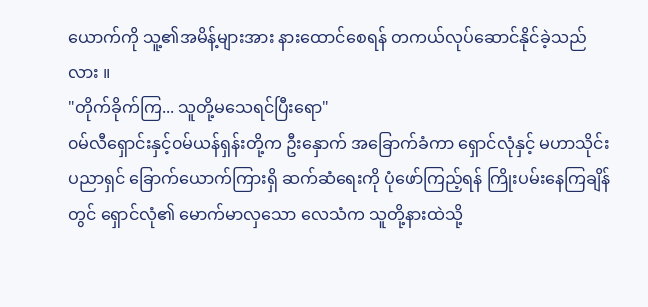ယောက်ကို သူ့၏အမိန့်များအား နားထောင်စေရန် တကယ်လုပ်ဆောင်နိုင်ခဲ့သည်လား ။
"တိုက်ခိုက်ကြ... သူတို့မသေရင်ပြီးရော"
၀မ်လီရှောင်းနှင့်၀မ်ယန်ရှန်းတို့က ဦးနှောက် အခြောက်ခံကာ ရှောင်လုံနှင့် မဟာသိုင်းပညာရှင် ခြောက်ယောက်ကြားရှိ ဆက်ဆံရေးကို ပုံဖော်ကြည့်ရန် ကြိုးပမ်းနေကြချိန်တွင် ရှောင်လုံ၏ မောက်မာလှသော လေသံက သူတို့နားထဲသို့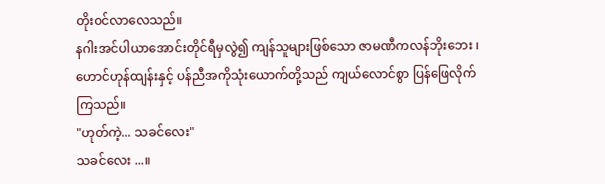တိုး၀င်လာလေသည်။
နဂါးအင်ပါယာအောင်းတိုင်ရီမှလွဲ၍ ကျန်သူများဖြစ်သော ဇာမဏီကလန်ဘိုးဘေး ၊ဟောင်ဟုန်ထျန်းနှင့် ပန်ညီအကိုသုံးယောက်တို့သည် ကျယ်လောင်စွာ ပြန်ဖြေလိုက်ကြသည်။
"ဟုတ်ကဲ့... သခင်လေး"
သခင်လေး ...။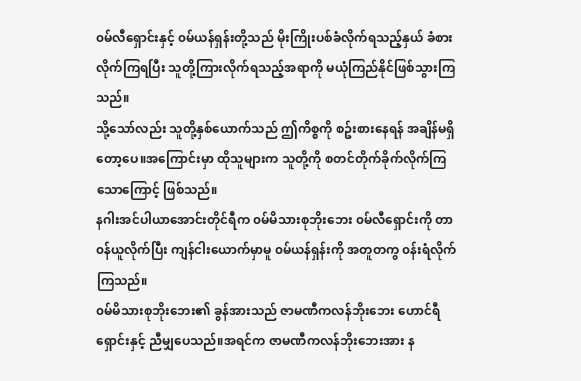၀မ်လီရှောင်းနှင့် ၀မ်ယန်ရှန်းတို့သည် မိုးကြိုးပစ်ခံလိုက်ရသည့်နှယ် ခံစားလိုက်ကြရပြီး သူတို့ကြားလိုက်ရသည့်အရာကို မယုံကြည်နိုင်ဖြစ်သွားကြသည်။
သို့သော်လည်း သူတို့နှစ်ယောက်သည် ဤကိစ္စကို စဥ်းစားနေရန် အချိန်မရှိတော့ပေ။အကြောင်းမှာ ထိုသူများက သူတို့ကို စတင်တိုက်ခိုက်လိုက်ကြသောကြောင့် ဖြစ်သည်။
နဂါးအင်ပါယာအောင်းတိုင်ရီက ၀မ်မိသားစုဘိုးဘေး ၀မ်လီရှောင်းကို တာ၀န်ယူလိုက်ပြီး ကျန်ငါးယောက်မှာမူ ၀မ်ယန်ရှန်းကို အတူတကွ ၀န်းရံလိုက်ကြသည်။
၀မ်မိသားစုဘိုးဘေး၏ ခွန်အားသည် ဇာမဏီကလန်ဘိုးဘေး ဟောင်ရီရှောင်းနှင့် ညီမျှပေသည်။အရင်က ဇာမဏီကလန်ဘိုးဘေးအား န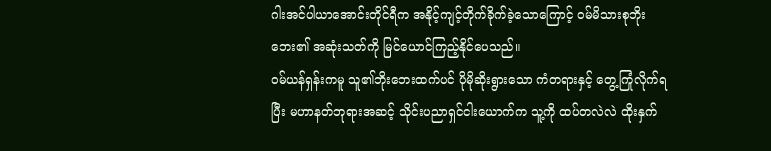ဂါးအင်ပါယာအောင်းတိုင်ရီက အနိုင့်ကျင့်တိုက်ခိုက်ခဲ့သောကြောင့် ၀မ်မိသားစုဘိုးဘေး၏ အဆုံးသတ်ကို မြင်ယောင်ကြည့်နိုင်ပေသည်။
၀မ်ယန်ရှန်းကမူ သူ၏ဘိုးဘေးထက်ပင် ပိုမိုဆိုးရွားသော ကံတရားနှင့် တွေ့ကြုံလိုက်ရပြီး မဟာနတ်ဘုရားအဆင့် သိုင်းပညာရှင်ငါးယောက်က သူ့ကို ထပ်တလဲလဲ ထိုးနှက်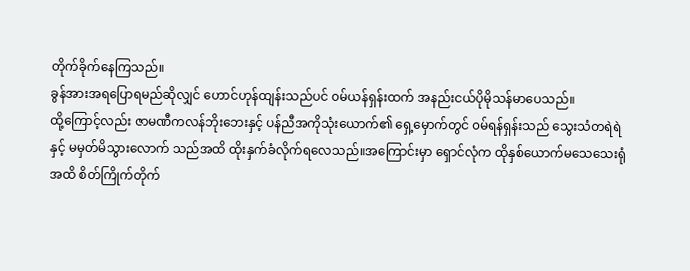တိုက်ခိုက်နေကြသည်။
ခွန်အားအရပြောရမည်ဆိုလျှင် ဟောင်ဟုန်ထျန်းသည်ပင် ၀မ်ယန်ရှန်းထက် အနည်းငယ်ပိုမိုသန်မာပေသည်။
ထို့ကြောင့်လည်း ဇာမဏီကလန်ဘိုးဘေးနှင့် ပန်ညီအကိုသုံးယောက်၏ ရှေ့မှောက်တွင် ၀မ်ရန်ရှန်းသည် သွေးသံတရဲရဲနှင့် မမှတ်မိသွားလောက် သည်အထိ ထိုးနှက်ခံလိုက်ရလေသည်။အကြောင်းမှာ ရှောင်လုံက ထိုနှစ်ယောက်မသေသေးရုံအထိ စိတ်ကြိုက်တိုက်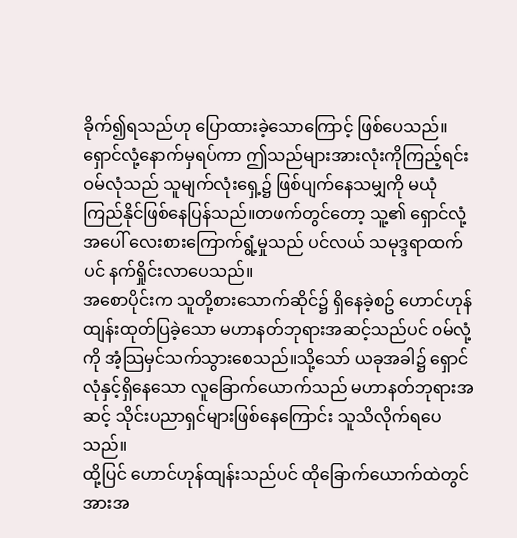ခိုက်၍ရသည်ဟု ပြောထားခဲ့သောကြောင့် ဖြစ်ပေသည်။
ရှောင်လုံ့နောက်မှရပ်ကာ ဤသည်များအားလုံးကိုကြည့်ရင်း ဝမ်လုံသည် သူမျက်လုံးရှေ့၌ ဖြစ်ပျက်နေသမျှကို မယုံကြည်နိုင်ဖြစ်နေပြန်သည်။တဖက်တွင်တော့ သူ့၏ ရှောင်လုံ့အပေါ် လေးစားကြောက်ရွံ့မှုသည် ပင်လယ် သမုဒ္ဒရာထက်ပင် နက်ရှိုင်းလာပေသည်။
အစောပိုင်းက သူတို့စားသောက်ဆိုင်၌ ရှိနေခဲ့စဥ် ဟောင်ဟုန်ထျန်းထုတ်ပြခဲ့သော မဟာနတ်ဘုရားအဆင့်သည်ပင် ၀မ်လုံ့ကို အံ့သြမှင်သက်သွားစေသည်။သို့သော် ယခုအခါ၌ ရှောင်လုံနှင့်ရှိနေသော လူခြောက်ယောက်သည် မဟာနတ်ဘုရားအဆင့် သိုင်းပညာရှင်များဖြစ်နေကြောင်း သူသိလိုက်ရပေသည်။
ထို့ပြင် ဟောင်ဟုန်ထျန်းသည်ပင် ထိုခြောက်ယောက်ထဲတွင် အားအ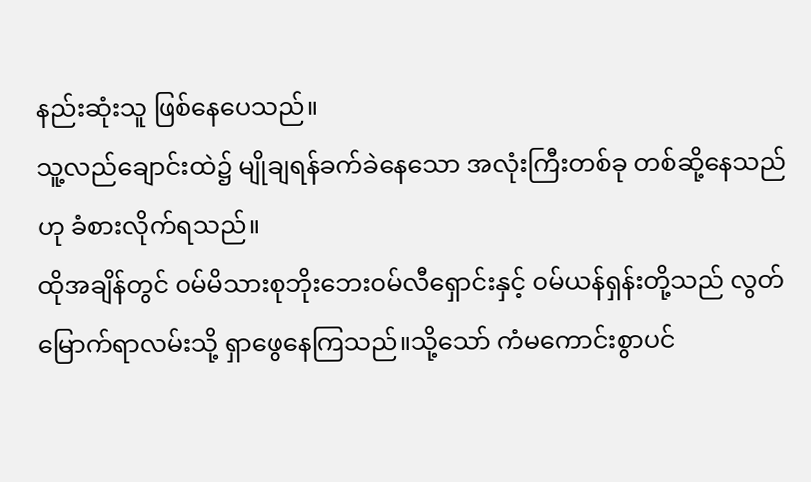နည်းဆုံးသူ ဖြစ်နေပေသည်။
သူ့လည်ချောင်းထဲ၌ မျိုချရန်ခက်ခဲနေသော အလုံးကြီးတစ်ခု တစ်ဆို့နေသည်ဟု ခံစားလိုက်ရသည်။
ထိုအချိန်တွင် ၀မ်မိသားစုဘိုးဘေး၀မ်လီရှောင်းနှင့် ၀မ်ယန်ရှန်းတို့သည် လွတ်မြောက်ရာလမ်းသို့ ရှာဖွေနေကြသည်။သို့သော် ကံမကောင်းစွာပင်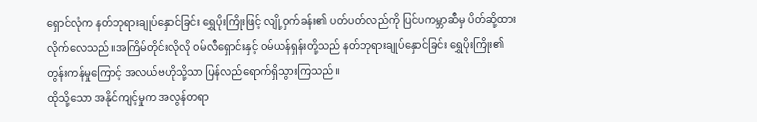ရှောင်လုံက နတ်ဘုရားချုပ်နှောင်ခြင်း ရွှေပိုးကြိုးဖြင့် လျို့ဝှက်ခန်း၏ ပတ်ပတ်လည်ကို ပြင်ပကမ္ဘာဆီမှ ပိတ်ဆို့ထားလိုက်လေသည်။အကြိမ်တိုင်းလိုလို ၀မ်လီရှောင်းနှင့် ၀မ်ယန်ရှန်းတို့သည် နတ်ဘုရားချုပ်နှောင်ခြင်း ရွှေပိုးကြိုး၏တွန်းကန်မှုကြောင့် အလယ်ဗဟိုသို့သာ ပြန်လည်ရောက်ရှိသွားကြသည်။
ထိုသို့သော အနိုင်ကျင့်မှုက အလွန်တရာ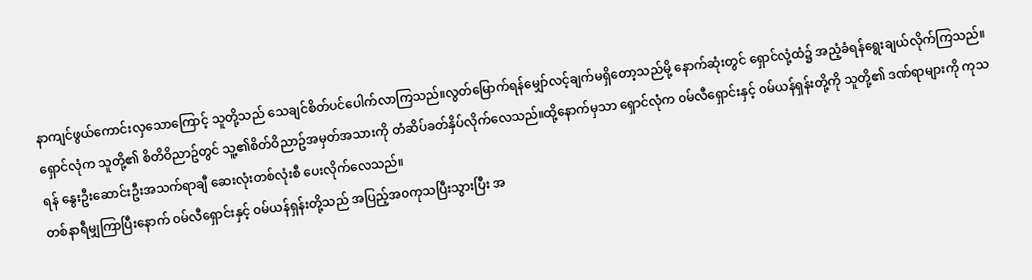နာကျင်ဖွယ်ကောင်းလှသောကြောင့် သူတို့သည် သေချင်စိတ်ပင်ပေါက်လာကြသည်။လွတ်မြောက်ရန်မျှော်လင့်ချက်မရှိတော့သည်မို့ နောက်ဆုံးတွင် ရှောင်လုံ့ထံ၌ အညံ့ခံရန်ရွေးချယ်လိုက်ကြသည်။
ရှောင်လုံက သူတို့၏ စိတိဝိညာဥ်တွင် သူ့၏စိတ်ဝိညာဥ်အမှတ်အသားကို တံဆိပ်ခတ်နှိပ်လိုက်လေသည်။ထို့နောက်မှသာ ရှောင်လုံက ၀မ်လီရှောင်းနှင့် ၀မ်ယန်ရှန်းတို့ကို သူတို့၏ ဒဏ်ရာများကို ကုသရန် နွေးဦးဆောင်းဦးအသက်ရာချီ ဆေးလုံးတစ်လုံးစီ ပေးလိုက်လေသည်။
တစ်နာရီမျှကြာပြီးနောက် ၀မ်လီရှောင်းနှင့် ၀မ်ယန်ရှန်းတို့သည် အပြည့်အ၀ကုသပြီးသွားပြီး အ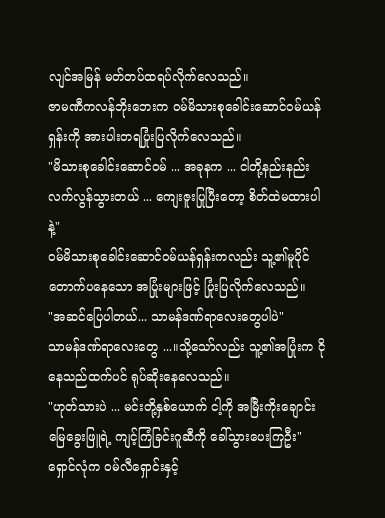လျင်အမြန် မတ်တပ်ထရပ်လိုက်လေသည်။
ဇာမဏီကလန်ဘိုးဘေးက ၀မ်မိသားစုခေါင်းဆောင်၀မ်ယန်ရှန်းကို အားပါးတရပြုံးပြလိုက်လေသည်။
"မိသားစုခေါင်းဆောင်၀မ် ... အခုနက ... ငါတို့နည်းနည်း လက်လွန်သွားတယ် ... ကျေးဇူးပြုပြီးတော့ စိတ်ထဲမထားပါနဲ့"
၀မ်မိသားစုခေါင်းဆောင်၀မ်ယန်ရှန်းကလည်း သူ့၏မူပိုင် တောက်ပနေသော အပြုံးများဖြင့် ပြုံးပြလိုက်လေသည်။
"အဆင်ပြေပါတယ်... သာမန်ဒဏ်ရာလေးတွေပါပဲ"
သာမန်ဒဏ်ရာလေးတွေ ...။သို့သော်လည်း သူ့၏အပြုံးက ငိုနေသည်ထက်ပင် ရုပ်ဆိုးနေလေသည်။
"ဟုတ်သားပဲ ... မင်းတို့နှစ်ယောက် ငါ့ကို အမြီးကိုးချောင်းမြေခွေးဖြူရဲ့ ကျင့်ကြံခြင်းဂူဆီကို ခေါ်သွားပေးကြဦး"
ရှောင်လုံက ၀မ်လီရှောင်းနှင့်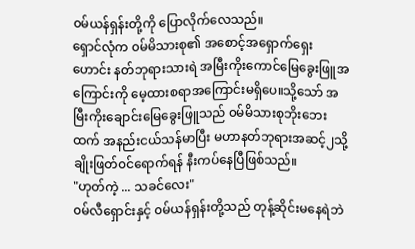၀မ်ယန်ရှန်းတို့ကို ပြောလိုက်လေသည်။
ရှောင်လုံက ၀မ်မိသားစု၏ အစောင့်အရှောက်ရှေးဟောင်း နတ်ဘုရားသားရဲ အမြီးကိုးကောင်မြေခွေးဖြူအကြောင်းကို မေ့ထားစရာအကြောင်းမရှိပေ။သို့သော် အမြီးကိုးချောင်းမြေခွေးဖြူသည် ၀မ်မိသားစုဘိုးဘေးထက် အနည်းငယ်သန်မာပြီး မဟာနတ်ဘုရားအဆင့်၂သို့ ချိုးဖြတ်၀င်ရောက်ရန် နီးကပ်နေပြီဖြစ်သည်။
"ဟုတ်ကဲ့ ... သခင်လေး"
၀မ်လီရှောင်းနှင့် ၀မ်ယန်ရှန်းတို့သည် တုန့်ဆိုင်းမနေရဲဘဲ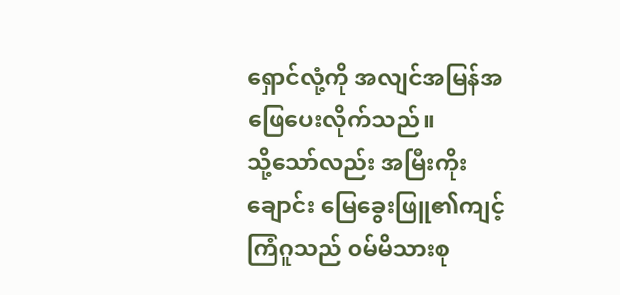ရှောင်လုံ့ကို အလျင်အမြန်အဖြေပေးလိုက်သည်။
သို့သော်လည်း အမြီးကိုးချောင်း မြေခွေးဖြူ၏ကျင့်ကြံဂူသည် ၀မ်မိသားစု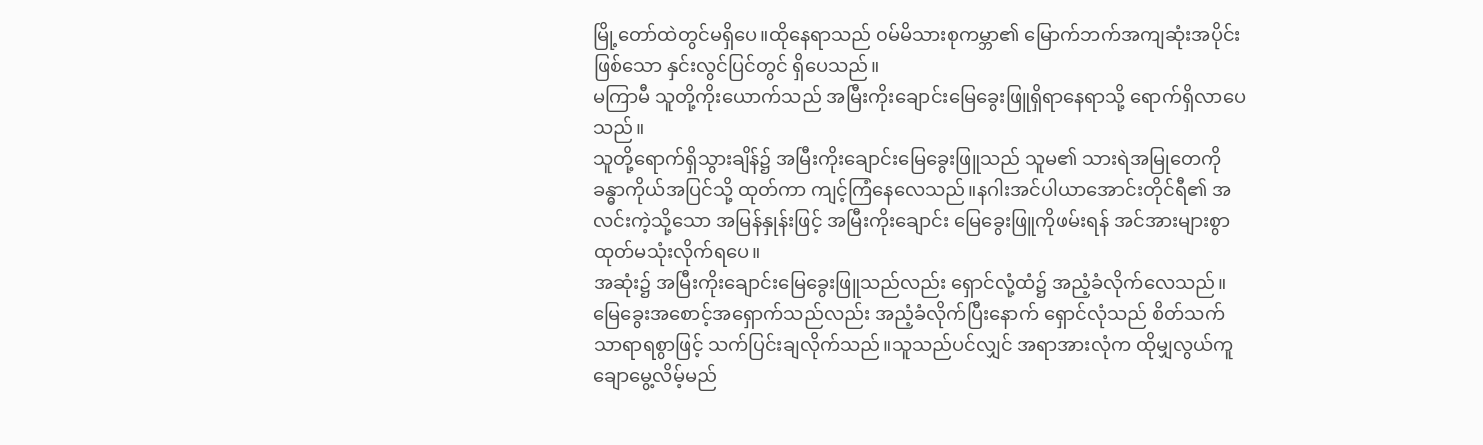မြို့တော်ထဲတွင်မရှိပေ။ထိုနေရာသည် ၀မ်မိသားစုကမ္ဘာ၏ မြောက်ဘက်အကျဆုံးအပိုင်းဖြစ်သော နှင်းလွင်ပြင်တွင် ရှိပေသည်။
မကြာမီ သူတို့ကိုးယောက်သည် အမြီးကိုးချောင်းမြေခွေးဖြူရှိရာနေရာသို့ ရောက်ရှိလာပေသည်။
သူတို့ရောက်ရှိသွားချိန်၌ အမြီးကိုးချောင်းမြေခွေးဖြူသည် သူမ၏ သားရဲအမြုတေကို ခန္ဓာကိုယ်အပြင်သို့ ထုတ်ကာ ကျင့်ကြံနေလေသည်။နဂါးအင်ပါယာအောင်းတိုင်ရီ၏ အလင်းကဲ့သို့သော အမြန်နှုန်းဖြင့် အမြီးကိုးချောင်း မြေခွေးဖြူကိုဖမ်းရန် အင်အားများစွာ ထုတ်မသုံးလိုက်ရပေ။
အဆုံး၌ အမြီးကိုးချောင်းမြေခွေးဖြူသည်လည်း ရှောင်လုံ့ထံ၌ အညံ့ခံလိုက်လေသည်။
မြေခွေးအစောင့်အရှောက်သည်လည်း အညံ့ခံလိုက်ပြီးနောက် ရှောင်လုံသည် စိတ်သက်သာရာရစွာဖြင့် သက်ပြင်းချလိုက်သည်။သူသည်ပင်လျှင် အရာအားလုံက ထိုမျှလွယ်ကူချောမွေ့လိမ့်မည်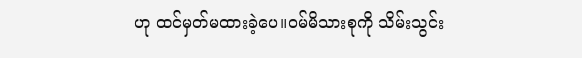ဟု ထင်မှတ်မထားခဲ့ပေ။၀မ်မိသားစုကို သိမ်းသွင်း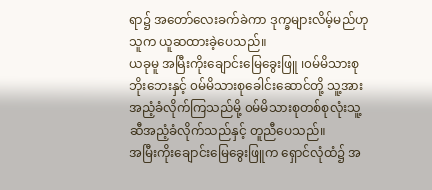ရာ၌ အတော်လေးခက်ခဲကာ ဒုက္ခများလိမ့်မည်ဟု သူက ယူဆထားခဲ့ပေသည်။
ယခုမူ အမြီးကိုးချောင်းမြေခွေးဖြူ ၊၀မ်မိသားစုဘိုးဘေးနှင့် ၀မ်မိသားစုခေါင်းဆောင်တို့ သူ့အား အညံ့ခံလိုက်ကြသည်မို့ ၀မ်မိသားစုတစ်စုလုံးသူ့ဆီအညံ့ခံလိုက်သည်နှင့် တူညီပေသည်။
အမြီးကိုးချောင်းမြေခွေးဖြူက ရှောင်လုံထံ၌ အ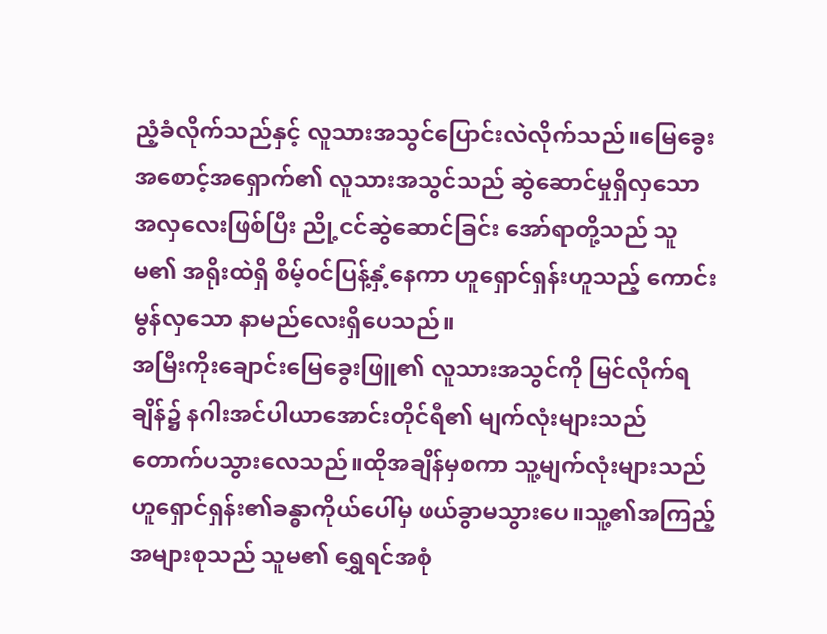ညံ့ခံလိုက်သည်နှင့် လူသားအသွင်ပြောင်းလဲလိုက်သည်။မြေခွေးအစောင့်အရှောက်၏ လူသားအသွင်သည် ဆွဲဆောင်မှုရှိလှသော အလှလေးဖြစ်ပြီး ညို့ငင်ဆွဲဆောင်ခြင်း အော်ရာတို့သည် သူမ၏ အရိုးထဲရှိ စိမ့်၀င်ပြန့်နှံ့နေကာ ဟူရှောင်ရှန်းဟူသည့် ကောင်းမွန်လှသော နာမည်လေးရှိပေသည်။
အမြီးကိုးချောင်းမြေခွေးဖြူ၏ လူသားအသွင်ကို မြင်လိုက်ရချိန်၌ နဂါးအင်ပါယာအောင်းတိုင်ရီ၏ မျက်လုံးများသည် တောက်ပသွားလေသည်။ထိုအချိန်မှစကာ သူ့မျက်လုံးများသည် ဟူရှောင်ရှန်း၏ခန္ဓာကိုယ်ပေါ်မှ ဖယ်ခွာမသွားပေ။သူ့၏အကြည့်အများစုသည် သူမ၏ ရွှေရင်အစုံ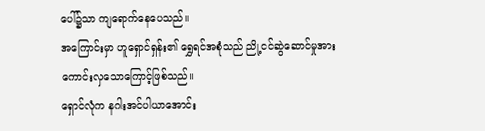ပေါ်၌သာ ကျရောက်နေပေသည်။
အကြောင်းမှာ ဟူရှောင်ရှန်း၏ ရွှေရင်အစုံသည် ညို့ငင်ဆွဲဆောင်မှုအား ကောင်းလှသောကြောင့်ဖြစ်သည်။
ရှောင်လုံက နဂါးအင်ပါယာအောင်း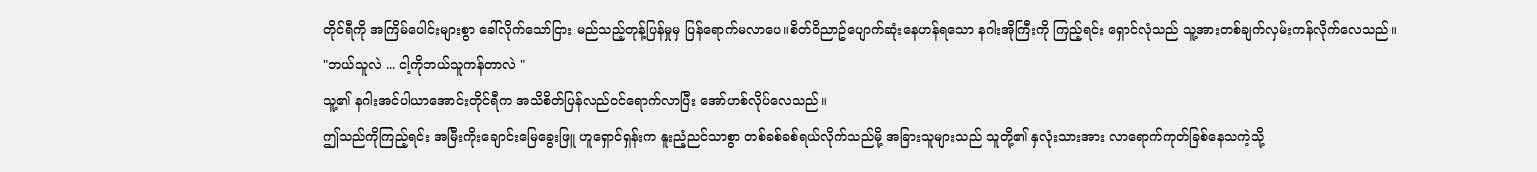တိုင်ရီကို အကြိမ်ပေါင်းများစွာ ခေါ်လိုက်သော်ငြား မည်သည့်တုန့်ပြန်မှုမှ ပြန်ရောက်မလာပေ။စိတ်ဝိညာဥ်ပျောက်ဆုံးနေဟန်ရသော နဂါးအိုကြီးကို ကြည့်ရင်း ရှောင်လုံသည် သူ့အားတစ်ချက်လှမ်းကန်လိုက်လေသည်။
"ဘယ်သူလဲ ... ငါ့ကိုဘယ်သူကန်တာလဲ "
သူ့၏ နဂါးအင်ပါယာအောင်းတိုင်ရီက အသိစိတ်ပြန်လည်၀င်ရောက်လာပြီး အော်ဟစ်လိုပ်လေသည်။
ဤသည်ကိုကြည့်ရင်း အမြီးကိုးချောင်းမြေခွေးဖြူ ဟူရှောင်ရှန်းက နူးညံ့ညင်သာစွာ တစ်ခစ်ခစ်ရယ်လိုက်သည်မို့ အခြားသူများသည် သူတို့၏ နှလုံးသားအား လာရောက်ကုတ်ခြစ်နေသကဲ့သို့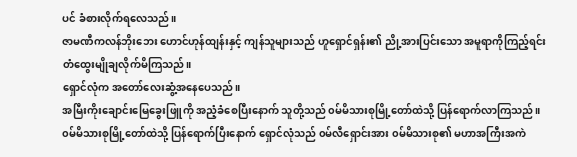ပင် ခံစားလိုက်ရလေသည်။
ဇာမဏီကလန်ဘိုးဘေး ဟောင်ဟုန်ထျန်းနှင့် ကျန်သူများသည် ဟူရှောင်ရှန်း၏ ညို့အားပြင်းသော အမူရာကိုကြည့်ရင်း တံထွေးမျိုချလိုက်မိကြသည်။
ရှောင်လုံက အတော်လေးဆွံ့အနေပေသည်။
အမြီးကိုးချောင်းမြေခွေးဖြူကို အညံ့ခံစေပြီးနောက် သူတို့သည် ၀မ်မိသားစုမြို့တော်ထဲသို့ ပြန်ရောက်လာကြသည်။
၀မ်မိသားစုမြို့တော်ထဲသို့ ပြန်ရောက်ပြီးနောက် ရှောင်လုံသည် ၀မ်လီရှောင်းအား ၀မ်မိသားစု၏ မဟာအကြီးအကဲ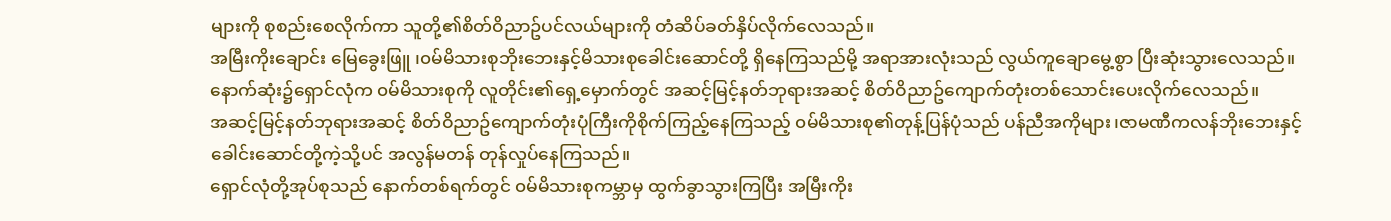များကို စုစည်းစေလိုက်ကာ သူတို့၏စိတ်ဝိညာဥ်ပင်လယ်များကို တံဆိပ်ခတ်နှိပ်လိုက်လေသည်။
အမြီးကိုးချောင်း မြေခွေးဖြူ ၊၀မ်မိသားစုဘိုးဘေးနှင့်မိသားစုခေါင်းဆောင်တို့ ရှိနေကြသည်မို့ အရာအားလုံးသည် လွယ်ကူချောမွေ့စွာ ပြီးဆုံးသွားလေသည်။
နောက်ဆုံး၌ရှောင်လုံက ၀မ်မိသားစုကို လူတိုင်း၏ရှေ့မှောက်တွင် အဆင့်မြင့်နတ်ဘုရားအဆင့် စိတ်ဝိညာဥ်ကျောက်တုံးတစ်သောင်းပေးလိုက်လေသည်။
အဆင့်မြင့်နတ်ဘုရားအဆင့် စိတ်ဝိညာဥ်ကျောက်တုံးပုံကြီးကိုစိုက်ကြည့်နေကြသည့် ၀မ်မိသားစု၏တုန့်ပြန်ပုံသည် ပန်ညီအကိုများ၊ဇာမဏီကလန်ဘိုးဘေးနှင့် ခေါင်းဆောင်တို့ကဲ့သို့ပင် အလွန်မတန် တုန်လှုပ်နေကြသည်။
ရှောင်လုံတို့အုပ်စုသည် နောက်တစ်ရက်တွင် ၀မ်မိသားစုကမ္ဘာမှ ထွက်ခွာသွားကြပြီး အမြီးကိုး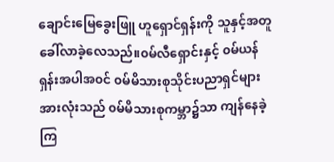ချောင်းမြေခွေးဖြူ ဟူရှောင်ရှန်းကို သူနှင့်အတူခေါ်လာခဲ့လေသည်။၀မ်လီရှောင်းနှင့် ၀မ်ယန်ရှန်းအပါအ၀င် ၀မ်မိသားစုသိုင်းပညာရှင်များအားလုံးသည် ၀မ်မိသားစုကမ္ဘာ၌သာ ကျန်နေခဲ့ကြ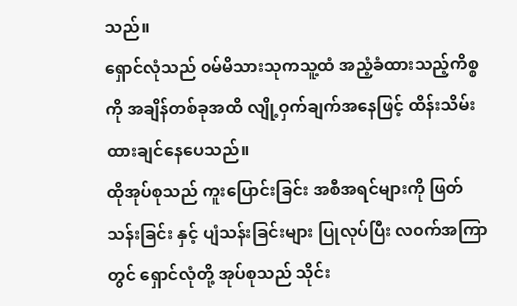သည်။
ရှောင်လုံသည် ၀မ်မိသားသုကသူ့ထံ အညံ့ခံထားသည့်ကိစ္စကို အချိန်တစ်ခုအထိ လျို့ဝှက်ချက်အနေဖြင့် ထိန်းသိမ်းထားချင်နေပေသည်။
ထိုအုပ်စုသည် ကူးပြောင်းခြင်း အစီအရင်များကို ဖြတ်သန်းခြင်း နှင့် ပျံသန်းခြင်းများ ပြုလုပ်ပြီး လ၀က်အကြာတွင် ရှောင်လုံတို့ အုပ်စုသည် သိုင်း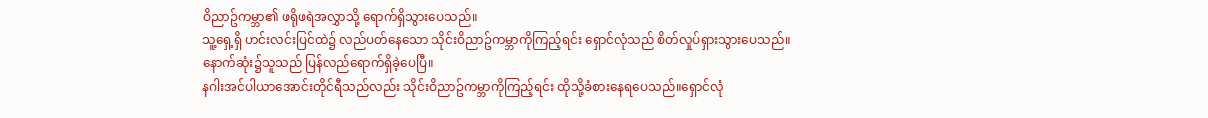ဝိညာဥ်ကမ္ဘာ၏ ဖရိုဖရဲအလွှာသို့ ရောက်ရှိသွားပေသည်။
သူ့ရှေ့ရှိ ဟင်းလင်းပြင်ထဲ၌ လည်ပတ်နေသော သိုင်းဝိညာဥ်ကမ္ဘာကိုကြည့်ရင်း ရှောင်လုံသည် စိတ်လှုပ်ရှားသွားပေသည်။
နောက်ဆုံး၌သူသည် ပြန်လည်ရောက်ရှိခဲ့ပေပြီ။
နဂါးအင်ပါယာအောင်းတိုင်ရီသည်လည်း သိုင်းဝိညာဥ်ကမ္ဘာကိုကြည့်ရင်း ထိုသို့ခံစားနေရပေသည်။ရှောင်လုံ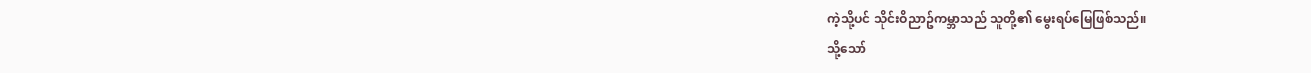ကဲ့သို့ပင် သိုင်းဝိညာဥ်ကမ္ဘာသည် သူတို့၏ မွေးရပ်မြေဖြစ်သည်။
သို့သော်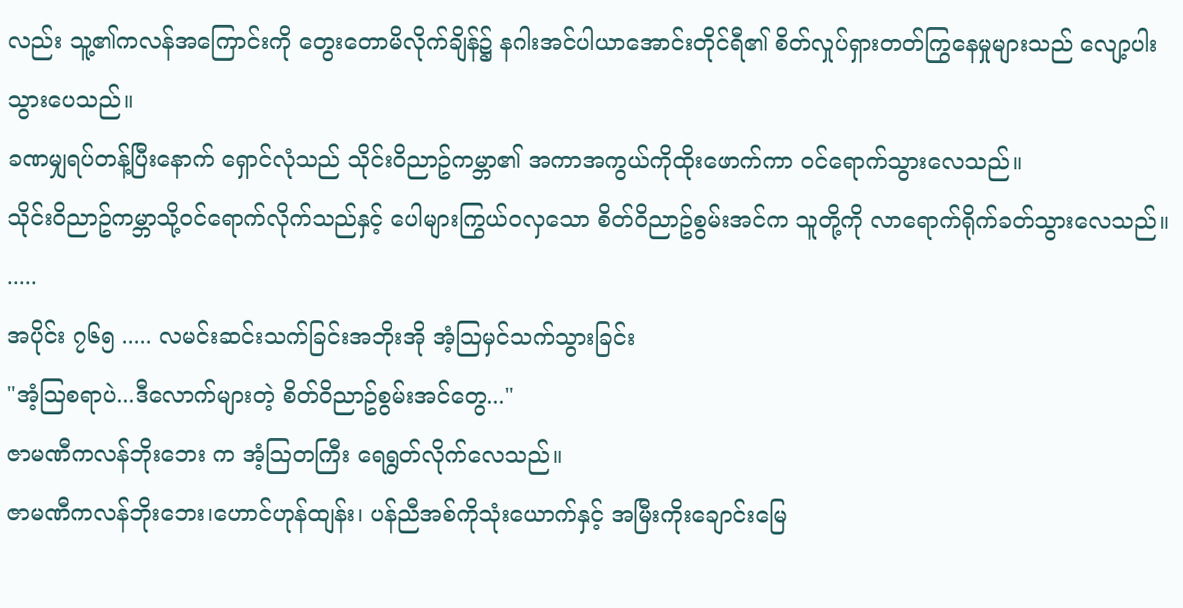လည်း သူ့၏ကလန်အကြောင်းကို တွေးတောမိလိုက်ချိန်၌ နဂါးအင်ပါယာအောင်းတိုင်ရီ၏ စိတ်လှုပ်ရှားတတ်ကြွနေမှုများသည် လျော့ပါးသွားပေသည်။
ခဏမျှရပ်တန့်ပြီးနောက် ရှောင်လုံသည် သိုင်းဝိညာဥ်ကမ္ဘာ၏ အကာအကွယ်ကိုထိုးဖောက်ကာ ၀င်ရောက်သွားလေသည်။
သိုင်းဝိညာဥ်ကမ္ဘာသို့၀င်ရောက်လိုက်သည်နှင့် ပေါများကြွယ်၀လှသော စိတ်ဝိညာဥ်စွမ်းအင်က သူတို့ကို လာရောက်ရိုက်ခတ်သွားလေသည်။
.....
အပိုင်း ၇၆၅ ..... လမင်းဆင်းသက်ခြင်းအဘိုးအို အံ့သြမှင်သက်သွားခြင်း
"အံ့သြစရာပဲ...ဒီလောက်များတဲ့ စိတ်ဝိညာဥ်စွမ်းအင်တွေ..."
ဇာမဏီကလန်ဘိုးဘေး က အံ့သြတကြီး ရေရွတ်လိုက်လေသည်။
ဇာမဏီကလန်ဘိုးဘေး၊ဟောင်ဟုန်ထျန်း၊ ပန်ညီအစ်ကိုသုံးယောက်နှင့် အမြီးကိုးချောင်းမြေ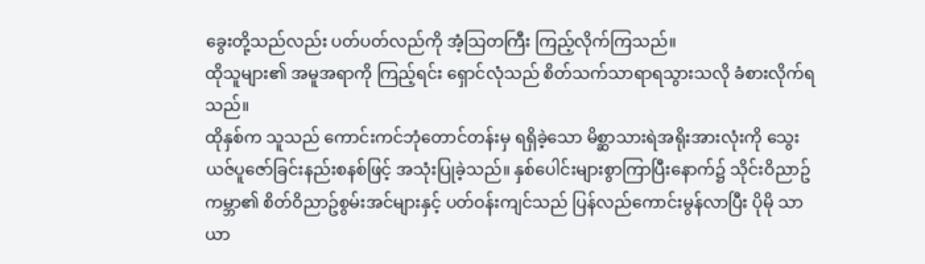ခွေးတို့သည်လည်း ပတ်ပတ်လည်ကို အံ့သြတကြီး ကြည့်လိုက်ကြသည်။
ထိုသူများ၏ အမူအရာကို ကြည့်ရင်း ရှောင်လုံသည် စိတ်သက်သာရာရသွားသလို ခံစားလိုက်ရသည်။
ထိုနှစ်က သူသည် ကောင်းကင်ဘုံတောင်တန်းမှ ရရှိခဲ့သော မိစ္ဆာသားရဲအရိုးအားလုံးကို သွေးယဇ်ပူဇော်ခြင်းနည်းစနစ်ဖြင့် အသုံးပြုခဲ့သည်။ နှစ်ပေါင်းများစွာကြာပြီးနောက်၌ သိုင်းဝိညာဥ်ကမ္ဘာ၏ စိတ်ဝိညာဥ်စွမ်းအင်များနှင့် ပတ်ဝန်းကျင်သည် ပြန်လည်ကောင်းမွန်လာပြီး ပိုမို သာယာ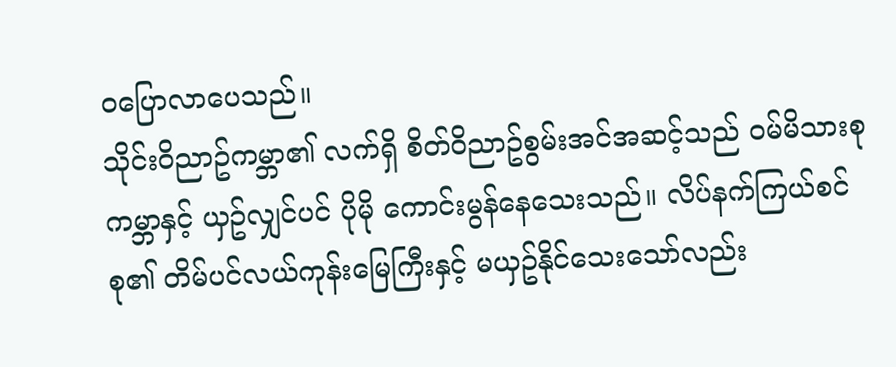ဝပြောလာပေသည်။
သိုင်းဝိညာဥ်ကမ္ဘာ၏ လက်ရှိ စိတ်ဝိညာဥ်စွမ်းအင်အဆင့်သည် ဝမ်မိသားစုကမ္ဘာနှင့် ယှဥ်လျှင်ပင် ပိုမို ကောင်းမွန်နေသေးသည်။ လိပ်နက်ကြယ်စင်စု၏ တိမ်ပင်လယ်ကုန်းမြေကြီးနှင့် မယှဥ်နိုင်သေးသော်လည်း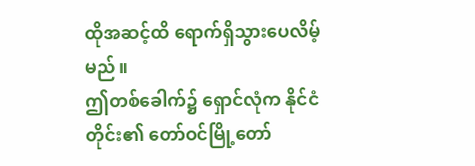ထိုအဆင့်ထိ ရောက်ရှိသွားပေလိမ့်မည်။
ဤတစ်ခေါက်၌ ရှောင်လုံက နိုင်ငံတိုင်း၏ တော်ဝင်မြို့တော်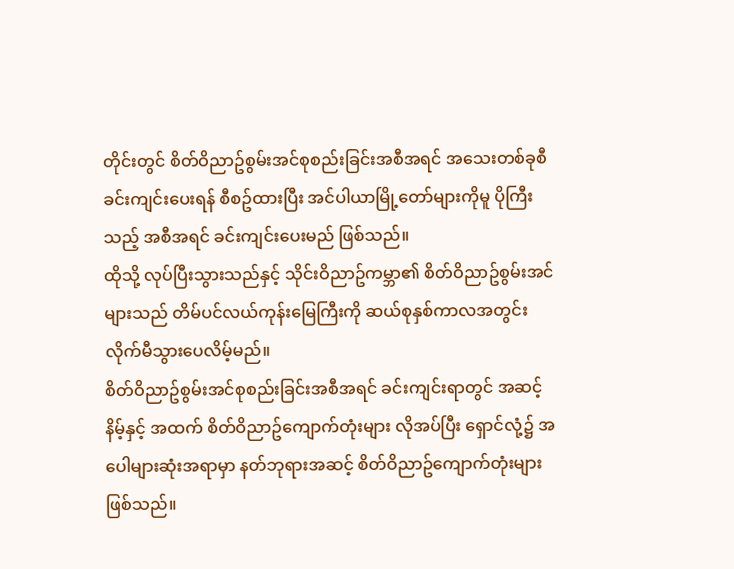တိုင်းတွင် စိတ်ဝိညာဥ်စွမ်းအင်စုစည်းခြင်းအစီအရင် အသေးတစ်ခုစီ ခင်းကျင်းပေးရန် စီစဥ်ထားပြီး အင်ပါယာမြို့တော်များကိုမူ ပိုကြီးသည့် အစီအရင် ခင်းကျင်းပေးမည် ဖြစ်သည်။
ထိုသို့ လုပ်ပြီးသွားသည်နှင့် သိုင်းဝိညာဥ်ကမ္ဘာ၏ စိတ်ဝိညာဥ်စွမ်းအင်များသည် တိမ်ပင်လယ်ကုန်းမြေကြီးကို ဆယ်စုနှစ်ကာလအတွင်း လိုက်မီသွားပေလိမ့်မည်။
စိတ်ဝိညာဥ်စွမ်းအင်စုစည်းခြင်းအစီအရင် ခင်းကျင်းရာတွင် အဆင့်နိမ့်နှင့် အထက် စိတ်ဝိညာဥ်ကျောက်တုံးများ လိုအပ်ပြီး ရှောင်လုံ့၌ အပေါများဆုံးအရာမှာ နတ်ဘုရားအဆင့် စိတ်ဝိညာဥ်ကျောက်တုံးများ ဖြစ်သည်။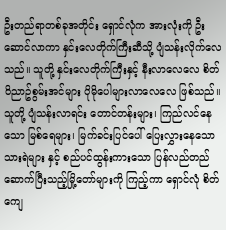ဦးတည်ရာတစ်ခုအတိုင်း ရှောင်လုံက အားလုံးကို ဦးဆောင်လာကာ နှင်းလေတိုက်ကြီးဆီသို့ ပျံသန်းလိုက်လေသည်။ သူတို့ နှင်းလေတိုက်ကြီးနှင့် နီးလာလေလေ စိတ်ဝိညာဥ်စွမ်းအင်များ ပိုမိုပေါများလာလေလေ ဖြစ်သည်။
သူတို့ ပျံသန်းလာရင်း တောင်တန်းများ၊ ကြည်လင်နေသော မြစ်ရေများ၊ မြက်ခင်းပြင်ပေါ် ပြေးလွှားနေသော သားရဲများ နှင့် စည်ပင်ထွန်းကားသော ပြန်လည်တည်ဆောက်ပြီးသည့်မြို့တော်များကို ကြည့်ကာ ရှောင်လုံ စိတ်ကျေ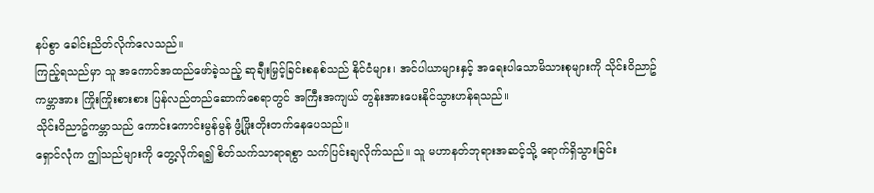နပ်စွာ ခေါင်းညိတ်လိုက်လေသည်။
ကြည့်ရသည်မှာ သူ အကောင်အထည်ဖော်ခဲ့သည့် ဆုချီးမြှင့်ခြင်းစနစ်သည် နိုင်ငံများ၊ အင်ပါယာများနှင့် အရေးပါသောမိသားစုများကို သိုင်းဝိညာဥ်ကမ္ဘာအား ကြိုးကြိုးစားစား ပြန်လည်တည်ဆောက်စေရာတွင် အကြီးအကျယ် တွန်းအားပေးနိုင်သွားဟန်ရသည်။
သိုင်းဝိညာဥ်ကမ္ဘာသည် ကောင်းကောင်းမွန်မွန် ဖွံ့ဖြိုးတိုးတက်နေပေသည်။
ရှောင်လုံက ဤသည်များကို တွေ့လိုက်ရ၍ စိတ်သက်သာရာရစွာ သက်ပြင်းချလိုက်သည်။ သူ မဟာနတ်ဘုရားအဆင့်သို့ ရောက်ရှိသွားခြင်း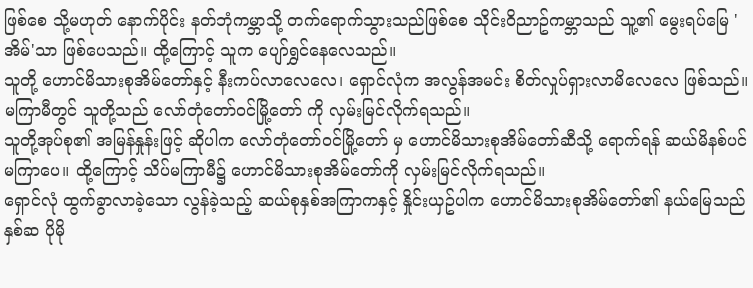ဖြစ်စေ သို့မဟုတ် နောက်ပိုင်း နတ်ဘုံကမ္ဘာသို့ တက်ရောက်သွားသည်ဖြစ်စေ သိုင်းဝိညာဥ်ကမ္ဘာသည် သူ့၏ မွေးရပ်မြေ 'အိမ်'သာ ဖြစ်ပေသည်။ ထို့ကြောင့် သူက ပျော်ရွှင်နေလေသည်။
သူတို့ ဟောင်မိသားစုအိမ်တော်နှင့် နီးကပ်လာလေလေ၊ ရှောင်လုံက အလွန်အမင်း စိတ်လှုပ်ရှားလာမိလေလေ ဖြစ်သည်။ မကြာမီတွင် သူတို့သည် လော်တုံတော်ဝင်မြို့တော် ကို လှမ်းမြင်လိုက်ရသည်။
သူတို့အုပ်စု၏ အမြန်နှုန်းဖြင့် ဆိုပါက လော်တုံတော်ဝင်မြို့တော် မှ ဟောင်မိသားစုအိမ်တော်ဆီသို့ ရောက်ရန် ဆယ်မိနစ်ပင် မကြာပေ။ ထို့ကြောင့် သိပ်မကြာမီ၌ ဟောင်မိသားစုအိမ်တော်ကို လှမ်းမြင်လိုက်ရသည်။
ရှောင်လုံ ထွက်ခွာလာခဲ့သော လွန်ခဲ့သည့် ဆယ်စုနှစ်အကြာကနှင့် နှိုင်းယှဥ်ပါက ဟောင်မိသားစုအိမ်တော်၏ နယ်မြေသည် နှစ်ဆ ပိုမို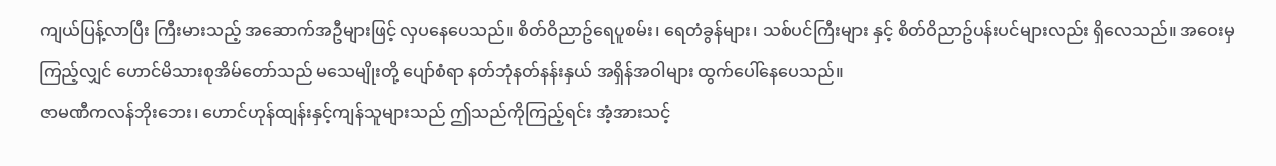ကျယ်ပြန့်လာပြီး ကြီးမားသည့် အဆောက်အဦများဖြင့် လှပနေပေသည်။ စိတ်ဝိညာဥ်ရေပူစမ်း၊ ရေတံခွန်များ၊ သစ်ပင်ကြီးများ နှင့် စိတ်ဝိညာဥ်ပန်းပင်များလည်း ရှိလေသည်။ အဝေးမှကြည့်လျှင် ဟောင်မိသားစုအိမ်တော်သည် မသေမျိုးတို့ ပျော်စံရာ နတ်ဘုံနတ်နန်းနှယ် အရှိန်အဝါများ ထွက်ပေါ်နေပေသည်။
ဇာမဏီကလန်ဘိုးဘေး၊ ဟောင်ဟုန်ထျန်းနှင့်ကျန်သူများသည် ဤသည်ကိုကြည့်ရင်း အံ့အားသင့်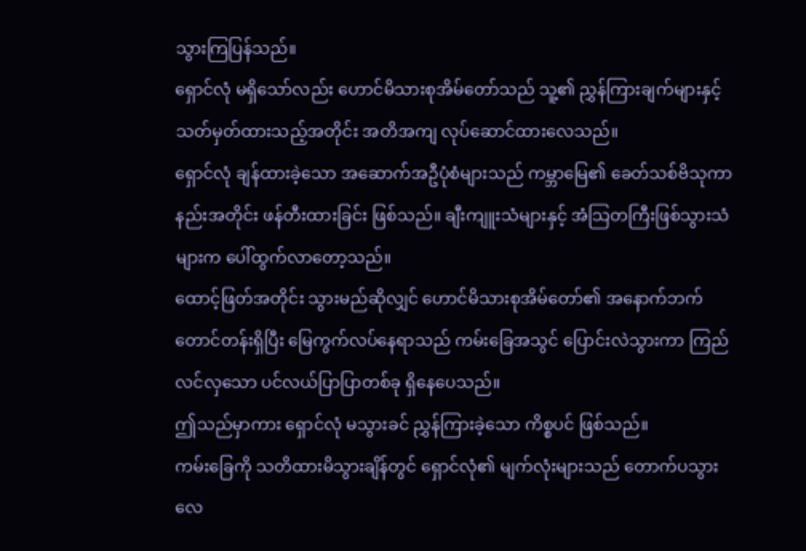သွားကြပြန်သည်။
ရှောင်လုံ မရှိသော်လည်း ဟောင်မိသားစုအိမ်တော်သည် သူ့၏ ညွှန်ကြားချက်များနှင့် သတ်မှတ်ထားသည့်အတိုင်း အတိအကျ လုပ်ဆောင်ထားလေသည်။
ရှောင်လုံ ချန်ထားခဲ့သော အဆောက်အဦပုံစံများသည် ကမ္ဘာမြေ၏ ခေတ်သစ်ဗိသုကာနည်းအတိုင်း ဖန်တီးထားခြင်း ဖြစ်သည်။ ချီးကျူးသံများနှင့် အံသြတကြီးဖြစ်သွားသံများက ပေါ်ထွက်လာတော့သည်။
ထောင့်ဖြတ်အတိုင်း သွားမည်ဆိုလျှင် ဟောင်မိသားစုအိမ်တော်၏ အနောက်ဘက်တောင်တန်းရှိပြီး မြေကွက်လပ်နေရာသည် ကမ်းခြေအသွင် ပြောင်းလဲသွားကာ ကြည်လင်လှသော ပင်လယ်ပြာပြာတစ်ခု ရှိနေပေသည်။
ဤသည်မှာကား ရှောင်လုံ မသွားခင် ညွှန်ကြားခဲ့သော ကိစ္စပင် ဖြစ်သည်။
ကမ်းခြေကို သတိထားမိသွားချိန်တွင် ရှောင်လုံ၏ မျက်လုံးများသည် တောက်ပသွားလေ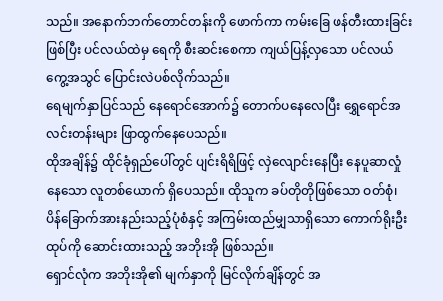သည်။ အနောက်ဘက်တောင်တန်းကို ဖောက်ကာ ကမ်းခြေ ဖန်တီးထားခြင်း ဖြစ်ပြီး ပင်လယ်ထဲမှ ရေကို စီးဆင်းစေကာ ကျယ်ပြန့်လှသော ပင်လယ်ကွေ့အသွင် ပြောင်းလဲပစ်လိုက်သည်။
ရေမျက်နှာပြင်သည် နေရောင်အောက်၌ တောက်ပနေလေပြီး ရွှေရောင်အလင်းတန်းများ ဖြာထွက်နေပေသည်။
ထိုအချိန်၌ ထိုင်ခုံရှည်ပေါ်တွင် ပျင်းရိရိဖြင့် လှဲလျောင်းနေပြီး နေပူဆာလှုံနေသော လူတစ်ယောက် ရှိပေသည်။ ထိုသူက ခပ်တိုတိုဖြစ်သော ဝတ်စုံ၊ ပိန်ခြောက်အားနည်းသည့်ပုံစံနှင့် အကြမ်းထည်မျှသာရှိသော ကောက်ရိုးဦးထုပ်ကို ဆောင်းထားသည့် အဘိုးအို ဖြစ်သည်။
ရှောင်လုံက အဘိုးအို၏ မျက်နှာကို မြင်လိုက်ချိန်တွင် အ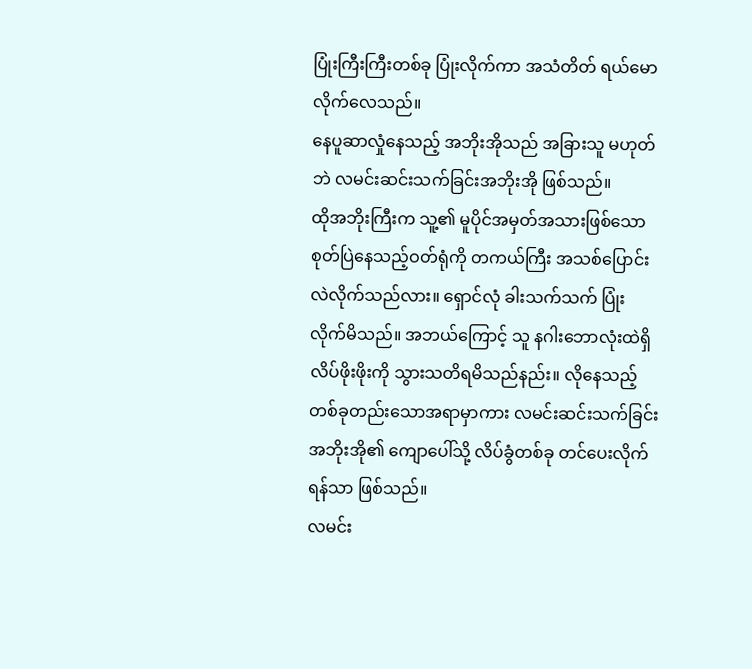ပြုံးကြီးကြီးတစ်ခု ပြုံးလိုက်ကာ အသံတိတ် ရယ်မောလိုက်လေသည်။
နေပူဆာလှုံနေသည့် အဘိုးအိုသည် အခြားသူ မဟုတ်ဘဲ လမင်းဆင်းသက်ခြင်းအဘိုးအို ဖြစ်သည်။
ထိုအဘိုးကြီးက သူ့၏ မူပိုင်အမှတ်အသားဖြစ်သော စုတ်ပြဲနေသည့်ဝတ်ရုံကို တကယ်ကြီး အသစ်ပြောင်းလဲလိုက်သည်လား။ ရှောင်လုံ ခါးသက်သက် ပြုံးလိုက်မိသည်။ အဘယ်ကြောင့် သူ နဂါးဘောလုံးထဲရှိ လိပ်ဖိုးဖိုးကို သွားသတိရမိသည်နည်း။ လိုနေသည့်တစ်ခုတည်းသောအရာမှာကား လမင်းဆင်းသက်ခြင်းအဘိုးအို၏ ကျောပေါ်သို့ လိပ်ခွံတစ်ခု တင်ပေးလိုက်ရန်သာ ဖြစ်သည်။
လမင်း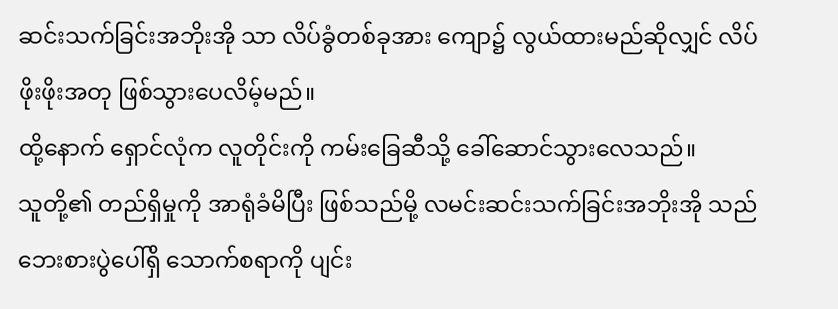ဆင်းသက်ခြင်းအဘိုးအို သာ လိပ်ခွံတစ်ခုအား ကျော၌ လွယ်ထားမည်ဆိုလျှင် လိပ်ဖိုးဖိုးအတု ဖြစ်သွားပေလိမ့်မည်။
ထို့နောက် ရှောင်လုံက လူတိုင်းကို ကမ်းခြေဆီသို့ ခေါ်ဆောင်သွားလေသည်။
သူတို့၏ တည်ရှိမှုကို အာရုံခံမိပြီး ဖြစ်သည်မို့ လမင်းဆင်းသက်ခြင်းအဘိုးအို သည် ဘေးစားပွဲပေါ်ရှိ သောက်စရာကို ပျင်း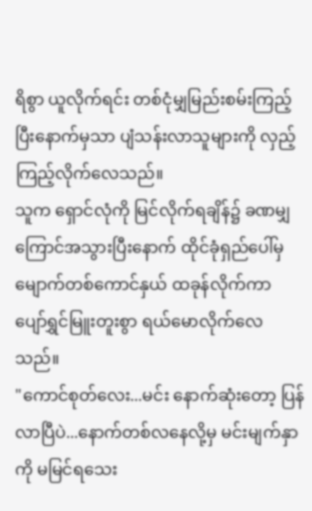ရိစွာ ယူလိုက်ရင်း တစ်ငုံမျှမြည်းစမ်းကြည့်ပြီးနောက်မှသာ ပျံသန်းလာသူများကို လှည့်ကြည့်လိုက်လေသည်။
သူက ရှောင်လုံကို မြင်လိုက်ရချိန်၌ ခဏမျှကြောင်အသွားပြီးနောက် ထိုင်ခုံရှည်ပေါ်မှ မျောက်တစ်ကောင်နှယ် ထခုန်လိုက်ကာ ပျော်ရွှင်မြူးတူးစွာ ရယ်မောလိုက်လေသည်။
"ကောင်စုတ်လေး...မင်း နောက်ဆုံးတော့ ပြန်လာပြီပဲ...နောက်တစ်လနေလို့မှ မင်းမျက်နှာကို မမြင်ရသေး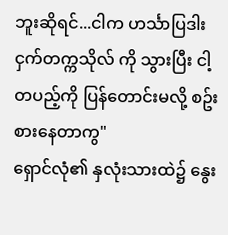ဘူးဆိုရင်...ငါက ဟင်္သာပြဒါးငှက်တက္ကသိုလ် ကို သွားပြီး ငါ့တပည့်ကို ပြန်တောင်းမလို့ စဥ်းစားနေတာကွ"
ရှောင်လုံ၏ နှလုံးသားထဲ၌ နွေး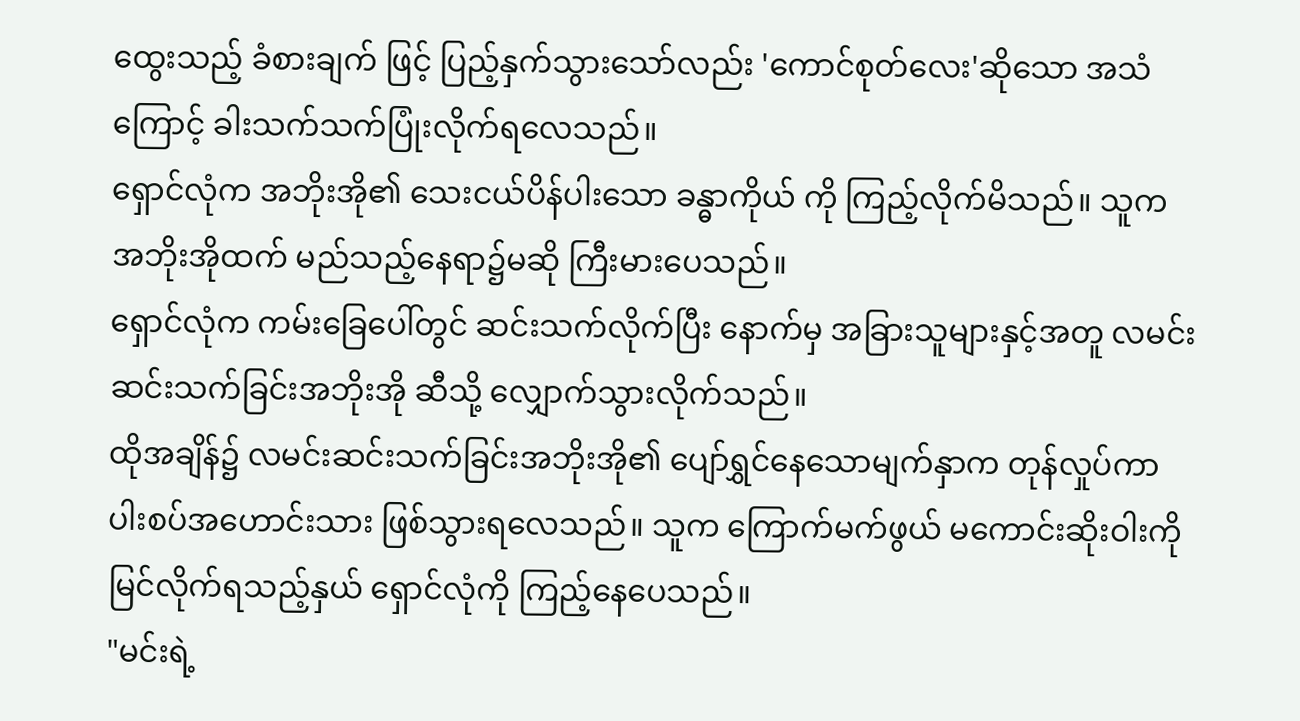ထွေးသည့် ခံစားချက် ဖြင့် ပြည့်နှက်သွားသော်လည်း 'ကောင်စုတ်လေး'ဆိုသော အသံကြောင့် ခါးသက်သက်ပြုံးလိုက်ရလေသည်။
ရှောင်လုံက အဘိုးအို၏ သေးငယ်ပိန်ပါးသော ခန္ဓာကိုယ် ကို ကြည့်လိုက်မိသည်။ သူက အဘိုးအိုထက် မည်သည့်နေရာ၌မဆို ကြီးမားပေသည်။
ရှောင်လုံက ကမ်းခြေပေါ်တွင် ဆင်းသက်လိုက်ပြီး နောက်မှ အခြားသူများနှင့်အတူ လမင်းဆင်းသက်ခြင်းအဘိုးအို ဆီသို့ လျှောက်သွားလိုက်သည်။
ထိုအချိန်၌ လမင်းဆင်းသက်ခြင်းအဘိုးအို၏ ပျော်ရွှင်နေသောမျက်နှာက တုန်လှုပ်ကာ ပါးစပ်အဟောင်းသား ဖြစ်သွားရလေသည်။ သူက ကြောက်မက်ဖွယ် မကောင်းဆိုးဝါးကို မြင်လိုက်ရသည့်နှယ် ရှောင်လုံကို ကြည့်နေပေသည်။
"မင်းရဲ့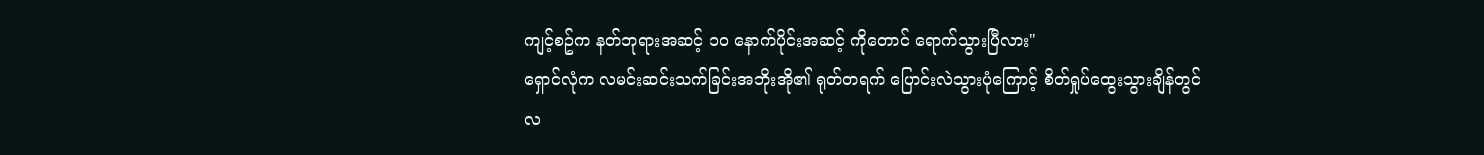ကျင့်စဥ်က နတ်ဘုရားအဆင့် ၁၀ နောက်ပိုင်းအဆင့် ကိုတောင် ရောက်သွားပြီလား"
ရှောင်လုံက လမင်းဆင်းသက်ခြင်းအဘိုးအို၏ ရုတ်တရက် ပြောင်းလဲသွားပုံကြောင့် စိတ်ရှုပ်ထွေးသွားချိန်တွင် လ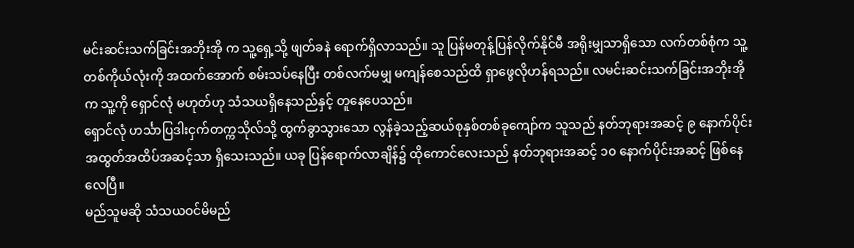မင်းဆင်းသက်ခြင်းအဘိုးအို က သူ့ရှေ့သို့ ဖျတ်ခနဲ ရောက်ရှိလာသည်။ သူ ပြန်မတုန့်ပြန်လိုက်နိုင်မီ အရိုးမျှသာရှိသော လက်တစ်စုံက သူ့တစ်ကိုယ်လုံးကို အထက်အောက် စမ်းသပ်နေပြီး တစ်လက်မမျှ မကျန်စေသည်ထိ ရှာဖွေလိုဟန်ရသည်။ လမင်းဆင်းသက်ခြင်းအဘိုးအို က သူ့ကို ရှောင်လုံ မဟုတ်ဟု သံသယရှိနေသည်နှင့် တူနေပေသည်။
ရှောင်လုံ ဟင်္သာပြဒါးငှက်တက္ကသိုလ်သို့ ထွက်ခွာသွားသော လွန်ခဲ့သည့်ဆယ်စုနှစ်တစ်ခုကျော်က သူသည် နတ်ဘုရားအဆင့် ၉ နောက်ပိုင်း အထွတ်အထိပ်အဆင့်သာ ရှိသေးသည်။ ယခု ပြန်ရောက်လာချိန်၌ ထိုကောင်လေးသည် နတ်ဘုရားအဆင့် ၁၀ နောက်ပိုင်းအဆင့် ဖြစ်နေလေပြီ။
မည်သူမဆို သံသယဝင်မိမည်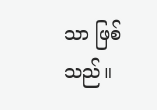သာ ဖြစ်သည်။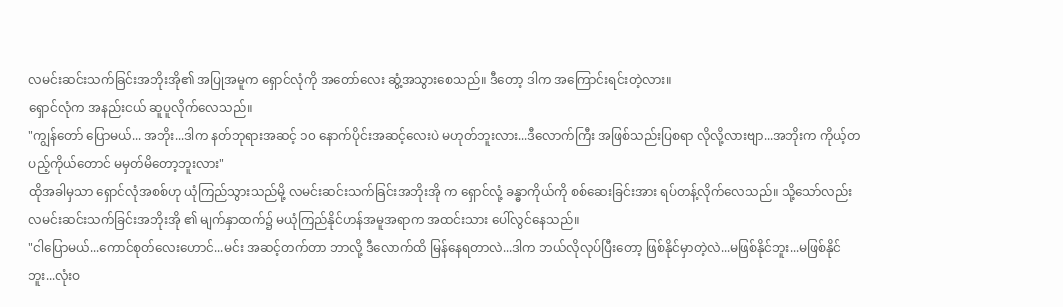လမင်းဆင်းသက်ခြင်းအဘိုးအို၏ အပြုအမူက ရှောင်လုံကို အတော်လေး ဆွံ့အသွားစေသည်။ ဒီတော့ ဒါက အကြောင်းရင်းတဲ့လား။
ရှောင်လုံက အနည်းငယ် ဆူပူလိုက်လေသည်။
"ကျွန်တော် ပြောမယ်... အဘိုး...ဒါက နတ်ဘုရားအဆင့် ၁၀ နောက်ပိုင်းအဆင့်လေးပဲ မဟုတ်ဘူးလား...ဒီလောက်ကြီး အဖြစ်သည်းပြစရာ လိုလို့လားဗျာ...အဘိုးက ကိုယ့်တပည့်ကိုယ်တောင် မမှတ်မိတော့ဘူးလား"
ထိုအခါမှသာ ရှောင်လုံအစစ်ဟု ယုံကြည်သွားသည်မို့ လမင်းဆင်းသက်ခြင်းအဘိုးအို က ရှောင်လုံ့ ခန္ဓာကိုယ်ကို စစ်ဆေးခြင်းအား ရပ်တန့်လိုက်လေသည်။ သို့သော်လည်း လမင်းဆင်းသက်ခြင်းအဘိုးအို ၏ မျက်နှာထက်၌ မယုံကြည်နိုင်ဟန်အမူအရာက အထင်းသား ပေါ်လွင်နေသည်။
"ငါပြောမယ်...ကောင်စုတ်လေးဟောင်...မင်း အဆင့်တက်တာ ဘာလို့ ဒီလောက်ထိ မြန်နေရတာလဲ...ဒါက ဘယ်လိုလုပ်ပြီးတော့ ဖြစ်နိုင်မှာတဲ့လဲ...မဖြစ်နိုင်ဘူး...မဖြစ်နိုင်ဘူး...လုံးဝ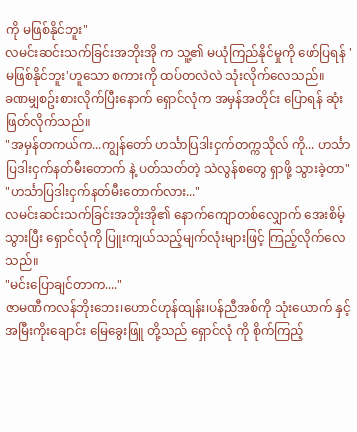ကို မဖြစ်နိုင်ဘူး"
လမင်းဆင်းသက်ခြင်းအဘိုးအို က သူ့၏ မယုံကြည်နိုင်မှုကို ဖော်ပြရန် 'မဖြစ်နိုင်ဘူး'ဟူသော စကားကို ထပ်တလဲလဲ သုံးလိုက်လေသည်။
ခဏမျှစဥ်းစားလိုက်ပြီးနောက် ရှောင်လုံက အမှန်အတိုင်း ပြောရန် ဆုံးဖြတ်လိုက်သည်။
"အမှန်တကယ်က...ကျွန်တော် ဟင်္သာပြဒါးငှက်တက္ကသိုလ် ကို... ဟင်္သာပြဒါးငှက်နတ်မီးတောက် နဲ့ ပတ်သတ်တဲ့ သဲလွန်စတွေ ရှာဖို့ သွားခဲ့တာ"
"ဟင်္သာပြဒါးငှက်နတ်မီးတောက်လား..."
လမင်းဆင်းသက်ခြင်းအဘိုးအို၏ နောက်ကျောတစ်လျှောက် အေးစိမ့်သွားပြီး ရှောင်လုံကို ပြူးကျယ်သည့်မျက်လုံးများဖြင့် ကြည့်လိုက်လေသည်။
"မင်းပြောချင်တာက...."
ဇာမဏီကလန်ဘိုးဘေး၊ဟောင်ဟုန်ထျန်း၊ပန်ညီအစ်ကို သုံးယောက် နှင့် အမြီးကိုးချောင်း မြေခွေးဖြူ တို့သည် ရှောင်လုံ ကို စိုက်ကြည့်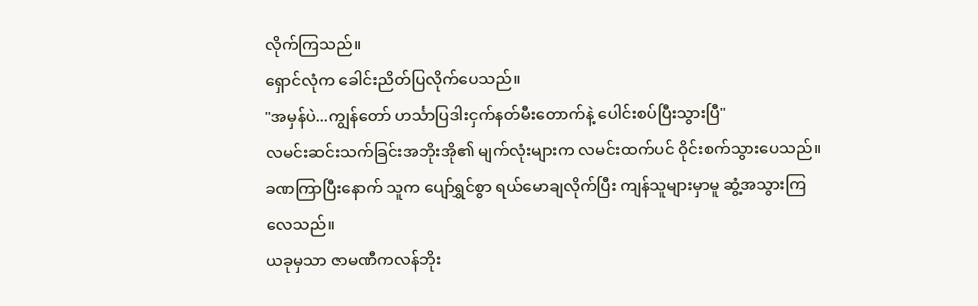လိုက်ကြသည်။
ရှောင်လုံက ခေါင်းညိတ်ပြလိုက်ပေသည်။
"အမှန်ပဲ...ကျွန်တော် ဟင်္သာပြဒါးငှက်နတ်မီးတောက်နဲ့ ပေါင်းစပ်ပြီးသွားပြီ"
လမင်းဆင်းသက်ခြင်းအဘိုးအို၏ မျက်လုံးများက လမင်းထက်ပင် ဝိုင်းစက်သွားပေသည်။ ခဏကြာပြီးနောက် သူက ပျော်ရွှင်စွာ ရယ်မောချလိုက်ပြီး ကျန်သူများမှာမူ ဆွံ့အသွားကြလေသည်။
ယခုမှသာ ဇာမဏီကလန်ဘိုး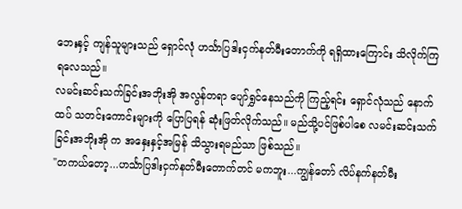ဘေးနှင့် ကျန်သူများသည် ရှောင်လုံ ဟင်္သာပြဒါးငှက်နတ်မီးတောက်ကို ရရှိထားကြောင်း သိလိုက်ကြရလေသည်။
လမင်းဆင်းသက်ခြင်းအဘိုးအို အလွန်တရာ ပျော်ရွှင်နေသည်ကို ကြည့်ရင်း ရှောင်လုံသည် နောက်ထပ် သတင်းကောင်းများကို ပြောပြရန် ဆုံးဖြတ်လိုက်သည်။ မည်သို့ပင်ဖြစ်ပါစေ လမင်းဆင်းသက်ခြင်းအဘိုးအို က အနှေးနှင့်အမြန် သိသွားရမည်သာ ဖြစ်သည်။
"တကယ်တော့...ဟင်္သာပြဒါးငှက်နတ်မီးတောက်တင် မကဘူး...ကျွန်တော် လိပ်နက်နတ်မီး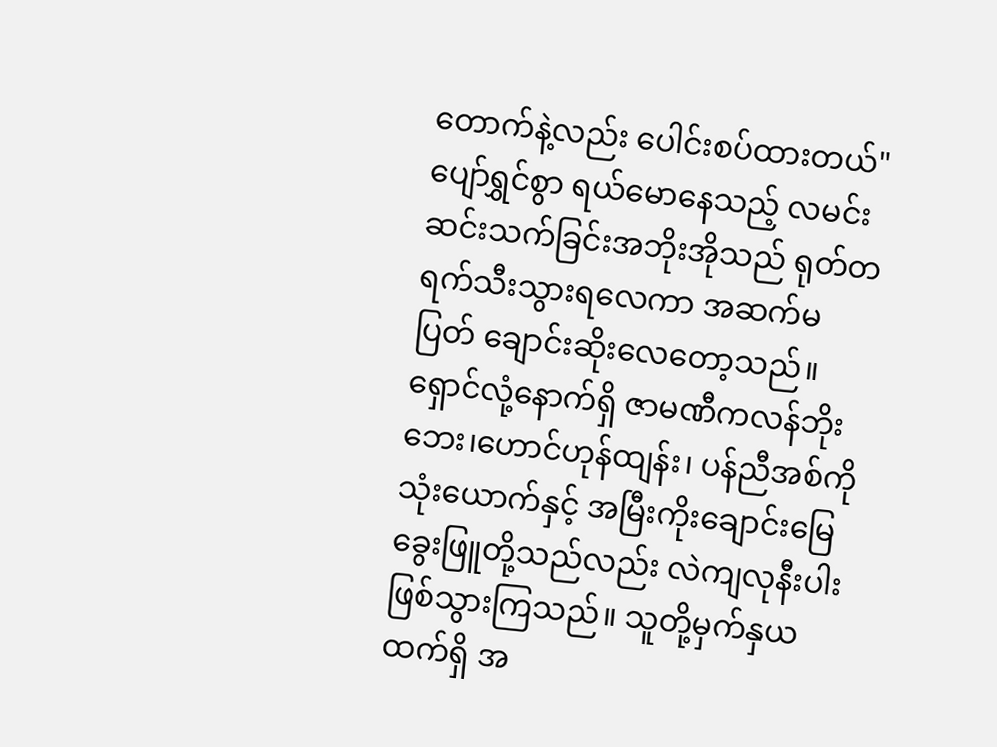တောက်နဲ့လည်း ပေါင်းစပ်ထားတယ်"
ပျော်ရွှင်စွာ ရယ်မောနေသည့် လမင်းဆင်းသက်ခြင်းအဘိုးအိုသည် ရုတ်တရက်သီးသွားရလေကာ အဆက်မပြတ် ချောင်းဆိုးလေတော့သည်။ ရှောင်လုံ့နောက်ရှိ ဇာမဏီကလန်ဘိုးဘေး၊ဟောင်ဟုန်ထျန်း၊ ပန်ညီအစ်ကို သုံးယောက်နှင့် အမြီးကိုးချောင်းမြေခွေးဖြူတို့သည်လည်း လဲကျလုနီးပါး ဖြစ်သွားကြသည်။ သူတို့မှက်နှယထက်ရှိ အ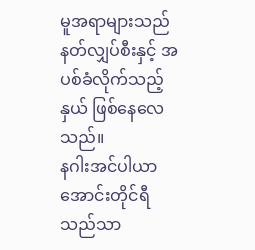မူအရာများသည် နတ်လျှပ်စီးနှင့် အပစ်ခံလိုက်သည့်နှယ် ဖြစ်နေလေသည်။
နဂါးအင်ပါယာအောင်းတိုင်ရီသည်သာ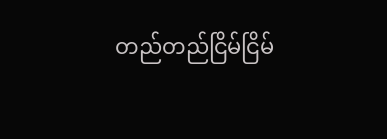တည်တည်ငြိမ်ငြိမ်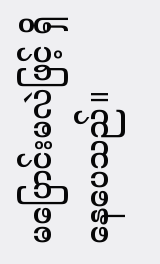မပြောင်းမလဲဖြင့် ရှိနေပေသည်။